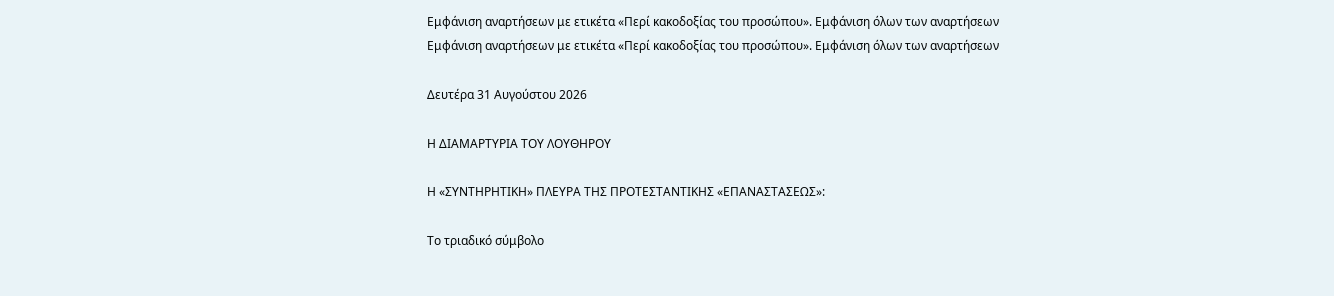Εμφάνιση αναρτήσεων με ετικέτα «Περί κακοδοξίας του προσώπου». Εμφάνιση όλων των αναρτήσεων
Εμφάνιση αναρτήσεων με ετικέτα «Περί κακοδοξίας του προσώπου». Εμφάνιση όλων των αναρτήσεων

Δευτέρα 31 Αυγούστου 2026

Η ΔΙΑΜΑΡΤΥΡΙΑ ΤΟΥ ΛΟΥΘΗΡΟΥ

H «ΣΥΝΤΗΡHΤΙΚΗ» ΠΛΕΥΡΑ ΤΗΣ ΠΡΟΤΕΣΤΑΝΤΙΚΗΣ «ΕΠΑΝΑΣΤΑΣΕΩΣ»:

Το τριαδικό σύμβολο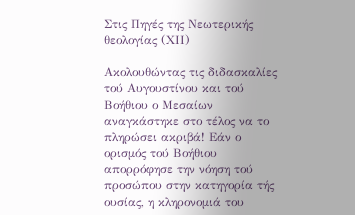Στις Πηγές της Νεωτερικής θεολογίας (ΧII)

Ακολουθώντας τις διδασκαλίες τού Αυγουστίνου και τού Βοήθιου ο Μεσαίων αναγκάστηκε στο τέλος να το πληρώσει ακριβά! Εάν ο ορισμός τού Βοήθιου απορρόφησε την νόηση τού προσώπου στην κατηγορία τής ουσίας, η κληρονομιά του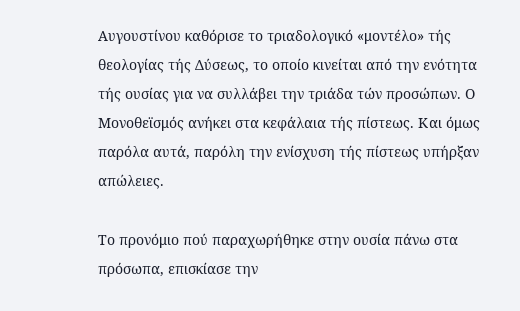Αυγουστίνου καθόρισε το τριαδολογικό «μοντέλο» τής θεολογίας τής Δύσεως, το οποίο κινείται από την ενότητα τής ουσίας για να συλλάβει την τριάδα τών προσώπων. Ο Μονοθεϊσμός ανήκει στα κεφάλαια τής πίστεως. Και όμως παρόλα αυτά, παρόλη την ενίσχυση τής πίστεως υπήρξαν απώλειες.

Το προνόμιο πού παραχωρήθηκε στην ουσία πάνω στα πρόσωπα, επισκίασε την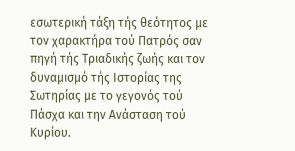εσωτερική τάξη τής θεότητος με τον χαρακτήρα τού Πατρός σαν πηγή τής Τριαδικής ζωής και τον δυναμισμό τής Ιστορίας της Σωτηρίας με το γεγονός τού Πάσχα και την Ανάσταση τού Κυρίου.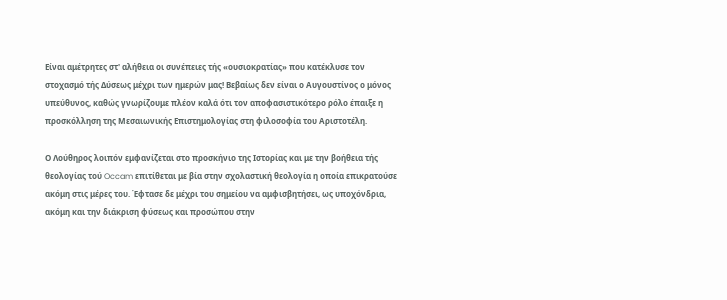Είναι αμέτρητες στ' αλήθεια οι συνέπειες τής «ουσιοκρατίας» που κατέκλυσε τον στοχασμό τής Δύσεως μέχρι των ημερών μας! Βεβαίως δεν είναι ο Αυγουστίνος ο μόνος υπεύθυνος, καθώς γνωρίζουμε πλέον καλά ότι τον αποφασιστικότερο ρόλο έπαιξε η προσκόλληση της Μεσαιωνικής Επιστημολογίας στη φιλοσοφία του Αριστοτέλη.

Ο Λούθηρος λοιπόν εμφανίζεται στο προσκήνιο της Ιστορίας και με την βοήθεια τής θεολογίας τού Occam επιτίθεται με βία στην σχολαστική θεολογία η οποία επικρατούσε ακόμη στις μέρες του. Έφτασε δε μέχρι του σημείου να αμφισβητήσει, ως υποχόνδρια, ακόμη και την διάκριση φύσεως και προσώπου στην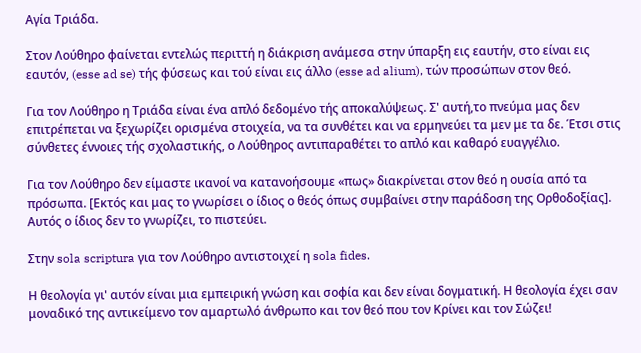Αγία Τριάδα.

Στον Λούθηρο φαίνεται εντελώς περιττή η διάκριση ανάμεσα στην ύπαρξη εις εαυτήν, στο είναι εις εαυτόν, (esse ad se) τής φύσεως και τού είναι εις άλλο (esse ad alium), τών προσώπων στον θεό.

Για τον Λούθηρο η Τριάδα είναι ένα απλό δεδομένο τής αποκαλύψεως. Σ' αυτή,το πνεύμα μας δεν επιτρέπεται να ξεχωρίζει ορισμένα στοιχεία, να τα συνθέτει και να ερμηνεύει τα μεν με τα δε. Έτσι στις σύνθετες έννοιες τής σχολαστικής, ο Λούθηρος αντιπαραθέτει το απλό και καθαρό ευαγγέλιο.

Για τον Λούθηρο δεν είμαστε ικανοί να κατανοήσουμε «πως» διακρίνεται στον θεό η ουσία από τα πρόσωπα. [Εκτός και μας το γνωρίσει ο ίδιος ο θεός όπως συμβαίνει στην παράδοση της Ορθοδοξίας]. Αυτός ο ίδιος δεν το γνωρίζει, το πιστεύει.

Στην sola scriptura για τον Λούθηρο αντιστοιχεί η sola fides.

Η θεολογία γι' αυτόν είναι μια εμπειρική γνώση και σοφία και δεν είναι δογματική. Η θεολογία έχει σαν μοναδικό της αντικείμενο τον αμαρτωλό άνθρωπο και τον θεό που τον Κρίνει και τον Σώζει!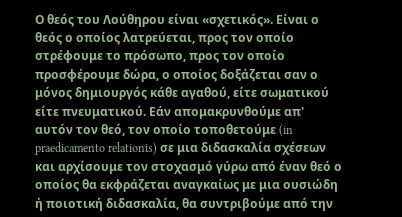Ο θεός του Λούθηρου είναι «σχετικός». Είναι ο θεός ο οποίος λατρεύεται, προς τον οποίο στρέφουμε το πρόσωπο, προς τον οποίο προσφέρουμε δώρα, ο οποίος δοξάζεται σαν ο μόνος δημιουργός κάθε αγαθού, είτε σωματικού είτε πνευματικού. Εάν απομακρυνθούμε απ' αυτόν τον θεό, τον οποίο τοποθετούμε (in praedicamento relationis) σε μια διδασκαλία σχέσεων και αρχίσουμε τον στοχασμό γύρω από έναν θεό ο οποίος θα εκφράζεται αναγκαίως με μια ουσιώδη ή ποιοτική διδασκαλία, θα συντριβούμε από την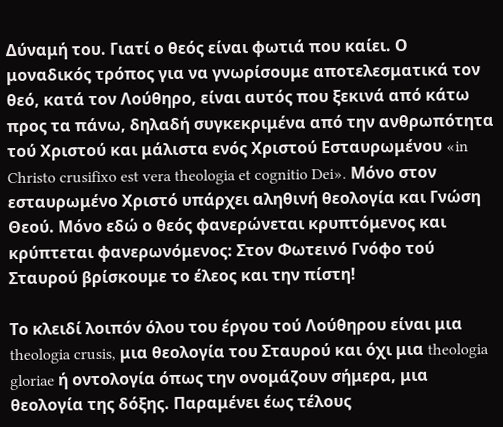Δύναμή του. Γιατί ο θεός είναι φωτιά που καίει. Ο μοναδικός τρόπος για να γνωρίσουμε αποτελεσματικά τον θεό, κατά τον Λούθηρο, είναι αυτός που ξεκινά από κάτω προς τα πάνω, δηλαδή συγκεκριμένα από την ανθρωπότητα τού Χριστού και μάλιστα ενός Χριστού Εσταυρωμένου «in Christo crusifixo est vera theologia et cognitio Dei». Μόνο στον εσταυρωμένο Χριστό υπάρχει αληθινή θεολογία και Γνώση Θεού. Μόνο εδώ ο θεός φανερώνεται κρυπτόμενος και κρύπτεται φανερωνόμενος: Στον Φωτεινό Γνόφο τού Σταυρού βρίσκουμε το έλεος και την πίστη!

Το κλειδί λοιπόν όλου του έργου τού Λούθηρου είναι μια theologia crusis, μια θεολογία του Σταυρού και όχι μια theologia gloriae ή οντολογία όπως την ονομάζουν σήμερα, μια θεολογία της δόξης. Παραμένει έως τέλους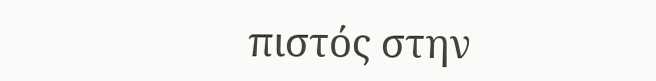πιστός στην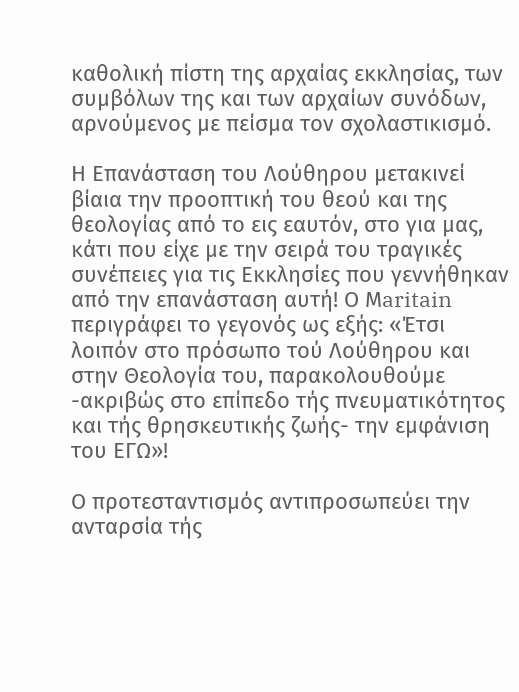καθολική πίστη της αρχαίας εκκλησίας, των συμβόλων της και των αρχαίων συνόδων, αρνούμενος με πείσμα τον σχολαστικισμό.

Η Επανάσταση του Λούθηρου μετακινεί βίαια την προοπτική του θεού και της θεολογίας από το εις εαυτόν, στο για μας, κάτι που είχε με την σειρά του τραγικές συνέπειες για τις Εκκλησίες που γεννήθηκαν από την επανάσταση αυτή! Ο Μaritain περιγράφει το γεγονός ως εξής: «Έτσι λοιπόν στο πρόσωπο τού Λούθηρου και στην Θεολογία του, παρακολουθούμε -ακριβώς στο επίπεδο τής πνευματικότητος και τής θρησκευτικής ζωής- την εμφάνιση του ΕΓΩ»!

Ο προτεσταντισμός αντιπροσωπεύει την ανταρσία τής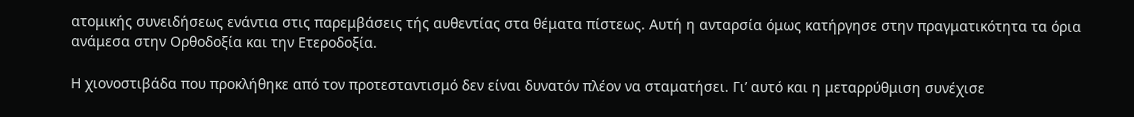ατομικής συνειδήσεως ενάντια στις παρεμβάσεις τής αυθεντίας στα θέματα πίστεως. Αυτή η ανταρσία όμως κατήργησε στην πραγματικότητα τα όρια ανάμεσα στην Ορθοδοξία και την Ετεροδοξία.

Η χιονοστιβάδα που προκλήθηκε από τον προτεσταντισμό δεν είναι δυνατόν πλέον να σταματήσει. Γι’ αυτό και η μεταρρύθμιση συνέχισε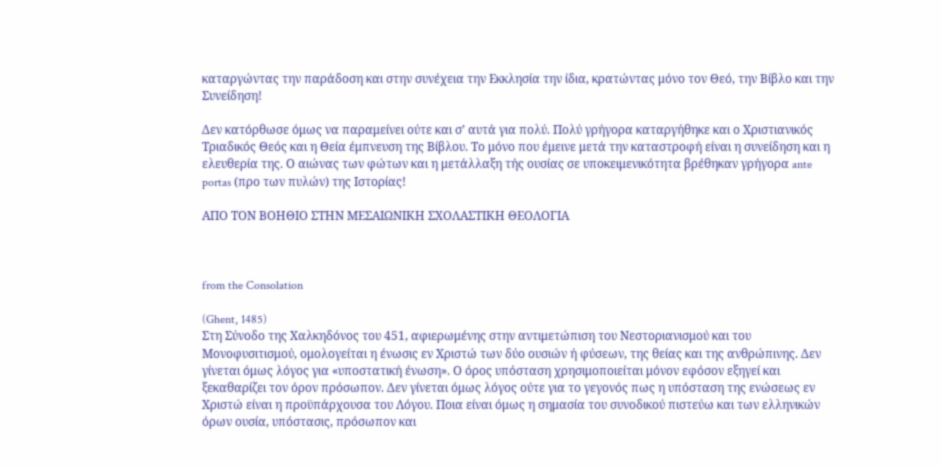καταργώντας την παράδοση και στην συνέχεια την Εκκλησία την ίδια, κρατώντας μόνο τον Θεό, την Βίβλο και την Συνείδηση!

Δεν κατόρθωσε όμως να παραμείνει ούτε και σ’ αυτά για πολύ. Πολύ γρήγορα καταργήθηκε και ο Χριστιανικός Τριαδικός Θεός και η Θεία έμπνευση της Βίβλου. Το μόνο που έμεινε μετά την καταστροφή είναι η συνείδηση και η ελευθερία της. Ο αιώνας των φώτων και η μετάλλαξη τής ουσίας σε υποκειμενικότητα βρέθηκαν γρήγορα ante portas (προ των πυλών) της Ιστορίας!

ΑΠΟ ΤΟΝ ΒΟΗΘΙΟ ΣΤΗΝ ΜΕΣΑΙΩΝΙΚΗ ΣΧΟΛΑΣΤΙΚΗ ΘΕΟΛΟΓΙΑ



from the Consolation

(Ghent, 1485)
Στη Σύνοδο της Χαλκηδόνος του 451, αφιερωμένης στην αντιμετώπιση του Νεστοριανισμού και του Μονοφυσιτισμού, ομολογείται η ένωσις εν Χριστώ των δύο ουσιών ή φύσεων, της θείας και της ανθρώπινης. Δεν γίνεται όμως λόγος για «υποστατική ένωση». Ο όρος υπόσταση χρησιμοποιείται μόνον εφόσον εξηγεί και ξεκαθαρίζει τον όρον πρόσωπον. Δεν γίνεται όμως λόγος ούτε για το γεγονός πως η υπόσταση της ενώσεως εν Χριστώ είναι η προϋπάρχουσα του Λόγου. Ποια είναι όμως η σημασία του συνοδικού πιστεύω και των ελληνικών όρων ουσία, υπόστασις, πρόσωπον και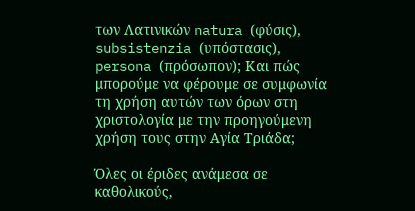των Λατινικών natura (φύσις), subsistenzia (υπόστασις), persona (πρόσωπον); Και πώς μπορούμε να φέρουμε σε συμφωνία τη χρήση αυτών των όρων στη χριστολογία με την προηγούμενη χρήση τους στην Αγία Τριάδα;

Όλες οι έριδες ανάμεσα σε καθολικούς,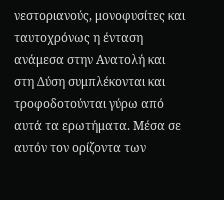νεστοριανούς, μονοφυσίτες και ταυτοχρόνως η ένταση ανάμεσα στην Ανατολή και στη Δύση συμπλέκονται και τροφοδοτούνται γύρω από αυτά τα ερωτήματα. Μέσα σε αυτόν τον ορίζοντα των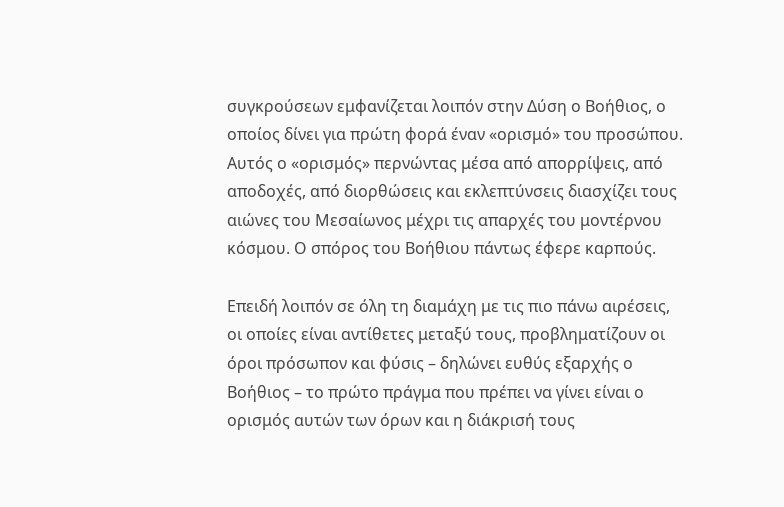συγκρούσεων εμφανίζεται λοιπόν στην Δύση ο Βοήθιος, ο οποίος δίνει για πρώτη φορά έναν «ορισμό» του προσώπου. Αυτός ο «ορισμός» περνώντας μέσα από απορρίψεις, από αποδοχές, από διορθώσεις και εκλεπτύνσεις διασχίζει τους αιώνες του Μεσαίωνος μέχρι τις απαρχές του μοντέρνου κόσμου. Ο σπόρος του Βοήθιου πάντως έφερε καρπούς.

Επειδή λοιπόν σε όλη τη διαμάχη με τις πιο πάνω αιρέσεις, οι οποίες είναι αντίθετες μεταξύ τους, προβληματίζουν οι όροι πρόσωπον και φύσις – δηλώνει ευθύς εξαρχής ο Βοήθιος – το πρώτο πράγμα που πρέπει να γίνει είναι ο ορισμός αυτών των όρων και η διάκρισή τους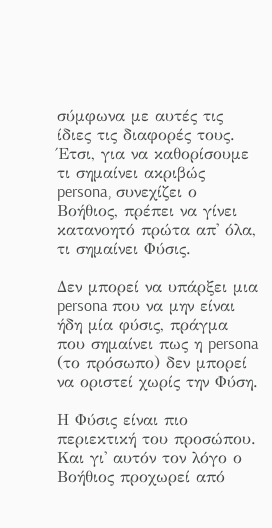σύμφωνα με αυτές τις ίδιες τις διαφορές τους. Έτσι, για να καθορίσουμε τι σημαίνει ακριβώς persona, συνεχίζει ο Βοήθιος, πρέπει να γίνει κατανοητό πρώτα απ' όλα, τι σημαίνει Φύσις.

Δεν μπορεί να υπάρξει μια persona που να μην είναι ήδη μία φύσις, πράγμα που σημαίνει πως η persona (το πρόσωπο) δεν μπορεί να οριστεί χωρίς την Φύση.

Η Φύσις είναι πιο περιεκτική του προσώπου. Και γι' αυτόν τον λόγο ο Βοήθιος προχωρεί από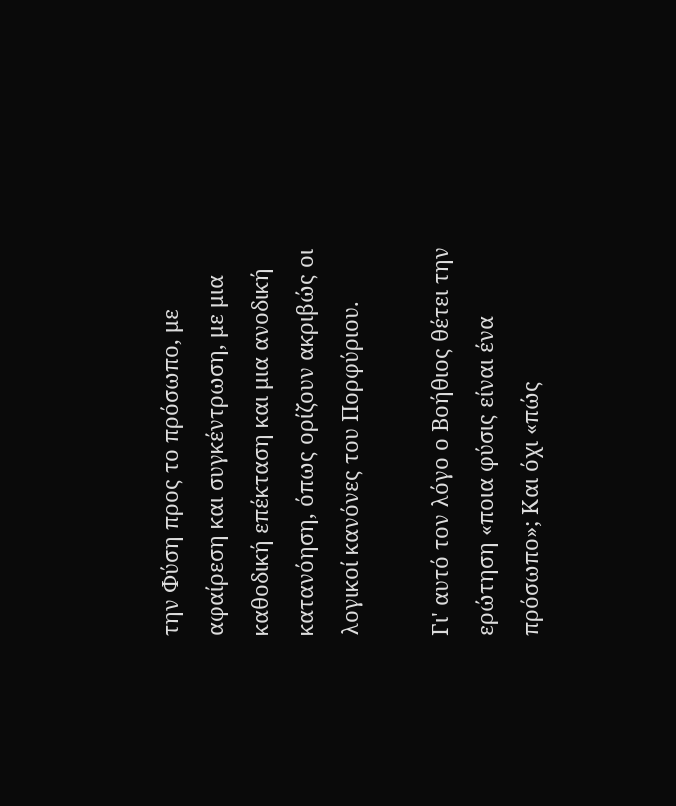την Φύση προς το πρόσωπο, με αφαίρεση και συγκέντρωση, με μια καθοδική επέκταση και μια ανοδική κατανόηση, όπως ορίζουν ακριβώς οι λογικοί κανόνες του Πορφύριου.

Γι' αυτό τον λόγο ο Βοήθιος θέτει την ερώτηση «ποια φύσις είναι ένα πρόσωπο»; Και όχι «πώς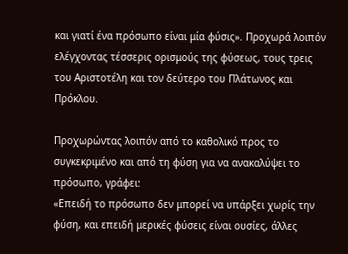και γιατί ένα πρόσωπο είναι μία φύσις». Προχωρά λοιπόν ελέγχοντας τέσσερις ορισμούς της φύσεως, τους τρεις του Αριστοτέλη και τον δεύτερο του Πλάτωνος και Πρόκλου.

Προχωρώντας λοιπόν από το καθολικό προς το συγκεκριμένο και από τη φύση για να ανακαλύψει το πρόσωπο, γράφει:
«Επειδή το πρόσωπο δεν μπορεί να υπάρξει χωρίς την φύση, και επειδή μερικές φύσεις είναι ουσίες, άλλες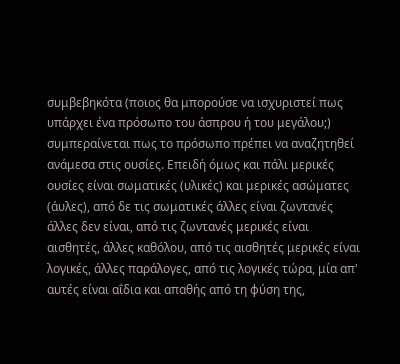συμβεβηκότα (ποιος θα μπορούσε να ισχυριστεί πως υπάρχει ένα πρόσωπο του άσπρου ή του μεγάλου;) συμπεραίνεται πως το πρόσωπο πρέπει να αναζητηθεί ανάμεσα στις ουσίες. Επειδή όμως και πάλι μερικές ουσίες είναι σωματικές (υλικές) και μερικές ασώματες (άυλες), από δε τις σωματικές άλλες είναι ζωντανές άλλες δεν είναι, από τις ζωντανές μερικές είναι αισθητές, άλλες καθόλου, από τις αισθητές μερικές είναι λογικές, άλλες παράλογες, από τις λογικές τώρα, μία απ' αυτές είναι αΐδια και απαθής από τη φύση της,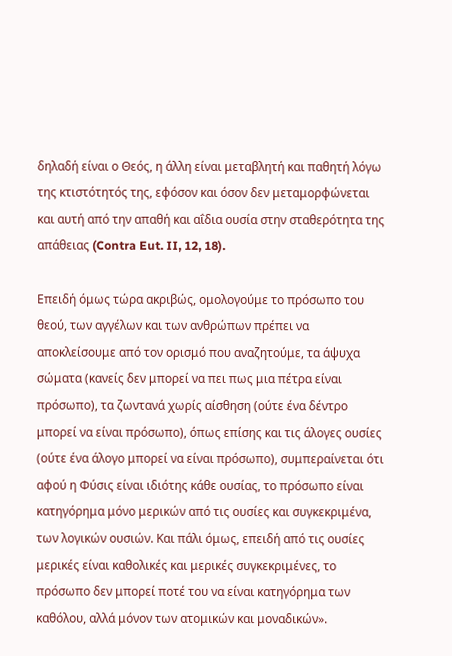δηλαδή είναι ο Θεός, η άλλη είναι μεταβλητή και παθητή λόγω της κτιστότητός της, εφόσον και όσον δεν μεταμορφώνεται και αυτή από την απαθή και αΐδια ουσία στην σταθερότητα της απάθειας (Contra Eut. II, 12, 18).

Επειδή όμως τώρα ακριβώς, ομολογούμε το πρόσωπο του θεού, των αγγέλων και των ανθρώπων πρέπει να αποκλείσουμε από τον ορισμό που αναζητούμε, τα άψυχα σώματα (κανείς δεν μπορεί να πει πως μια πέτρα είναι πρόσωπο), τα ζωντανά χωρίς αίσθηση (ούτε ένα δέντρο μπορεί να είναι πρόσωπο), όπως επίσης και τις άλογες ουσίες (ούτε ένα άλογο μπορεί να είναι πρόσωπο), συμπεραίνεται ότι αφού η Φύσις είναι ιδιότης κάθε ουσίας, το πρόσωπο είναι κατηγόρημα μόνο μερικών από τις ουσίες και συγκεκριμένα, των λογικών ουσιών. Και πάλι όμως, επειδή από τις ουσίες μερικές είναι καθολικές και μερικές συγκεκριμένες, το πρόσωπο δεν μπορεί ποτέ του να είναι κατηγόρημα των καθόλου, αλλά μόνον των ατομικών και μοναδικών».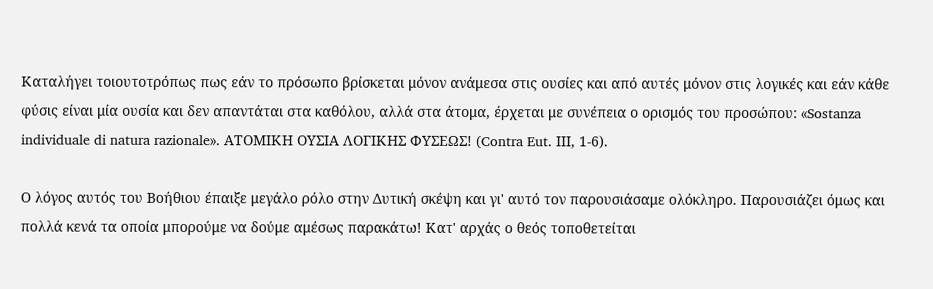Καταλήγει τοιουτοτρόπως πως εάν το πρόσωπο βρίσκεται μόνον ανάμεσα στις ουσίες και από αυτές μόνον στις λογικές και εάν κάθε φύσις είναι μία ουσία και δεν απαντάται στα καθόλου, αλλά στα άτομα, έρχεται με συνέπεια ο ορισμός του προσώπου: «Sostanza individuale di natura razionale». ΑΤΟΜΙΚΗ ΟΥΣΙΑ ΛΟΓΙΚΗΣ ΦΥΣΕΩΣ! (Contra Eut. IIΙ, 1-6).

Ο λόγος αυτός του Βοήθιου έπαιξε μεγάλο ρόλο στην Δυτική σκέψη και γι' αυτό τον παρουσιάσαμε ολόκληρο. Παρουσιάζει όμως και πολλά κενά τα οποία μπορούμε να δούμε αμέσως παρακάτω! Κατ' αρχάς ο θεός τοποθετείται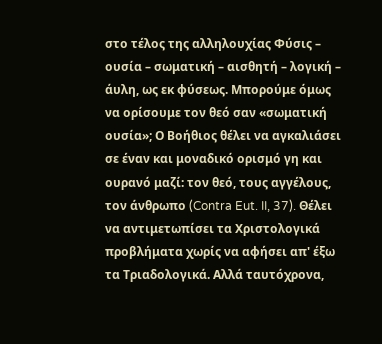στο τέλος της αλληλουχίας Φύσις – ουσία – σωματική – αισθητή – λογική – άυλη, ως εκ φύσεως. Μπορούμε όμως να ορίσουμε τον θεό σαν «σωματική ουσία»; Ο Βοήθιος θέλει να αγκαλιάσει σε έναν και μοναδικό ορισμό γη και ουρανό μαζί: τον θεό, τους αγγέλους, τον άνθρωπο (Contra Eut. II, 37). Θέλει να αντιμετωπίσει τα Χριστολογικά προβλήματα χωρίς να αφήσει απ' έξω τα Τριαδολογικά. Αλλά ταυτόχρονα,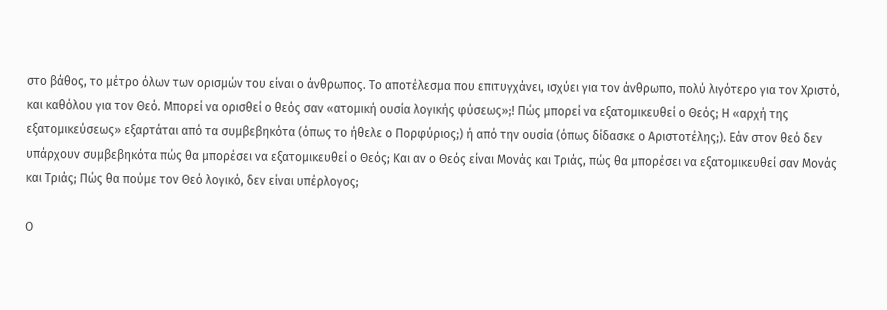στο βάθος, το μέτρο όλων των ορισμών του είναι ο άνθρωπος. Το αποτέλεσμα που επιτυγχάνει, ισχύει για τον άνθρωπο, πολύ λιγότερο για τον Χριστό, και καθόλου για τον Θεό. Μπορεί να ορισθεί ο θεός σαν «ατομική ουσία λογικής φύσεως»;! Πώς μπορεί να εξατομικευθεί ο Θεός; Η «αρχή της εξατομικεύσεως» εξαρτάται από τα συμβεβηκότα (όπως το ήθελε ο Πορφύριος;) ή από την ουσία (όπως δίδασκε ο Αριστοτέλης;). Εάν στον θεό δεν υπάρχουν συμβεβηκότα πώς θα μπορέσει να εξατομικευθεί ο Θεός; Και αν ο Θεός είναι Μονάς και Τριάς, πώς θα μπορέσει να εξατομικευθεί σαν Μονάς και Τριάς; Πώς θα πούμε τον Θεό λογικό, δεν είναι υπέρλογος;

Ο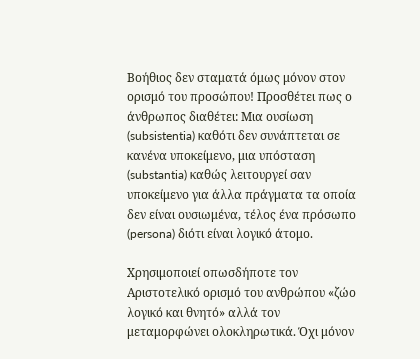Βοήθιος δεν σταματά όμως μόνον στον ορισμό του προσώπου! Προσθέτει πως ο άνθρωπος διαθέτει: Μια ουσίωση (subsistentia) καθότι δεν συνάπτεται σε κανένα υποκείμενο, μια υπόσταση (substantia) καθώς λειτουργεί σαν υποκείμενο για άλλα πράγματα τα οποία δεν είναι ουσιωμένα, τέλος ένα πρόσωπο (persona) διότι είναι λογικό άτομο.

Χρησιμοποιεί οπωσδήποτε τον Αριστοτελικό ορισμό του ανθρώπου «ζώο λογικό και θνητό» αλλά τον μεταμορφώνει ολοκληρωτικά. Όχι μόνον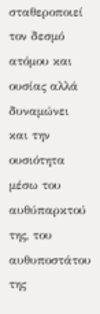σταθεροποιεί τον δεσμό ατόμου και ουσίας αλλά δυναμώνει και την ουσιότητα μέσω του αυθύπαρκτού της, του αυθυποστάτου της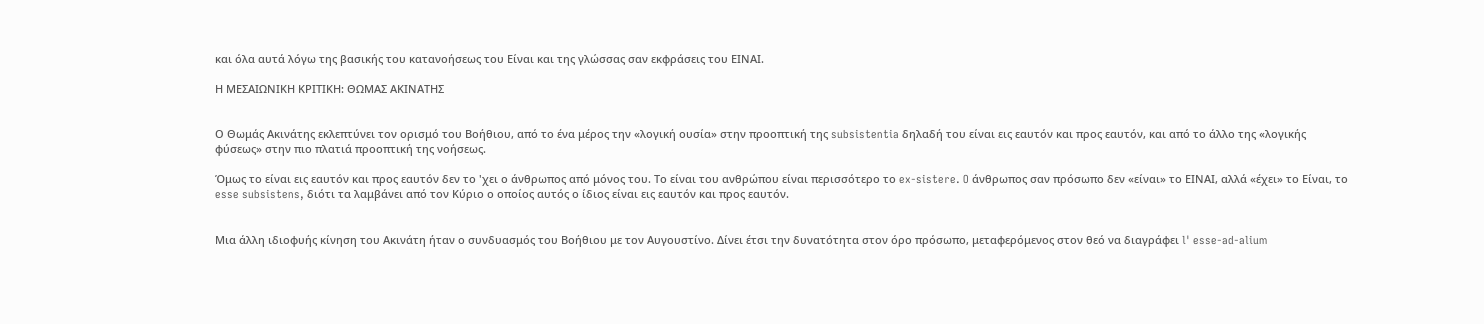και όλα αυτά λόγω της βασικής του κατανοήσεως του Είναι και της γλώσσας σαν εκφράσεις του ΕΙΝΑΙ.

Η ΜΕΣΑΙΩΝΙΚΗ ΚΡΙΤΙΚΗ: ΘΩΜΑΣ ΑΚΙΝΑΤΗΣ


Ο Θωμάς Ακινάτης εκλεπτύνει τον ορισμό του Βοήθιου, από το ένα μέρος την «λογική ουσία» στην προοπτική της subsistentia δηλαδή του είναι εις εαυτόν και προς εαυτόν, και από το άλλο της «λογικής φύσεως» στην πιο πλατιά προοπτική της νοήσεως.

Όμως το είναι εις εαυτόν και προς εαυτόν δεν το 'χει ο άνθρωπος από μόνος του. Το είναι του ανθρώπου είναι περισσότερο το ex-sistere. O άνθρωπος σαν πρόσωπο δεν «είναι» το ΕΙΝΑΙ, αλλά «έχει» το Είναι, το esse subsistens, διότι τα λαμβάνει από τον Κύριο ο οποίος αυτός ο ίδιος είναι εις εαυτόν και προς εαυτόν.


Μια άλλη ιδιοφυής κίνηση του Ακινάτη ήταν ο συνδυασμός του Βοήθιου με τον Αυγουστίνο. Δίνει έτσι την δυνατότητα στον όρο πρόσωπο, μεταφερόμενος στον θεό να διαγράφει l' esse-ad-alium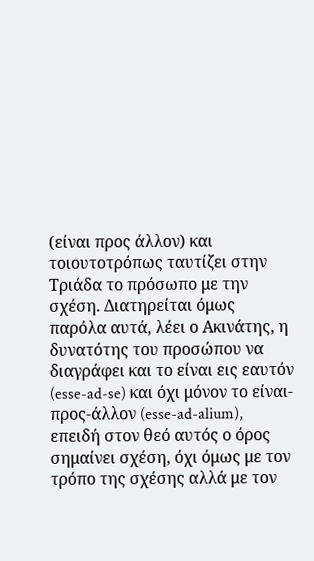(είναι προς άλλον) και τοιουτοτρόπως ταυτίζει στην Τριάδα το πρόσωπο με την σχέση. Διατηρείται όμως παρόλα αυτά, λέει ο Ακινάτης, η δυνατότης του προσώπου να διαγράφει και το είναι εις εαυτόν (esse-ad-se) και όχι μόνον το είναι-προς-άλλον (esse-ad-alium), επειδή στον θεό αυτός ο όρος σημαίνει σχέση, όχι όμως με τον τρόπο της σχέσης αλλά με τον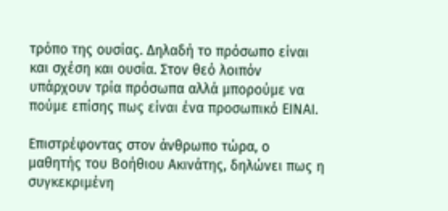τρόπο της ουσίας. Δηλαδή το πρόσωπο είναι και σχέση και ουσία. Στον θεό λοιπόν υπάρχουν τρία πρόσωπα αλλά μπορούμε να πούμε επίσης πως είναι ένα προσωπικό ΕΙΝΑΙ.

Επιστρέφοντας στον άνθρωπο τώρα, ο μαθητής του Βοήθιου Ακινάτης, δηλώνει πως η συγκεκριμένη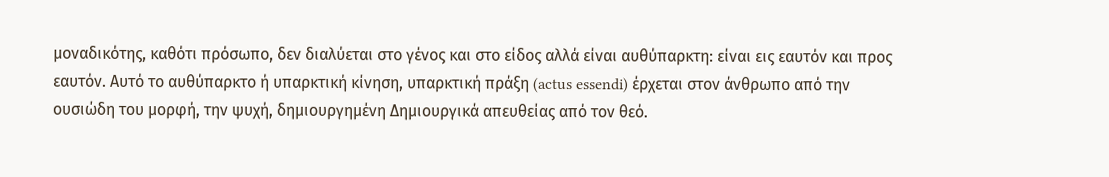μοναδικότης, καθότι πρόσωπο, δεν διαλύεται στο γένος και στο είδος αλλά είναι αυθύπαρκτη: είναι εις εαυτόν και προς εαυτόν. Αυτό το αυθύπαρκτο ή υπαρκτική κίνηση, υπαρκτική πράξη (actus essendi) έρχεται στον άνθρωπο από την ουσιώδη του μορφή, την ψυχή, δημιουργημένη Δημιουργικά απευθείας από τον θεό.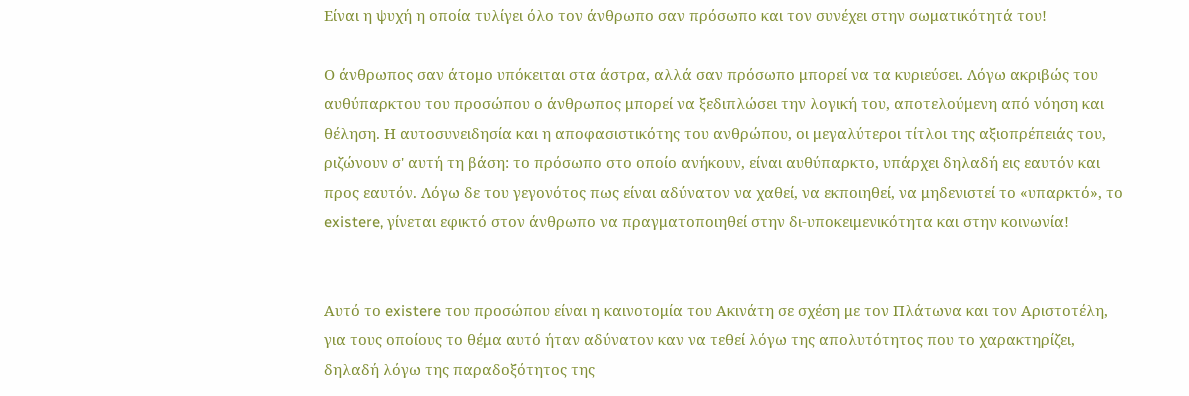Είναι η ψυχή η οποία τυλίγει όλο τον άνθρωπο σαν πρόσωπο και τον συνέχει στην σωματικότητά του!

Ο άνθρωπος σαν άτομο υπόκειται στα άστρα, αλλά σαν πρόσωπο μπορεί να τα κυριεύσει. Λόγω ακριβώς του αυθύπαρκτου του προσώπου ο άνθρωπος μπορεί να ξεδιπλώσει την λογική του, αποτελούμενη από νόηση και θέληση. Η αυτοσυνειδησία και η αποφασιστικότης του ανθρώπου, οι μεγαλύτεροι τίτλοι της αξιοπρέπειάς του, ριζώνουν σ' αυτή τη βάση: το πρόσωπο στο οποίο ανήκουν, είναι αυθύπαρκτο, υπάρχει δηλαδή εις εαυτόν και προς εαυτόν. Λόγω δε του γεγονότος πως είναι αδύνατον να χαθεί, να εκποιηθεί, να μηδενιστεί το «υπαρκτό», το existere, γίνεται εφικτό στον άνθρωπο να πραγματοποιηθεί στην δι-υποκειμενικότητα και στην κοινωνία!


Αυτό το existere του προσώπου είναι η καινοτομία του Ακινάτη σε σχέση με τον Πλάτωνα και τον Αριστοτέλη, για τους οποίους το θέμα αυτό ήταν αδύνατον καν να τεθεί λόγω της απολυτότητος που το χαρακτηρίζει, δηλαδή λόγω της παραδοξότητος της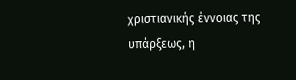χριστιανικής έννοιας της υπάρξεως, η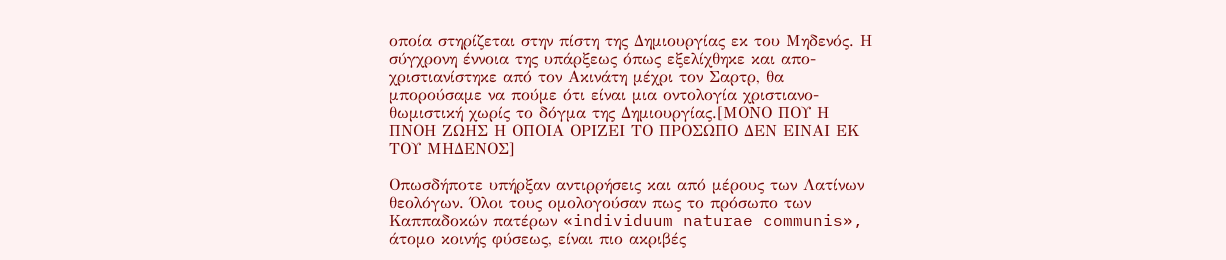οποία στηρίζεται στην πίστη της Δημιουργίας εκ του Μηδενός. Η σύγχρονη έννοια της υπάρξεως όπως εξελίχθηκε και απο-χριστιανίστηκε από τον Ακινάτη μέχρι τον Σαρτρ, θα μπορούσαμε να πούμε ότι είναι μια οντολογία χριστιανο-θωμιστική χωρίς το δόγμα της Δημιουργίας.[ΜΟΝΟ ΠΟΥ Η ΠΝΟΗ ΖΩΗΣ Η ΟΠΟΙΑ ΟΡΙΖΕΙ ΤΟ ΠΡΟΣΩΠΟ ΔΕΝ ΕΙΝΑΙ ΕΚ ΤΟΥ ΜΗΔΕΝΟΣ]

Οπωσδήποτε υπήρξαν αντιρρήσεις και από μέρους των Λατίνων θεολόγων. Όλοι τους ομολογούσαν πως το πρόσωπο των Καππαδοκών πατέρων «individuum naturae communis», άτομο κοινής φύσεως, είναι πιο ακριβές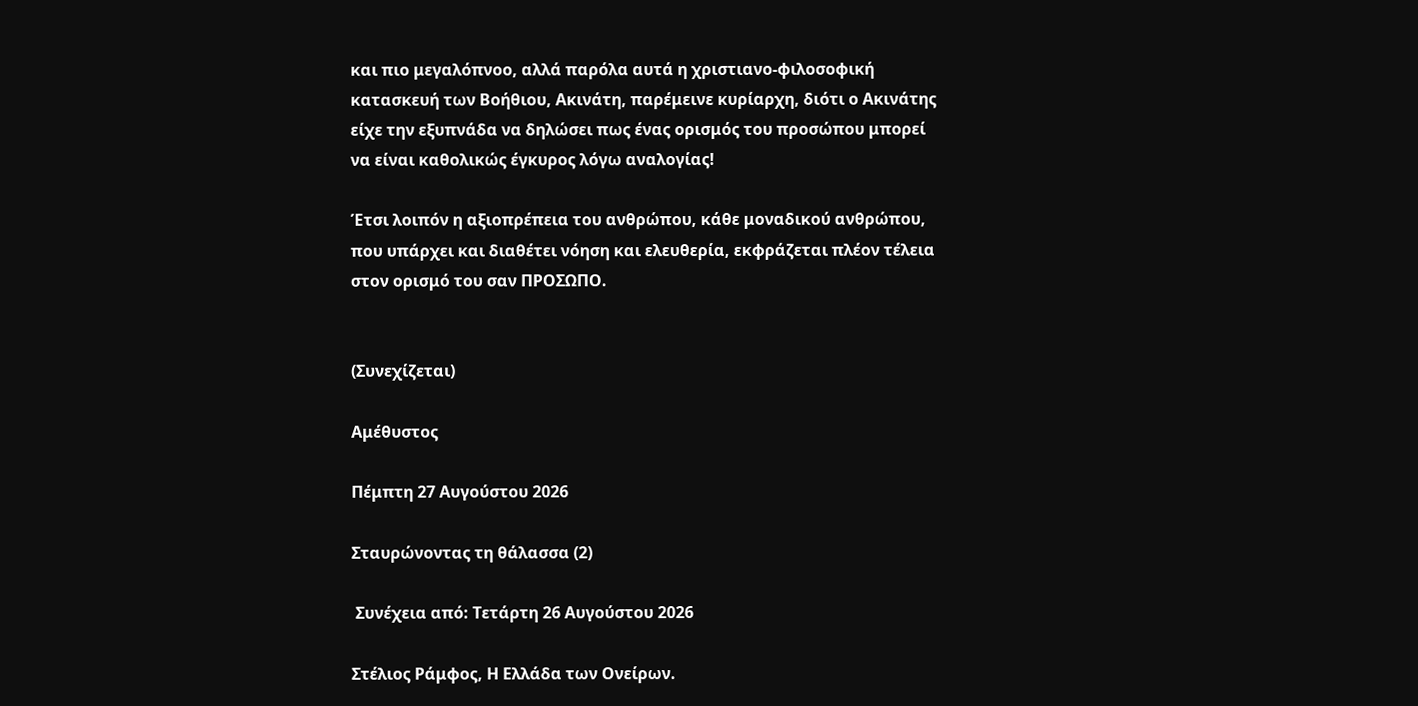και πιο μεγαλόπνοο, αλλά παρόλα αυτά η χριστιανο-φιλοσοφική κατασκευή των Βοήθιου, Ακινάτη, παρέμεινε κυρίαρχη, διότι ο Ακινάτης είχε την εξυπνάδα να δηλώσει πως ένας ορισμός του προσώπου μπορεί να είναι καθολικώς έγκυρος λόγω αναλογίας!

Έτσι λοιπόν η αξιοπρέπεια του ανθρώπου, κάθε μοναδικού ανθρώπου, που υπάρχει και διαθέτει νόηση και ελευθερία, εκφράζεται πλέον τέλεια στον ορισμό του σαν ΠΡΟΣΩΠΟ.


(Συνεχίζεται)

Αμέθυστος

Πέμπτη 27 Αυγούστου 2026

Σταυρώνοντας τη θάλασσα (2)

 Συνέχεια από: Τετάρτη 26 Αυγούστου 2026

Στέλιος Ράμφος, Η Ελλάδα των Ονείρων.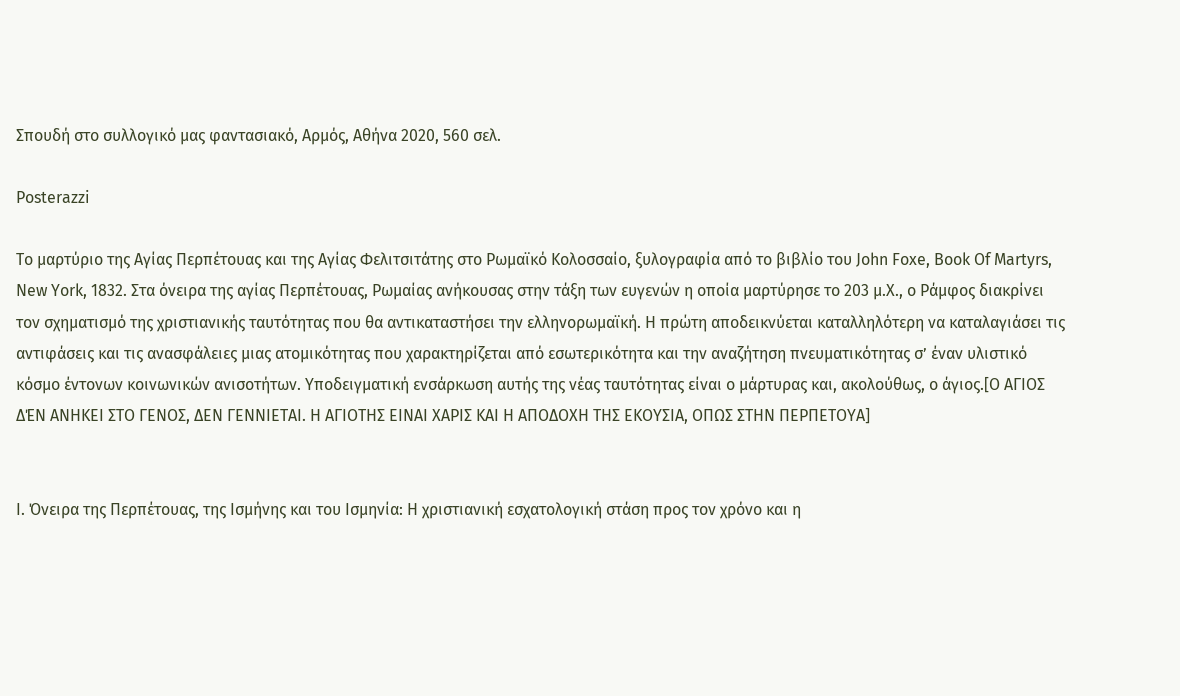Σπουδή στο συλλογικό μας φαντασιακό, Αρμός, Αθήνα 2020, 560 σελ.

Posterazzi

Το μαρτύριο της Αγίας Περπέτουας και της Αγίας Φελιτσιτάτης στο Ρωμαϊκό Κολοσσαίο, ξυλογραφία από το βιβλίο του John Foxe, Book Of Martyrs, New York, 1832. Στα όνειρα της αγίας Περπέτουας, Ρωμαίας ανήκουσας στην τάξη των ευγενών η οποία μαρτύρησε το 203 μ.Χ., ο Ράμφος διακρίνει τον σχηματισμό της χριστιανικής ταυτότητας που θα αντικαταστήσει την ελληνορωμαϊκή. Η πρώτη αποδεικνύεται καταλληλότερη να καταλαγιάσει τις αντιφάσεις και τις ανασφάλειες μιας ατομικότητας που χαρακτηρίζεται από εσωτερικότητα και την αναζήτηση πνευματικότητας σ’ έναν υλιστικό κόσμο έντονων κοινωνικών ανισοτήτων. Υποδειγματική ενσάρκωση αυτής της νέας ταυτότητας είναι ο μάρτυρας και, ακολούθως, ο άγιος.[Ο ΑΓΙΟΣ ΔΈΝ ΑΝΗΚΕΙ ΣΤΟ ΓΕΝΟΣ, ΔΕΝ ΓΕΝΝΙΕΤΑΙ. Η ΑΓΙΟΤΗΣ ΕΙΝΑΙ ΧΑΡΙΣ ΚΑΙ Η ΑΠΟΔΟΧΗ ΤΗΣ ΕΚΟΥΣΙΑ, ΟΠΩΣ ΣΤΗΝ ΠΕΡΠΕΤΟΥΑ]


Ι. Όνειρα της Περπέτουας, της Ισμήνης και του Ισμηνία: Η χριστιανική εσχατολογική στάση προς τον χρόνο και η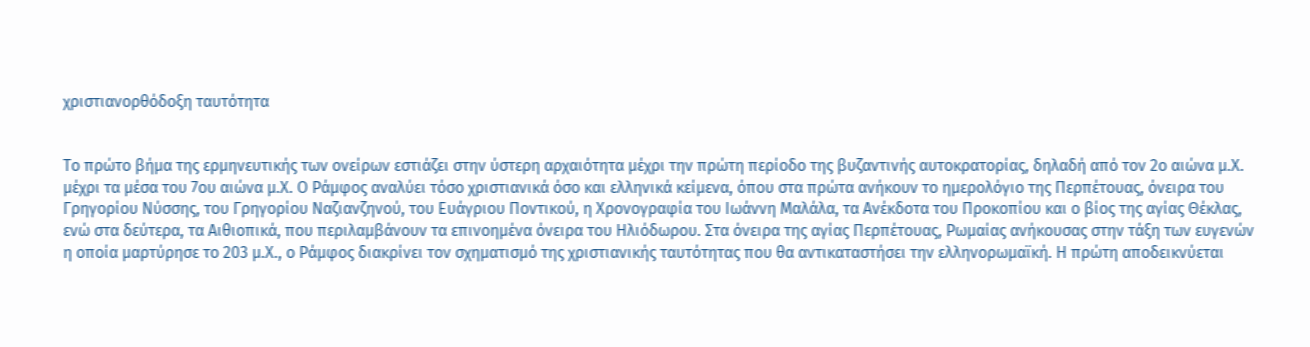χριστιανορθόδοξη ταυτότητα


Το πρώτο βήμα της ερμηνευτικής των ονείρων εστιάζει στην ύστερη αρχαιότητα μέχρι την πρώτη περίοδο της βυζαντινής αυτοκρατορίας, δηλαδή από τον 2ο αιώνα μ.Χ. μέχρι τα μέσα του 7ου αιώνα μ.Χ. Ο Ράμφος αναλύει τόσο χριστιανικά όσο και ελληνικά κείμενα, όπου στα πρώτα ανήκουν το ημερολόγιο της Περπέτουας, όνειρα του Γρηγορίου Νύσσης, του Γρηγορίου Ναζιανζηνού, του Ευάγριου Ποντικού, η Χρονογραφία του Ιωάννη Μαλάλα, τα Ανέκδοτα του Προκοπίου και ο βίος της αγίας Θέκλας, ενώ στα δεύτερα, τα Αιθιοπικά, που περιλαμβάνουν τα επινοημένα όνειρα του Ηλιόδωρου. Στα όνειρα της αγίας Περπέτουας, Ρωμαίας ανήκουσας στην τάξη των ευγενών η οποία μαρτύρησε το 203 μ.Χ., ο Ράμφος διακρίνει τον σχηματισμό της χριστιανικής ταυτότητας που θα αντικαταστήσει την ελληνορωμαϊκή. Η πρώτη αποδεικνύεται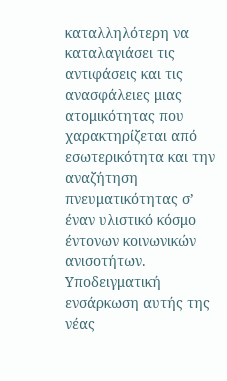καταλληλότερη να καταλαγιάσει τις αντιφάσεις και τις ανασφάλειες μιας ατομικότητας που χαρακτηρίζεται από εσωτερικότητα και την αναζήτηση πνευματικότητας σ’ έναν υλιστικό κόσμο έντονων κοινωνικών ανισοτήτων. Υποδειγματική ενσάρκωση αυτής της νέας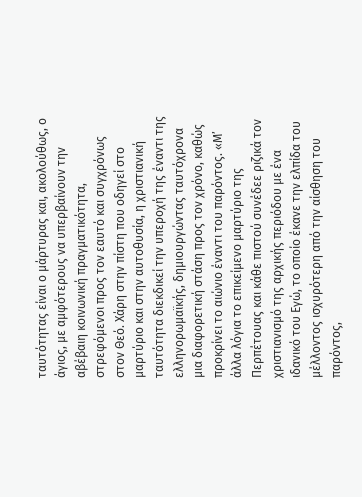ταυτότητας είναι ο μάρτυρας και, ακολούθως, ο άγιος, με αμφότερους να υπερβαίνουν την αβέβαιη κοινωνική πραγματικότητα, στρεφόμενοι προς τον εαυτό και συγχρόνως στον Θεό. Χάρη στην πίστη που οδηγεί στο μαρτύριο και στην αυτοθυσία, η χριστιανική ταυτότητα διεκδικεί την υπεροχή της έναντι της ελληνορωμαϊκής, δημιουργώντας ταυτόχρονα μια διαφορετική στάση προς τον χρόνο, καθώς προκρίνει το αιώνιο έναντι του παρόντος. «Μ’ άλλα λόγια το επικείμενο μαρτύριο της Περπέτουας και κάθε πιστού συνέδεε ριζικά τον χριστιανισμό της αρχικής περιόδου με ένα ιδανικό του Εγώ, το οποίο έκανε την ελπίδα του μέλλοντος ισχυρότερη από την αίσθηση του παρόντος,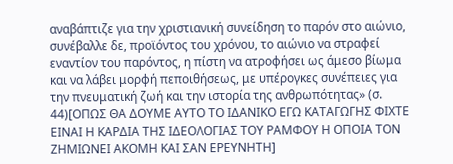αναβάπτιζε για την χριστιανική συνείδηση το παρόν στο αιώνιο, συνέβαλλε δε, προϊόντος του χρόνου, το αιώνιο να στραφεί εναντίον του παρόντος, η πίστη να ατροφήσει ως άμεσο βίωμα και να λάβει μορφή πεποιθήσεως, με υπέρογκες συνέπειες για την πνευματική ζωή και την ιστορία της ανθρωπότητας» (σ. 44)[ΟΠΩΣ ΘΑ ΔΟΥΜΕ ΑΥΤΟ ΤΟ ΙΔΑΝΙΚΟ ΕΓΩ ΚΑΤΑΓΩΓΗΣ ΦΙΧΤΕ ΕΙΝΑΙ Η ΚΑΡΔΙΑ ΤΗΣ ΙΔΕΟΛΟΓΙΑΣ ΤΟΥ ΡΑΜΦΟΥ Η ΟΠΟΙΑ ΤΟΝ ΖΗΜΙΩΝΕΙ ΑΚΟΜΗ ΚΑΙ ΣΑΝ ΕΡΕΥΝΗΤΗ]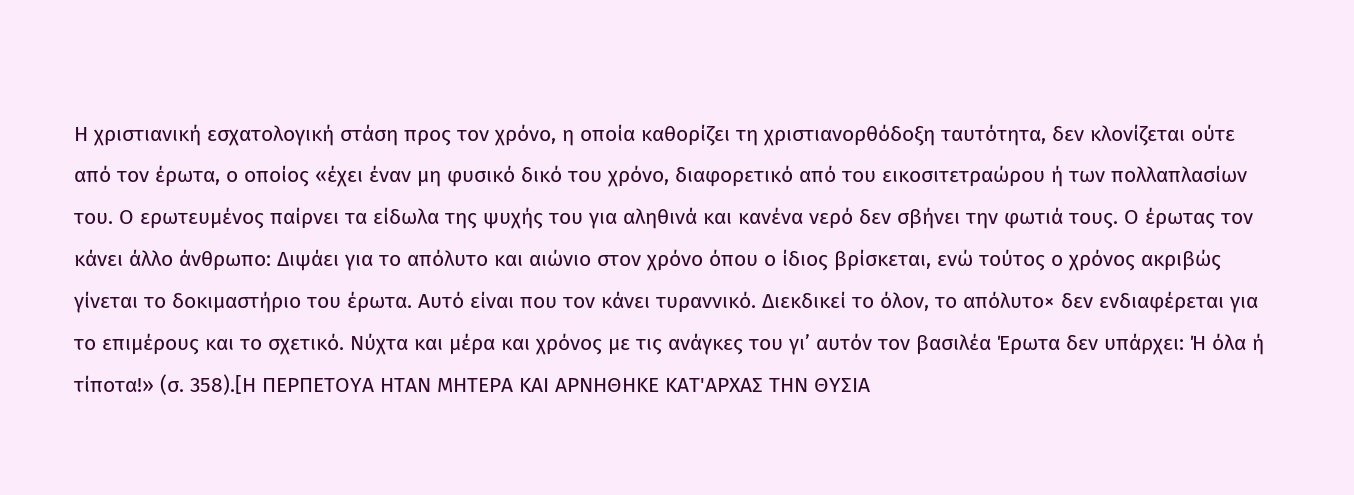Η χριστιανική εσχατολογική στάση προς τον χρόνο, η οποία καθορίζει τη χριστιανορθόδοξη ταυτότητα, δεν κλονίζεται ούτε από τον έρωτα, ο οποίος «έχει έναν μη φυσικό δικό του χρόνο, διαφορετικό από του εικοσιτετραώρου ή των πολλαπλασίων του. Ο ερωτευμένος παίρνει τα είδωλα της ψυχής του για αληθινά και κανένα νερό δεν σβήνει την φωτιά τους. Ο έρωτας τον κάνει άλλο άνθρωπο: Διψάει για το απόλυτο και αιώνιο στον χρόνο όπου ο ίδιος βρίσκεται, ενώ τούτος ο χρόνος ακριβώς γίνεται το δοκιμαστήριο του έρωτα. Αυτό είναι που τον κάνει τυραννικό. Διεκδικεί το όλον, το απόλυτο× δεν ενδιαφέρεται για το επιμέρους και το σχετικό. Νύχτα και μέρα και χρόνος με τις ανάγκες του γι’ αυτόν τον βασιλέα Έρωτα δεν υπάρχει: Ή όλα ή τίποτα!» (σ. 358).[Η ΠΕΡΠΕΤΟΥΑ ΗΤΑΝ ΜΗΤΕΡΑ ΚΑΙ ΑΡΝΗΘΗΚΕ ΚΑΤ'ΑΡΧΑΣ ΤΗΝ ΘΥΣΙΑ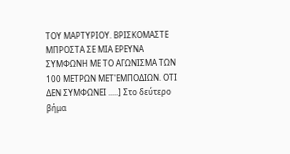ΤΟΥ ΜΑΡΤΥΡΙΟΥ. ΒΡΙΣΚΟΜΑΣΤΕ ΜΠΡΟΣΤΑ ΣΕ ΜΙΑ ΕΡΕΥΝΑ ΣΥΜΦΩΝΗ ΜΕ ΤΟ ΑΓΩΝΙΣΜΑ ΤΩΝ 100 ΜΕΤΡΩΝ ΜΕΤ'ΕΜΠΟΔΙΩΝ. ΟΤΙ ΔΕΝ ΣΥΜΦΩΝΕΙ .....] Στο δεύτερο βήμα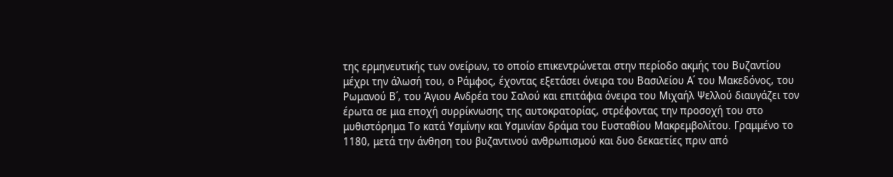της ερμηνευτικής των ονείρων, το οποίο επικεντρώνεται στην περίοδο ακμής του Βυζαντίου μέχρι την άλωσή του, ο Ράμφος, έχοντας εξετάσει όνειρα του Βασιλείου Α΄ του Μακεδόνος, του Ρωμανού Β΄, του Άγιου Ανδρέα του Σαλού και επιτάφια όνειρα του Μιχαήλ Ψελλού διαυγάζει τον έρωτα σε μια εποχή συρρίκνωσης της αυτοκρατορίας, στρέφοντας την προσοχή του στο μυθιστόρημα Το κατά Υσμίνην και Υσμινίαν δράμα του Ευσταθίου Μακρεμβολίτου. Γραμμένο το 1180, μετά την άνθηση του βυζαντινού ανθρωπισμού και δυο δεκαετίες πριν από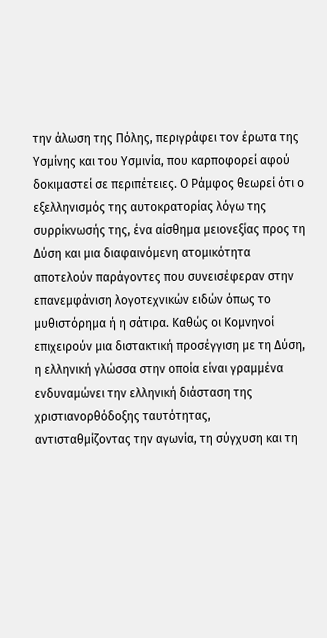την άλωση της Πόλης, περιγράφει τον έρωτα της Υσμίνης και του Υσμινία, που καρποφορεί αφού δοκιμαστεί σε περιπέτειες. Ο Ράμφος θεωρεί ότι ο εξελληνισμός της αυτοκρατορίας λόγω της συρρίκνωσής της, ένα αίσθημα μειονεξίας προς τη Δύση και μια διαφαινόμενη ατομικότητα αποτελούν παράγοντες που συνεισέφεραν στην επανεμφάνιση λογοτεχνικών ειδών όπως το μυθιστόρημα ή η σάτιρα. Καθώς οι Κομνηνοί επιχειρούν μια διστακτική προσέγγιση με τη Δύση, η ελληνική γλώσσα στην οποία είναι γραμμένα ενδυναμώνει την ελληνική διάσταση της χριστιανορθόδοξης ταυτότητας, αντισταθμίζοντας την αγωνία, τη σύγχυση και τη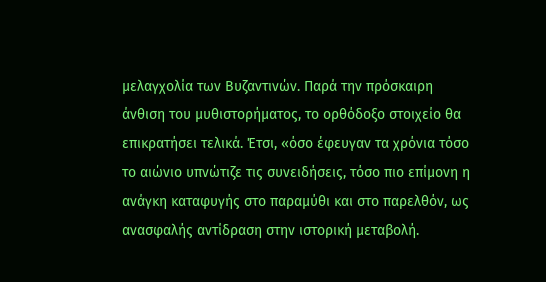μελαγχολία των Βυζαντινών. Παρά την πρόσκαιρη άνθιση του μυθιστορήματος, το ορθόδοξο στοιχείο θα επικρατήσει τελικά. Έτσι, «όσο έφευγαν τα χρόνια τόσο το αιώνιο υπνώτιζε τις συνειδήσεις, τόσο πιο επίμονη η ανάγκη καταφυγής στο παραμύθι και στο παρελθόν, ως ανασφαλής αντίδραση στην ιστορική μεταβολή.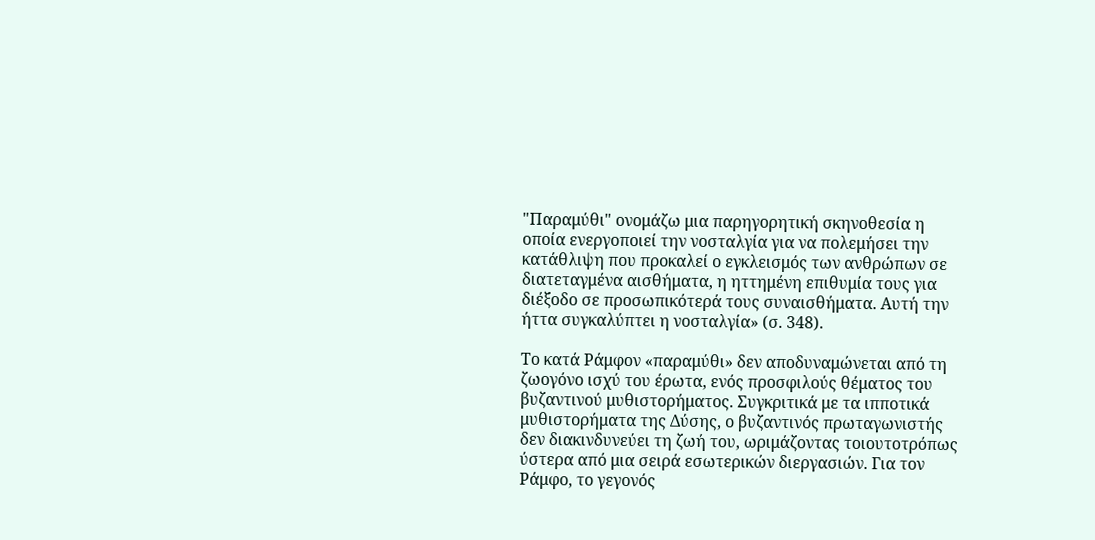"Παραμύθι" ονομάζω μια παρηγορητική σκηνοθεσία η οποία ενεργοποιεί την νοσταλγία για να πολεμήσει την κατάθλιψη που προκαλεί ο εγκλεισμός των ανθρώπων σε διατεταγμένα αισθήματα, η ηττημένη επιθυμία τους για διέξοδο σε προσωπικότερά τους συναισθήματα. Αυτή την ήττα συγκαλύπτει η νοσταλγία» (σ. 348).

Το κατά Ράμφον «παραμύθι» δεν αποδυναμώνεται από τη ζωογόνο ισχύ του έρωτα, ενός προσφιλούς θέματος του βυζαντινού μυθιστορήματος. Συγκριτικά με τα ιπποτικά μυθιστορήματα της Δύσης, ο βυζαντινός πρωταγωνιστής δεν διακινδυνεύει τη ζωή του, ωριμάζοντας τοιουτοτρόπως ύστερα από μια σειρά εσωτερικών διεργασιών. Για τον Ράμφο, το γεγονός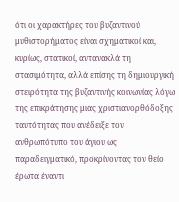ότι οι χαρακτήρες του βυζαντινού μυθιστορήματος είναι σχηματικοί και, κυρίως, στατικοί, αντανακλά τη στασιμότητα, αλλά επίσης τη δημιουργική στειρότητα της βυζαντινής κοινωνίας λόγω της επικράτησης μιας χριστιανορθόδοξης ταυτότητας που ανέδειξε τον ανθρωπότυπο του άγιου ως παραδειγματικό, προκρίνοντας τον θείο έρωτα έναντι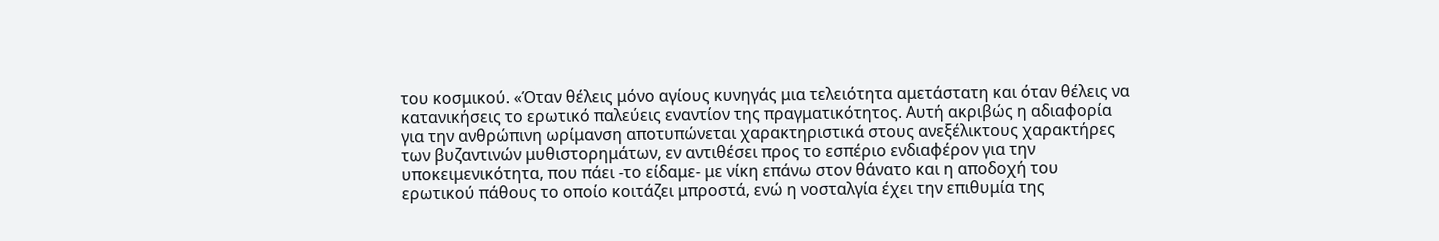του κοσμικού. «Όταν θέλεις μόνο αγίους κυνηγάς μια τελειότητα αμετάστατη και όταν θέλεις να κατανικήσεις το ερωτικό παλεύεις εναντίον της πραγματικότητος. Αυτή ακριβώς η αδιαφορία για την ανθρώπινη ωρίμανση αποτυπώνεται χαρακτηριστικά στους ανεξέλικτους χαρακτήρες των βυζαντινών μυθιστορημάτων, εν αντιθέσει προς το εσπέριο ενδιαφέρον για την υποκειμενικότητα, που πάει -το είδαμε- με νίκη επάνω στον θάνατο και η αποδοχή του ερωτικού πάθους το οποίο κοιτάζει μπροστά, ενώ η νοσταλγία έχει την επιθυμία της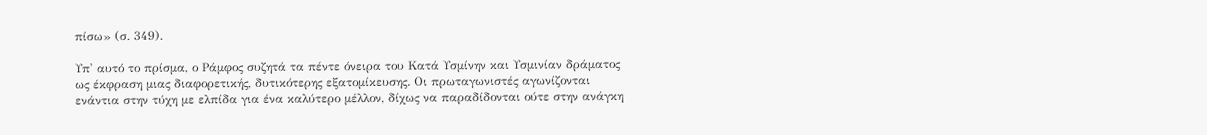πίσω» (σ. 349).

Υπ' αυτό το πρίσμα, ο Ράμφος συζητά τα πέντε όνειρα του Κατά Υσμίνην και Υσμινίαν δράματος ως έκφραση μιας διαφορετικής, δυτικότερης εξατομίκευσης. Οι πρωταγωνιστές αγωνίζονται ενάντια στην τύχη με ελπίδα για ένα καλύτερο μέλλον, δίχως να παραδίδονται ούτε στην ανάγκη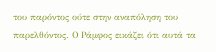του παρόντος ούτε στην αναπόληση του παρελθόντος. Ο Ράμφος εικάζει ότι αυτά τα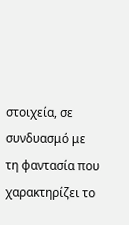στοιχεία, σε συνδυασμό με τη φαντασία που χαρακτηρίζει το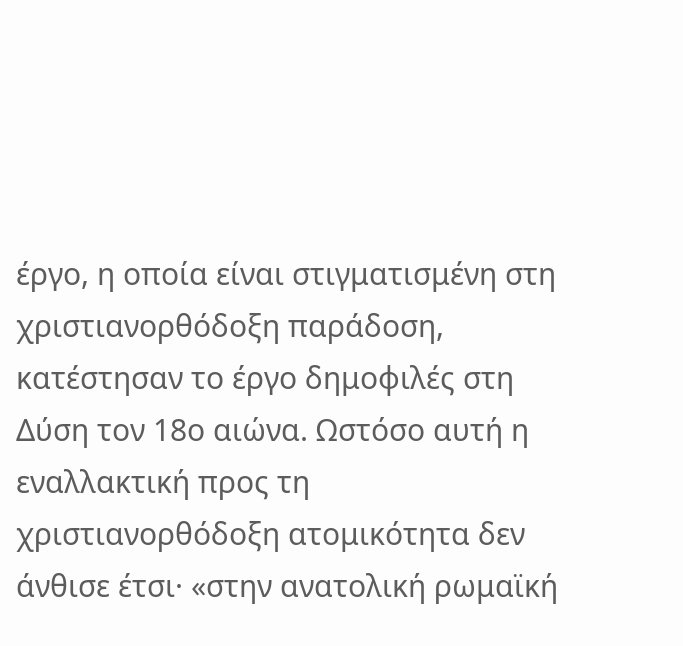έργο, η οποία είναι στιγματισμένη στη χριστιανορθόδοξη παράδοση, κατέστησαν το έργο δημοφιλές στη Δύση τον 18ο αιώνα. Ωστόσο αυτή η εναλλακτική προς τη χριστιανορθόδοξη ατομικότητα δεν άνθισε έτσι· «στην ανατολική ρωμαϊκή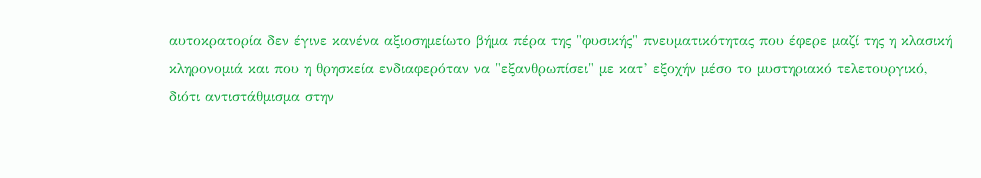αυτοκρατορία δεν έγινε κανένα αξιοσημείωτο βήμα πέρα της "φυσικής" πνευματικότητας που έφερε μαζί της η κλασική κληρονομιά και που η θρησκεία ενδιαφερόταν να "εξανθρωπίσει" με κατ’ εξοχήν μέσο το μυστηριακό τελετουργικό, διότι αντιστάθμισμα στην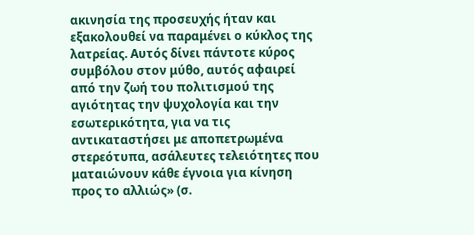ακινησία της προσευχής ήταν και εξακολουθεί να παραμένει ο κύκλος της λατρείας. Αυτός δίνει πάντοτε κύρος συμβόλου στον μύθο, αυτός αφαιρεί από την ζωή του πολιτισμού της αγιότητας την ψυχολογία και την εσωτερικότητα, για να τις αντικαταστήσει με αποπετρωμένα στερεότυπα, ασάλευτες τελειότητες που ματαιώνουν κάθε έγνοια για κίνηση προς το αλλιώς» (σ.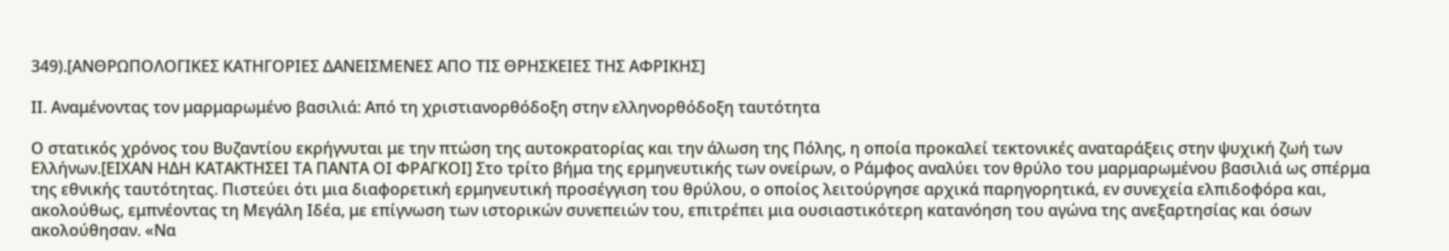349).[ΑΝΘΡΩΠΟΛΟΓΙΚΕΣ ΚΑΤΗΓΟΡΙΕΣ ΔΑΝΕΙΣΜΕΝΕΣ ΑΠΟ ΤΙΣ ΘΡΗΣΚΕΙΕΣ ΤΗΣ ΑΦΡΙΚΗΣ]

ΙΙ. Αναμένοντας τον μαρμαρωμένο βασιλιά: Από τη χριστιανορθόδοξη στην ελληνορθόδοξη ταυτότητα

Ο στατικός χρόνος του Βυζαντίου εκρήγνυται με την πτώση της αυτοκρατορίας και την άλωση της Πόλης, η οποία προκαλεί τεκτονικές αναταράξεις στην ψυχική ζωή των Ελλήνων.[ΕΙΧΑΝ ΗΔΗ ΚΑΤΑΚΤΗΣΕΙ ΤΑ ΠΑΝΤΑ ΟΙ ΦΡΑΓΚΟΙ] Στο τρίτο βήμα της ερμηνευτικής των ονείρων, ο Ράμφος αναλύει τον θρύλο του μαρμαρωμένου βασιλιά ως σπέρμα της εθνικής ταυτότητας. Πιστεύει ότι μια διαφορετική ερμηνευτική προσέγγιση του θρύλου, ο οποίος λειτούργησε αρχικά παρηγορητικά, εν συνεχεία ελπιδοφόρα και, ακολούθως, εμπνέοντας τη Μεγάλη Ιδέα, με επίγνωση των ιστορικών συνεπειών του, επιτρέπει μια ουσιαστικότερη κατανόηση του αγώνα της ανεξαρτησίας και όσων ακολούθησαν. «Να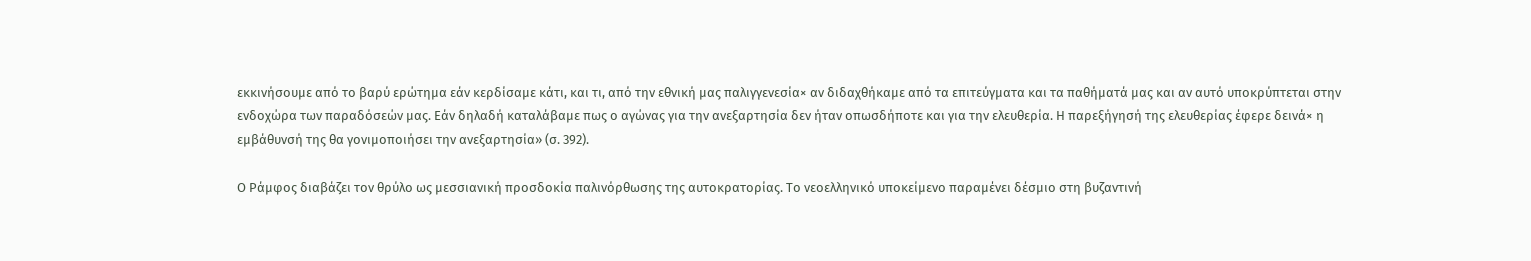εκκινήσουμε από το βαρύ ερώτημα εάν κερδίσαμε κάτι, και τι, από την εθνική μας παλιγγενεσία× αν διδαχθήκαμε από τα επιτεύγματα και τα παθήματά μας και αν αυτό υποκρύπτεται στην ενδοχώρα των παραδόσεών μας. Εάν δηλαδή καταλάβαμε πως ο αγώνας για την ανεξαρτησία δεν ήταν οπωσδήποτε και για την ελευθερία. Η παρεξήγησή της ελευθερίας έφερε δεινά× η εμβάθυνσή της θα γονιμοποιήσει την ανεξαρτησία» (σ. 392).

Ο Ράμφος διαβάζει τον θρύλο ως μεσσιανική προσδοκία παλινόρθωσης της αυτοκρατορίας. Το νεοελληνικό υποκείμενο παραμένει δέσμιο στη βυζαντινή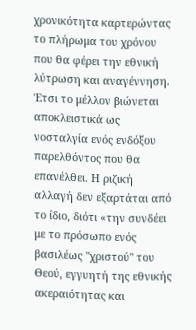χρονικότητα καρτερώντας το πλήρωμα του χρόνου που θα φέρει την εθνική λύτρωση και αναγέννηση. Έτσι το μέλλον βιώνεται αποκλειστικά ως νοσταλγία ενός ενδόξου παρελθόντος που θα επανέλθει. Η ριζική αλλαγή δεν εξαρτάται από το ίδιο, διότι «την συνδέει με το πρόσωπο ενός βασιλέως "χριστού" του Θεού, εγγυητή της εθνικής ακεραιότητας και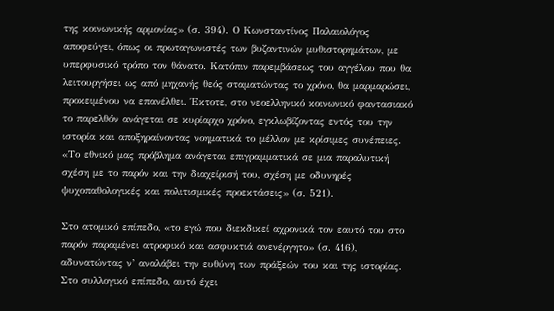της κοινωνικής αρμονίας» (σ. 394). Ο Κωνσταντίνος Παλαιολόγος αποφεύγει, όπως οι πρωταγωνιστές των βυζαντινών μυθιστορημάτων, με υπερφυσικό τρόπο τον θάνατο. Κατόπιν παρεμβάσεως του αγγέλου που θα λειτουργήσει ως από μηχανής θεός σταματώντας το χρόνο, θα μαρμαρώσει, προκειμένου να επανέλθει. Έκτοτε, στο νεοελληνικό κοινωνικό φαντασιακό το παρελθόν ανάγεται σε κυρίαρχο χρόνο, εγκλωβίζοντας εντός του την ιστορία και αποξηραίνοντας νοηματικά το μέλλον με κρίσιμες συνέπειες. «Το εθνικό μας πρόβλημα ανάγεται επιγραμματικά σε μια παραλυτική σχέση με το παρόν και την διαχείρισή του, σχέση με οδυνηρές ψυχοπαθολογικές και πολιτισμικές προεκτάσεις» (σ. 521).

Στο ατομικό επίπεδο, «το εγώ που διεκδικεί αχρονικά τον εαυτό του στο παρόν παραμένει ατροφικό και ασφυκτιά ανενέργητο» (σ. 416), αδυνατώντας ν’ αναλάβει την ευθύνη των πράξεών του και της ιστορίας. Στο συλλογικό επίπεδο, αυτό έχει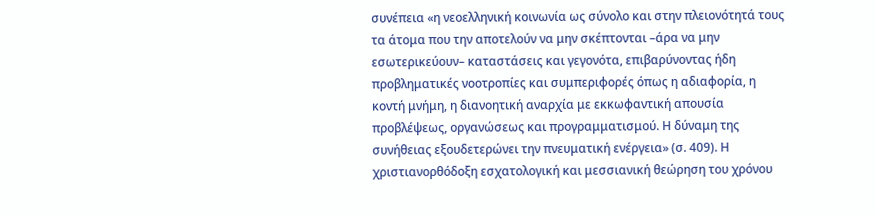συνέπεια «η νεοελληνική κοινωνία ως σύνολο και στην πλειονότητά τους τα άτομα που την αποτελούν να μην σκέπτονται –άρα να μην εσωτερικεύουν– καταστάσεις και γεγονότα, επιβαρύνοντας ήδη προβληματικές νοοτροπίες και συμπεριφορές όπως η αδιαφορία, η κοντή μνήμη, η διανοητική αναρχία με εκκωφαντική απουσία προβλέψεως, οργανώσεως και προγραμματισμού. Η δύναμη της συνήθειας εξουδετερώνει την πνευματική ενέργεια» (σ. 409). Η χριστιανορθόδοξη εσχατολογική και μεσσιανική θεώρηση του χρόνου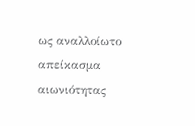ως αναλλοίωτο απείκασμα αιωνιότητας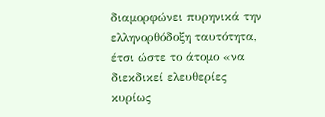διαμορφώνει πυρηνικά την ελληνορθόδοξη ταυτότητα, έτσι ώστε το άτομο «να διεκδικεί ελευθερίες κυρίως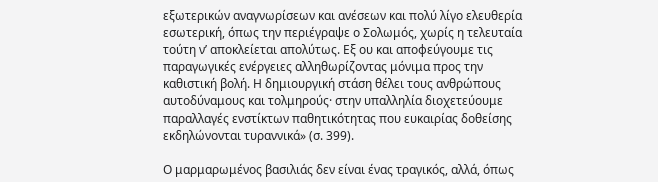εξωτερικών αναγνωρίσεων και ανέσεων και πολύ λίγο ελευθερία εσωτερική, όπως την περιέγραψε ο Σολωμός, χωρίς η τελευταία τούτη ν’ αποκλείεται απολύτως. Εξ ου και αποφεύγουμε τις παραγωγικές ενέργειες αλληθωρίζοντας μόνιμα προς την καθιστική βολή. Η δημιουργική στάση θέλει τους ανθρώπους αυτοδύναμους και τολμηρούς· στην υπαλληλία διοχετεύουμε παραλλαγές ενστίκτων παθητικότητας που ευκαιρίας δοθείσης εκδηλώνονται τυραννικά» (σ. 399).

Ο μαρμαρωμένος βασιλιάς δεν είναι ένας τραγικός, αλλά, όπως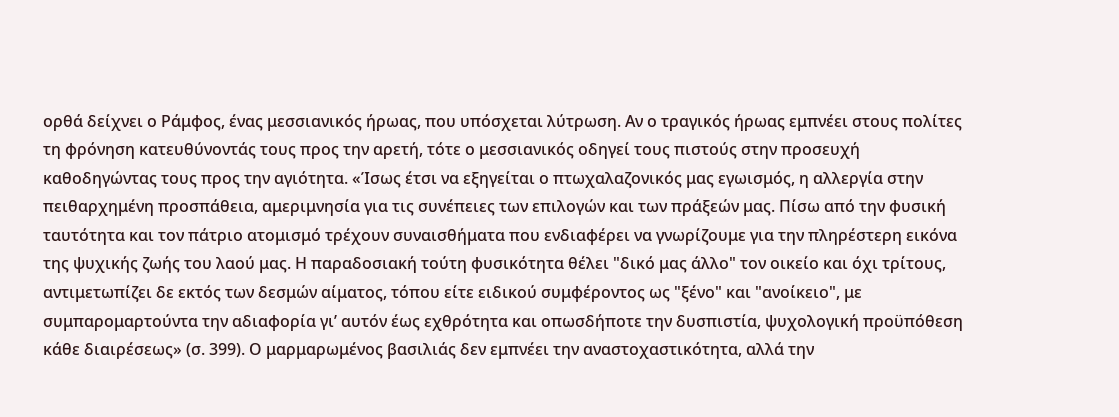ορθά δείχνει ο Ράμφος, ένας μεσσιανικός ήρωας, που υπόσχεται λύτρωση. Αν ο τραγικός ήρωας εμπνέει στους πολίτες τη φρόνηση κατευθύνοντάς τους προς την αρετή, τότε ο μεσσιανικός οδηγεί τους πιστούς στην προσευχή καθοδηγώντας τους προς την αγιότητα. «Ίσως έτσι να εξηγείται ο πτωχαλαζονικός μας εγωισμός, η αλλεργία στην πειθαρχημένη προσπάθεια, αμεριμνησία για τις συνέπειες των επιλογών και των πράξεών μας. Πίσω από την φυσική ταυτότητα και τον πάτριο ατομισμό τρέχουν συναισθήματα που ενδιαφέρει να γνωρίζουμε για την πληρέστερη εικόνα της ψυχικής ζωής του λαού μας. Η παραδοσιακή τούτη φυσικότητα θέλει "δικό μας άλλο" τον οικείο και όχι τρίτους, αντιμετωπίζει δε εκτός των δεσμών αίματος, τόπου είτε ειδικού συμφέροντος ως "ξένο" και "ανοίκειο", με συμπαρομαρτούντα την αδιαφορία γι’ αυτόν έως εχθρότητα και οπωσδήποτε την δυσπιστία, ψυχολογική προϋπόθεση κάθε διαιρέσεως» (σ. 399). Ο μαρμαρωμένος βασιλιάς δεν εμπνέει την αναστοχαστικότητα, αλλά την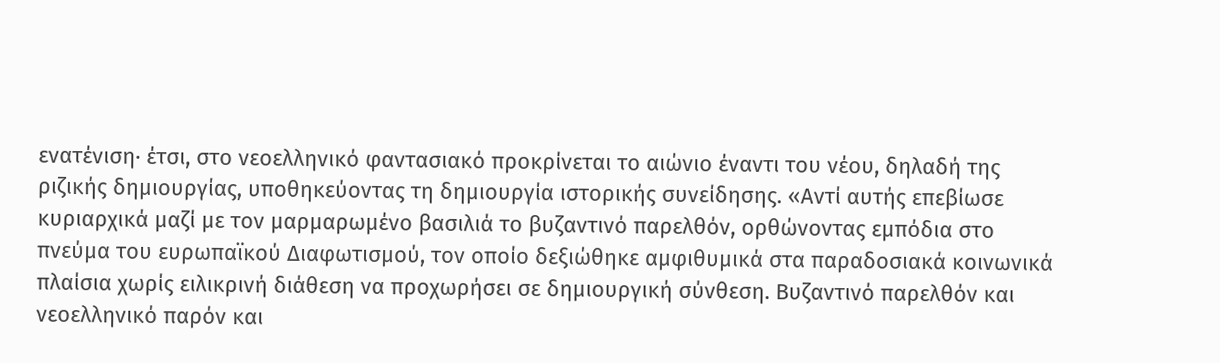ενατένιση· έτσι, στο νεοελληνικό φαντασιακό προκρίνεται το αιώνιο έναντι του νέου, δηλαδή της ριζικής δημιουργίας, υποθηκεύοντας τη δημιουργία ιστορικής συνείδησης. «Αντί αυτής επεβίωσε κυριαρχικά μαζί με τον μαρμαρωμένο βασιλιά το βυζαντινό παρελθόν, ορθώνοντας εμπόδια στο πνεύμα του ευρωπαϊκού Διαφωτισμού, τον οποίο δεξιώθηκε αμφιθυμικά στα παραδοσιακά κοινωνικά πλαίσια χωρίς ειλικρινή διάθεση να προχωρήσει σε δημιουργική σύνθεση. Βυζαντινό παρελθόν και νεοελληνικό παρόν και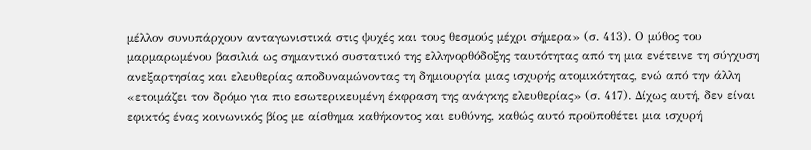μέλλον συνυπάρχουν ανταγωνιστικά στις ψυχές και τους θεσμούς μέχρι σήμερα» (σ. 413). Ο μύθος του μαρμαρωμένου βασιλιά ως σημαντικό συστατικό της ελληνορθόδοξης ταυτότητας από τη μια ενέτεινε τη σύγχυση ανεξαρτησίας και ελευθερίας αποδυναμώνοντας τη δημιουργία μιας ισχυρής ατομικότητας, ενώ από την άλλη «ετοιμάζει τον δρόμο για πιο εσωτερικευμένη έκφραση της ανάγκης ελευθερίας» (σ. 417). Δίχως αυτή, δεν είναι εφικτός ένας κοινωνικός βίος με αίσθημα καθήκοντος και ευθύνης, καθώς αυτό προϋποθέτει μια ισχυρή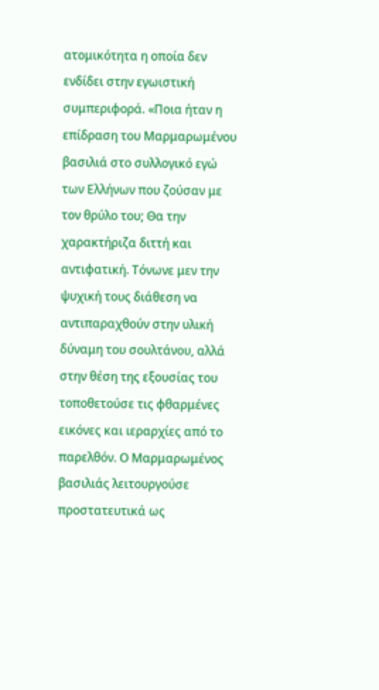ατομικότητα η οποία δεν ενδίδει στην εγωιστική συμπεριφορά. «Ποια ήταν η επίδραση του Μαρμαρωμένου βασιλιά στο συλλογικό εγώ των Ελλήνων που ζούσαν με τον θρύλο του; Θα την χαρακτήριζα διττή και αντιφατική. Τόνωνε μεν την ψυχική τους διάθεση να αντιπαραχθούν στην υλική δύναμη του σουλτάνου, αλλά στην θέση της εξουσίας του τοποθετούσε τις φθαρμένες εικόνες και ιεραρχίες από το παρελθόν. Ο Μαρμαρωμένος βασιλιάς λειτουργούσε προστατευτικά ως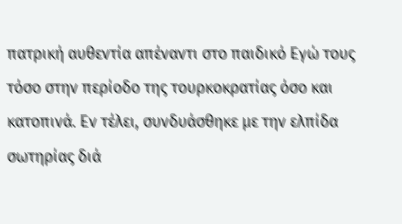πατρική αυθεντία απέναντι στο παιδικό Εγώ τους τόσο στην περίοδο της τουρκοκρατίας όσο και κατοπινά. Εν τέλει, συνδυάσθηκε με την ελπίδα σωτηρίας διά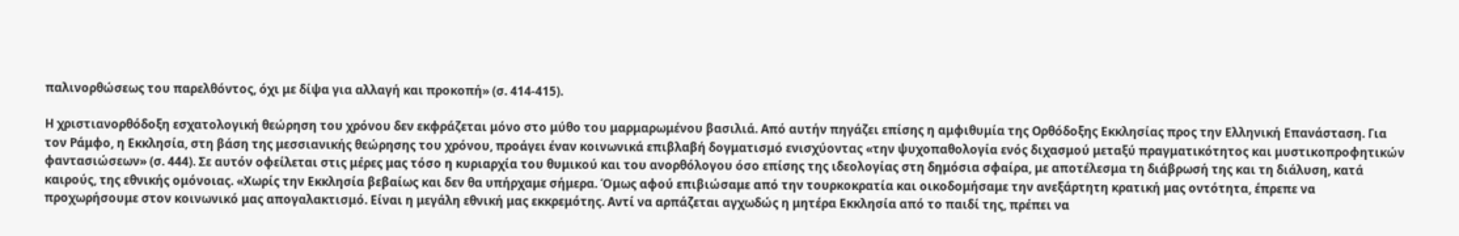παλινορθώσεως του παρελθόντος, όχι με δίψα για αλλαγή και προκοπή» (σ. 414-415).

Η χριστιανορθόδοξη εσχατολογική θεώρηση του χρόνου δεν εκφράζεται μόνο στο μύθο του μαρμαρωμένου βασιλιά. Από αυτήν πηγάζει επίσης η αμφιθυμία της Ορθόδοξης Εκκλησίας προς την Ελληνική Επανάσταση. Για τον Ράμφο, η Εκκλησία, στη βάση της μεσσιανικής θεώρησης του χρόνου, προάγει έναν κοινωνικά επιβλαβή δογματισμό ενισχύοντας «την ψυχοπαθολογία ενός διχασμού μεταξύ πραγματικότητος και μυστικοπροφητικών φαντασιώσεων» (σ. 444). Σε αυτόν οφείλεται στις μέρες μας τόσο η κυριαρχία του θυμικού και του ανορθόλογου όσο επίσης της ιδεολογίας στη δημόσια σφαίρα, με αποτέλεσμα τη διάβρωσή της και τη διάλυση, κατά καιρούς, της εθνικής ομόνοιας. «Χωρίς την Εκκλησία βεβαίως και δεν θα υπήρχαμε σήμερα. Όμως αφού επιβιώσαμε από την τουρκοκρατία και οικοδομήσαμε την ανεξάρτητη κρατική μας οντότητα, έπρεπε να προχωρήσουμε στον κοινωνικό μας απογαλακτισμό. Είναι η μεγάλη εθνική μας εκκρεμότης. Αντί να αρπάζεται αγχωδώς η μητέρα Εκκλησία από το παιδί της, πρέπει να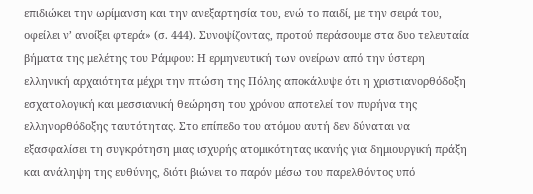επιδιώκει την ωρίμανση και την ανεξαρτησία του, ενώ το παιδί, με την σειρά του, οφείλει ν’ ανοίξει φτερά» (σ. 444). Συνοψίζοντας, προτού περάσουμε στα δυο τελευταία βήματα της μελέτης του Ράμφου: Η ερμηνευτική των ονείρων από την ύστερη ελληνική αρχαιότητα μέχρι την πτώση της Πόλης αποκάλυψε ότι η χριστιανορθόδοξη εσχατολογική και μεσσιανική θεώρηση του χρόνου αποτελεί τον πυρήνα της ελληνορθόδοξης ταυτότητας. Στο επίπεδο του ατόμου αυτή δεν δύναται να εξασφαλίσει τη συγκρότηση μιας ισχυρής ατομικότητας ικανής για δημιουργική πράξη και ανάληψη της ευθύνης, διότι βιώνει το παρόν μέσω του παρελθόντος υπό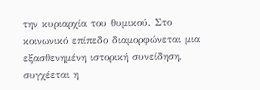την κυριαρχία του θυμικού. Στο κοινωνικό επίπεδο διαμορφώνεται μια εξασθενημένη ιστορική συνείδηση, συγχέεται η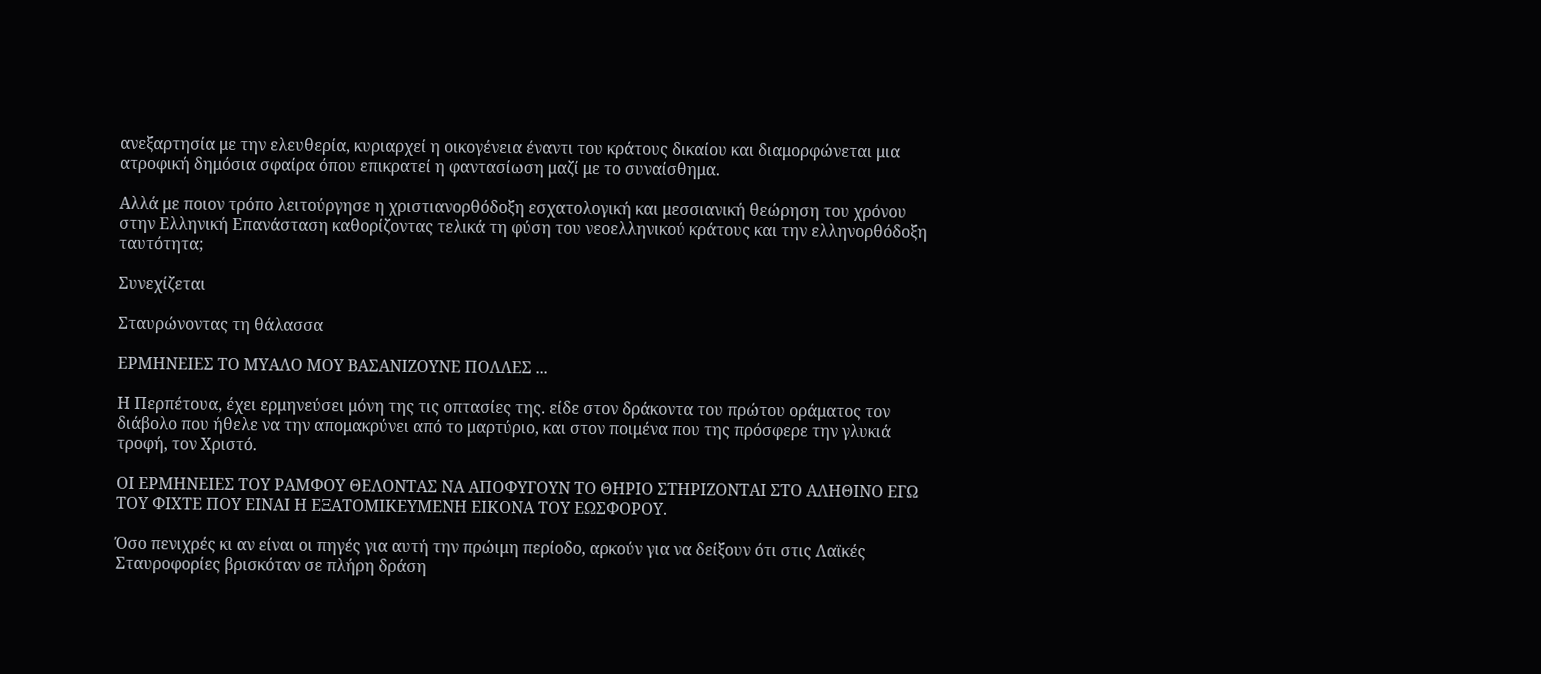ανεξαρτησία με την ελευθερία, κυριαρχεί η οικογένεια έναντι του κράτους δικαίου και διαμορφώνεται μια ατροφική δημόσια σφαίρα όπου επικρατεί η φαντασίωση μαζί με το συναίσθημα.

Αλλά με ποιον τρόπο λειτούργησε η χριστιανορθόδοξη εσχατολογική και μεσσιανική θεώρηση του χρόνου στην Ελληνική Επανάσταση καθορίζοντας τελικά τη φύση του νεοελληνικού κράτους και την ελληνορθόδοξη ταυτότητα;

Συνεχίζεται

Σταυρώνοντας τη θάλασσα

ΕΡΜΗΝΕΙΕΣ ΤΟ ΜΥΑΛΟ ΜΟΥ ΒΑΣΑΝΙΖΟΥΝΕ ΠΟΛΛΕΣ ...

Η Περπέτουα, έχει ερμηνεύσει μόνη της τις οπτασίες της. είδε στον δράκοντα του πρώτου οράματος τον διάβολο που ήθελε να την απομακρύνει από το μαρτύριο, και στον ποιμένα που της πρόσφερε την γλυκιά τροφή, τον Χριστό.

ΟΙ ΕΡΜΗΝΕΙΕΣ ΤΟΥ ΡΑΜΦΟΥ ΘΕΛΟΝΤΑΣ ΝΑ ΑΠΟΦΥΓΟΥΝ ΤΟ ΘΗΡΙΟ ΣΤΗΡΙΖΟΝΤΑΙ ΣΤΟ ΑΛΗΘΙΝΟ ΕΓΩ ΤΟΥ ΦΙΧΤΕ ΠΟΥ ΕΙΝΑΙ Η ΕΞΑΤΟΜΙΚΕΥΜΕΝΗ ΕΙΚΟΝΑ ΤΟΥ ΕΩΣΦΟΡΟΥ.

Όσο πενιχρές κι αν είναι οι πηγές για αυτή την πρώιμη περίοδο, αρκούν για να δείξουν ότι στις Λαϊκές Σταυροφορίες βρισκόταν σε πλήρη δράση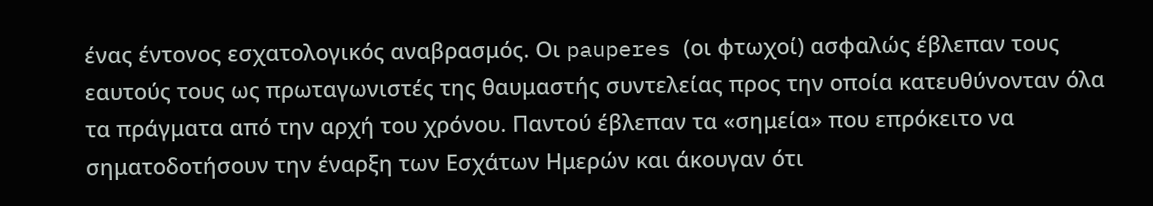ένας έντονος εσχατολογικός αναβρασμός. Οι pauperes (οι φτωχοί) ασφαλώς έβλεπαν τους εαυτούς τους ως πρωταγωνιστές της θαυμαστής συντελείας προς την οποία κατευθύνονταν όλα τα πράγματα από την αρχή του χρόνου. Παντού έβλεπαν τα «σημεία» που επρόκειτο να σηματοδοτήσουν την έναρξη των Εσχάτων Ημερών και άκουγαν ότι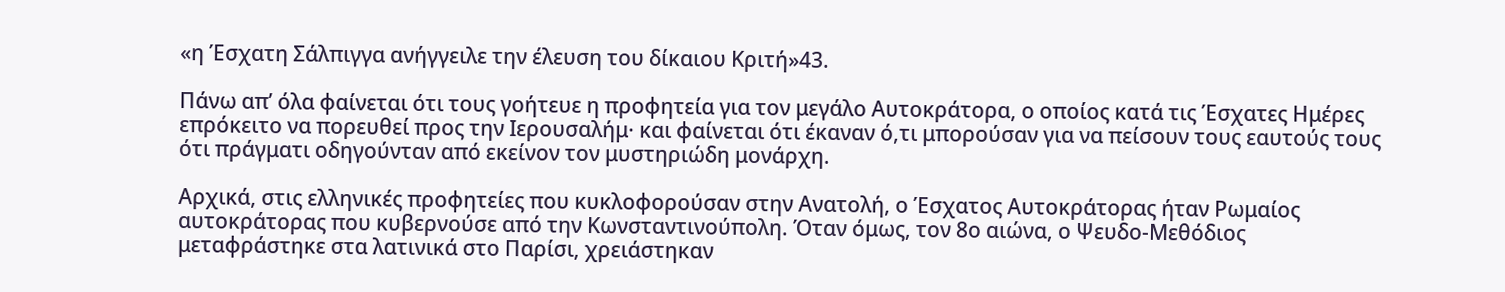«η Έσχατη Σάλπιγγα ανήγγειλε την έλευση του δίκαιου Κριτή»43.

Πάνω απ’ όλα φαίνεται ότι τους γοήτευε η προφητεία για τον μεγάλο Αυτοκράτορα, ο οποίος κατά τις Έσχατες Ημέρες επρόκειτο να πορευθεί προς την Ιερουσαλήμ· και φαίνεται ότι έκαναν ό,τι μπορούσαν για να πείσουν τους εαυτούς τους ότι πράγματι οδηγούνταν από εκείνον τον μυστηριώδη μονάρχη.

Αρχικά, στις ελληνικές προφητείες που κυκλοφορούσαν στην Ανατολή, ο Έσχατος Αυτοκράτορας ήταν Ρωμαίος αυτοκράτορας που κυβερνούσε από την Κωνσταντινούπολη. Όταν όμως, τον 8ο αιώνα, ο Ψευδο-Μεθόδιος μεταφράστηκε στα λατινικά στο Παρίσι, χρειάστηκαν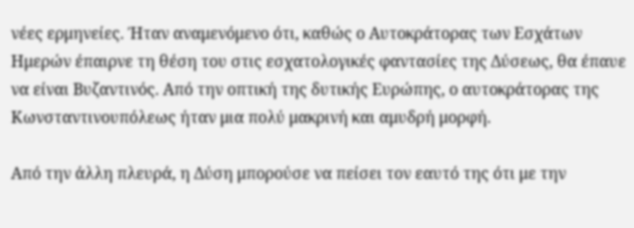νέες ερμηνείες. Ήταν αναμενόμενο ότι, καθώς ο Αυτοκράτορας των Εσχάτων Ημερών έπαιρνε τη θέση του στις εσχατολογικές φαντασίες της Δύσεως, θα έπαυε να είναι Βυζαντινός. Από την οπτική της δυτικής Ευρώπης, ο αυτοκράτορας της Κωνσταντινουπόλεως ήταν μια πολύ μακρινή και αμυδρή μορφή.

Από την άλλη πλευρά, η Δύση μπορούσε να πείσει τον εαυτό της ότι με την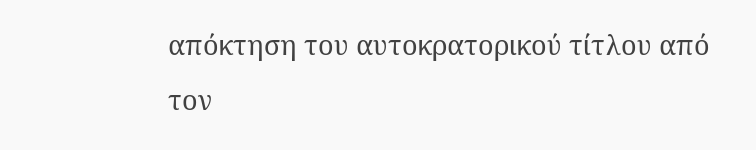απόκτηση του αυτοκρατορικού τίτλου από τον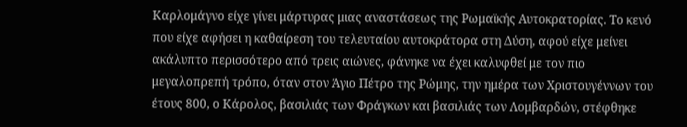Καρλομάγνο είχε γίνει μάρτυρας μιας αναστάσεως της Ρωμαϊκής Αυτοκρατορίας. Το κενό που είχε αφήσει η καθαίρεση του τελευταίου αυτοκράτορα στη Δύση, αφού είχε μείνει ακάλυπτο περισσότερο από τρεις αιώνες, φάνηκε να έχει καλυφθεί με τον πιο μεγαλοπρεπή τρόπο, όταν στον Άγιο Πέτρο της Ρώμης, την ημέρα των Χριστουγέννων του έτους 800, ο Κάρολος, βασιλιάς των Φράγκων και βασιλιάς των Λομβαρδών, στέφθηκε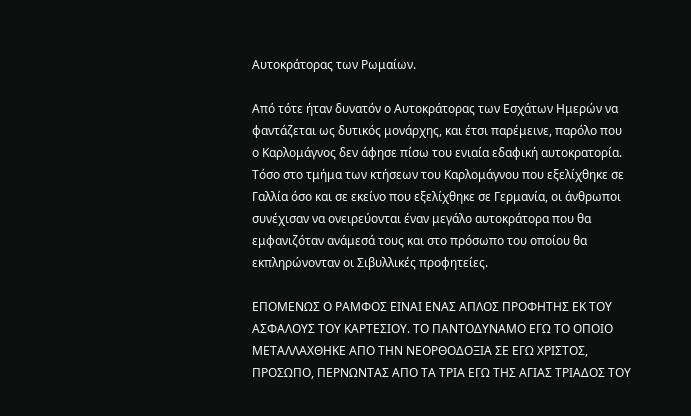Αυτοκράτορας των Ρωμαίων.

Από τότε ήταν δυνατόν ο Αυτοκράτορας των Εσχάτων Ημερών να φαντάζεται ως δυτικός μονάρχης, και έτσι παρέμεινε, παρόλο που ο Καρλομάγνος δεν άφησε πίσω του ενιαία εδαφική αυτοκρατορία. Τόσο στο τμήμα των κτήσεων του Καρλομάγνου που εξελίχθηκε σε Γαλλία όσο και σε εκείνο που εξελίχθηκε σε Γερμανία, οι άνθρωποι συνέχισαν να ονειρεύονται έναν μεγάλο αυτοκράτορα που θα εμφανιζόταν ανάμεσά τους και στο πρόσωπο του οποίου θα εκπληρώνονταν οι Σιβυλλικές προφητείες.

ΕΠΟΜΕΝΩΣ Ο ΡΑΜΦΟΣ ΕΙΝΑΙ ΕΝΑΣ ΑΠΛΟΣ ΠΡΟΦΗΤΗΣ ΕΚ ΤΟΥ ΑΣΦΑΛΟΥΣ ΤΟΥ ΚΑΡΤΕΣΙΟΥ. ΤΟ ΠΑΝΤΟΔΥΝΑΜΟ ΕΓΩ ΤΟ ΟΠΟΙΟ ΜΕΤΑΛΛΑΧΘΗΚΕ ΑΠΟ ΤΗΝ ΝΕΟΡΘΟΔΟΞΙΑ ΣΕ ΕΓΩ ΧΡΙΣΤΟΣ, ΠΡΟΣΩΠΟ, ΠΕΡΝΩΝΤΑΣ ΑΠΟ ΤΑ ΤΡΙΑ ΕΓΩ ΤΗΣ ΑΓΙΑΣ ΤΡΙΑΔΟΣ ΤΟΥ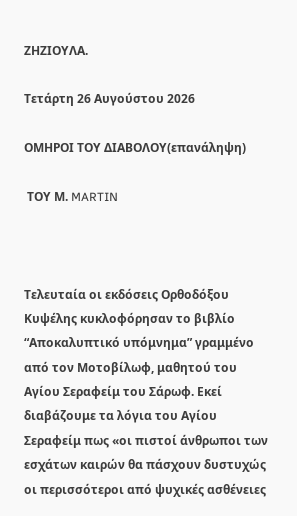ΖΗΖΙΟΥΛΑ.

Τετάρτη 26 Αυγούστου 2026

ΟΜΗΡΟΙ ΤΟΥ ΔΙΑΒΟΛΟΥ(επανάληψη)

 ΤΟΥ Μ. MARTIN



Τελευταία οι εκδόσεις Ορθοδόξου Κυψέλης κυκλοφόρησαν το βιβλίο “Αποκαλυπτικό υπόμνημα” γραμμένο από τον Μοτοβίλωφ, μαθητού του Αγίου Σεραφείμ του Σάρωφ. Εκεί διαβάζουμε τα λόγια του Αγίου Σεραφείμ πως «οι πιστοί άνθρωποι των εσχάτων καιρών θα πάσχουν δυστυχώς οι περισσότεροι από ψυχικές ασθένειες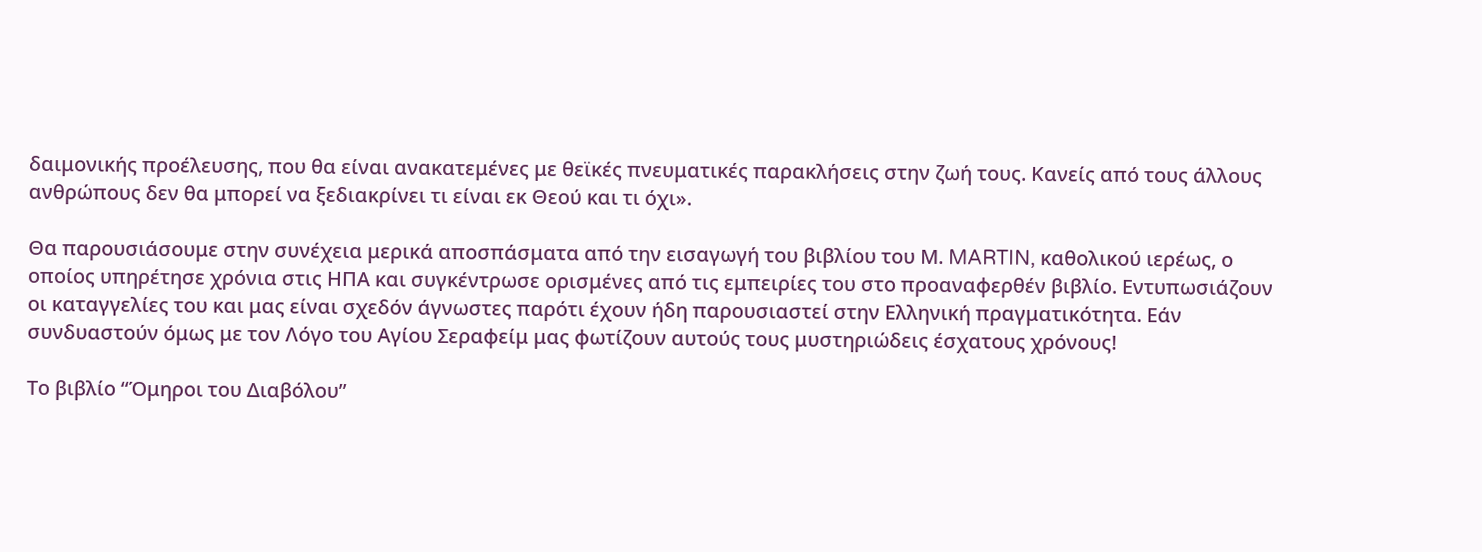δαιμονικής προέλευσης, που θα είναι ανακατεμένες με θεϊκές πνευματικές παρακλήσεις στην ζωή τους. Κανείς από τους άλλους ανθρώπους δεν θα μπορεί να ξεδιακρίνει τι είναι εκ Θεού και τι όχι».

Θα παρουσιάσουμε στην συνέχεια μερικά αποσπάσματα από την εισαγωγή του βιβλίου του Μ. MARTIN, καθολικού ιερέως, ο οποίος υπηρέτησε χρόνια στις ΗΠΑ και συγκέντρωσε ορισμένες από τις εμπειρίες του στο προαναφερθέν βιβλίο. Εντυπωσιάζουν οι καταγγελίες του και μας είναι σχεδόν άγνωστες παρότι έχουν ήδη παρουσιαστεί στην Ελληνική πραγματικότητα. Εάν συνδυαστούν όμως με τον Λόγο του Αγίου Σεραφείμ μας φωτίζουν αυτούς τους μυστηριώδεις έσχατους χρόνους!

Το βιβλίο “Όμηροι του Διαβόλου”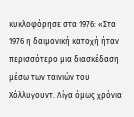κυκλοφόρησε στα 1976: «Στα 1976 η δαιμονική κατοχή ήταν περισσότερο μια διασκέδαση μέσω των ταινιών του Χόλλυγουντ. Λίγα όμως χρόνια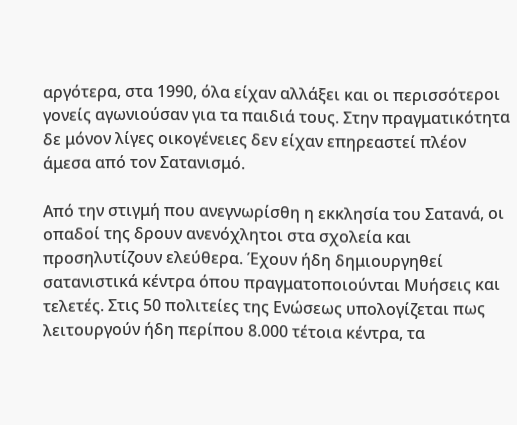αργότερα, στα 1990, όλα είχαν αλλάξει και οι περισσότεροι γονείς αγωνιούσαν για τα παιδιά τους. Στην πραγματικότητα δε μόνον λίγες οικογένειες δεν είχαν επηρεαστεί πλέον άμεσα από τον Σατανισμό.

Από την στιγμή που ανεγνωρίσθη η εκκλησία του Σατανά, οι οπαδοί της δρουν ανενόχλητοι στα σχολεία και προσηλυτίζουν ελεύθερα. Έχουν ήδη δημιουργηθεί σατανιστικά κέντρα όπου πραγματοποιούνται Μυήσεις και τελετές. Στις 50 πολιτείες της Ενώσεως υπολογίζεται πως λειτουργούν ήδη περίπου 8.000 τέτοια κέντρα, τα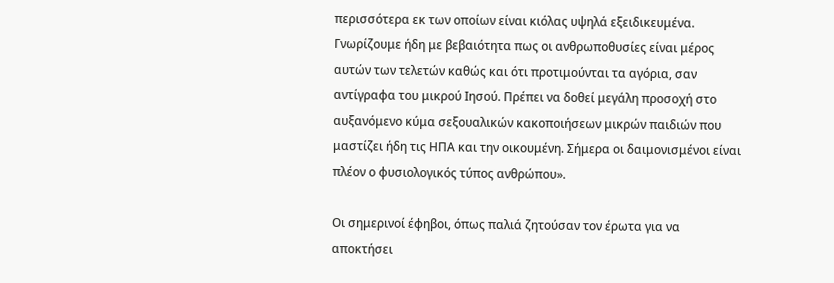περισσότερα εκ των οποίων είναι κιόλας υψηλά εξειδικευμένα. Γνωρίζουμε ήδη με βεβαιότητα πως οι ανθρωποθυσίες είναι μέρος αυτών των τελετών καθώς και ότι προτιμούνται τα αγόρια, σαν αντίγραφα του μικρού Ιησού. Πρέπει να δοθεί μεγάλη προσοχή στο αυξανόμενο κύμα σεξουαλικών κακοποιήσεων μικρών παιδιών που μαστίζει ήδη τις ΗΠΑ και την οικουμένη. Σήμερα οι δαιμονισμένοι είναι πλέον ο φυσιολογικός τύπος ανθρώπου».

Οι σημερινοί έφηβοι, όπως παλιά ζητούσαν τον έρωτα για να αποκτήσει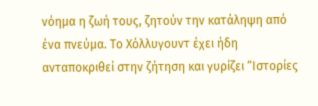νόημα η ζωή τους, ζητούν την κατάληψη από ένα πνεύμα. Το Χόλλυγουντ έχει ήδη ανταποκριθεί στην ζήτηση και γυρίζει “Ιστορίες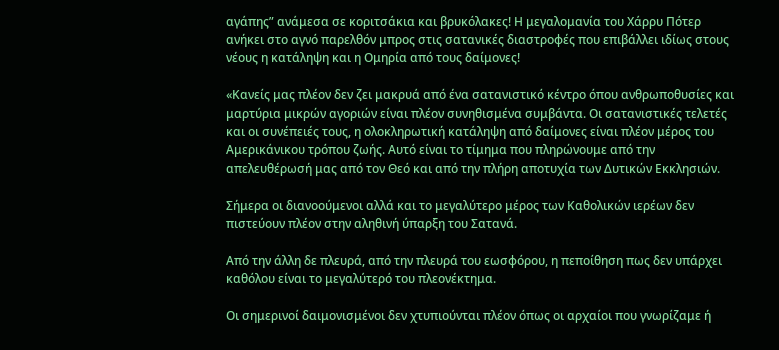αγάπης” ανάμεσα σε κοριτσάκια και βρυκόλακες! Η μεγαλομανία του Χάρρυ Πότερ ανήκει στο αγνό παρελθόν μπρος στις σατανικές διαστροφές που επιβάλλει ιδίως στους νέους η κατάληψη και η Ομηρία από τους δαίμονες!

«Κανείς μας πλέον δεν ζει μακρυά από ένα σατανιστικό κέντρο όπου ανθρωποθυσίες και μαρτύρια μικρών αγοριών είναι πλέον συνηθισμένα συμβάντα. Οι σατανιστικές τελετές και οι συνέπειές τους, η ολοκληρωτική κατάληψη από δαίμονες είναι πλέον μέρος του Αμερικάνικου τρόπου ζωής. Αυτό είναι το τίμημα που πληρώνουμε από την απελευθέρωσή μας από τον Θεό και από την πλήρη αποτυχία των Δυτικών Εκκλησιών.

Σήμερα οι διανοούμενοι αλλά και το μεγαλύτερο μέρος των Καθολικών ιερέων δεν πιστεύουν πλέον στην αληθινή ύπαρξη του Σατανά.

Από την άλλη δε πλευρά, από την πλευρά του εωσφόρου, η πεποίθηση πως δεν υπάρχει καθόλου είναι το μεγαλύτερό του πλεονέκτημα.

Οι σημερινοί δαιμονισμένοι δεν χτυπιούνται πλέον όπως οι αρχαίοι που γνωρίζαμε ή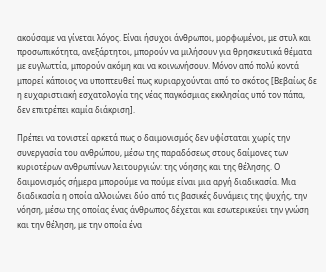ακούσαμε να γίνεται λόγος. Είναι ήσυχοι άνθρωποι, μορφωμένοι, με στυλ και προσωπικότητα, ανεξάρτητοι, μπορούν να μιλήσουν για θρησκευτικά θέματα με ευγλωττία, μπορούν ακόμη και να κοινωνήσουν. Μόνον από πολύ κοντά μπορεί κάποιος να υποπτευθεί πως κυριαρχούνται από το σκότος [Βεβαίως δε η ευχαριστιακή εσχατολογία της νέας παγκόσμιας εκκλησίας υπό τον πάπα, δεν επιτρέπει καμία διάκριση].

Πρέπει να τονιστεί αρκετά πως ο δαιμονισμός δεν υφίσταται χωρίς την συνεργασία του ανθρώπου, μέσω της παραδόσεως στους δαίμονες των κυριοτέρων ανθρωπίνων λειτουργιών: της νόησης και της θέλησης. Ο δαιμονισμός σήμερα μπορούμε να πούμε είναι μια αργή διαδικασία. Μια διαδικασία η οποία αλλοιώνει δύο από τις βασικές δυνάμεις της ψυχής, την νόηση, μέσω της οποίας ένας άνθρωπος δέχεται και εσωτερικεύει την γνώση και την θέληση, με την οποία ένα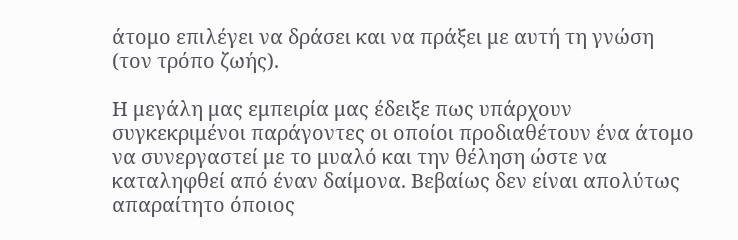άτομο επιλέγει να δράσει και να πράξει με αυτή τη γνώση (τον τρόπο ζωής).

Η μεγάλη μας εμπειρία μας έδειξε πως υπάρχουν συγκεκριμένοι παράγοντες οι οποίοι προδιαθέτουν ένα άτομο να συνεργαστεί με το μυαλό και την θέληση ώστε να καταληφθεί από έναν δαίμονα. Βεβαίως δεν είναι απολύτως απαραίτητο όποιος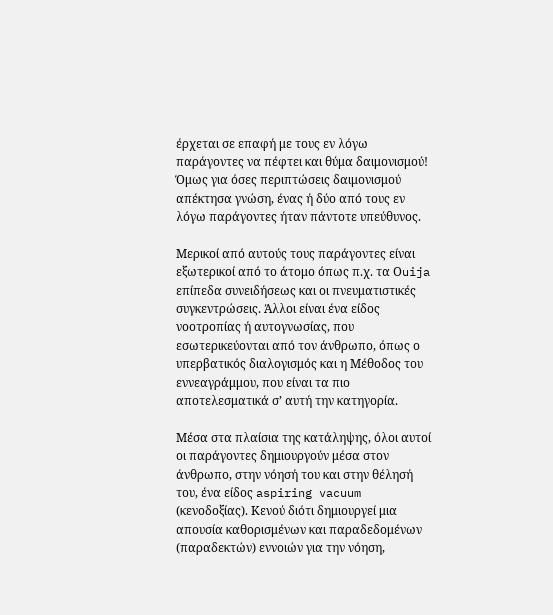έρχεται σε επαφή με τους εν λόγω παράγοντες να πέφτει και θύμα δαιμονισμού! Όμως για όσες περιπτώσεις δαιμονισμού απέκτησα γνώση, ένας ή δύο από τους εν λόγω παράγοντες ήταν πάντοτε υπεύθυνος.

Μερικοί από αυτούς τους παράγοντες είναι εξωτερικοί από το άτομο όπως π.χ. τα Οuija επίπεδα συνειδήσεως και οι πνευματιστικές συγκεντρώσεις. Άλλοι είναι ένα είδος νοοτροπίας ή αυτογνωσίας, που εσωτερικεύονται από τον άνθρωπο, όπως ο υπερβατικός διαλογισμός και η Μέθοδος του εννεαγράμμου, που είναι τα πιο αποτελεσματικά σ’ αυτή την κατηγορία.

Μέσα στα πλαίσια της κατάληψης, όλοι αυτοί οι παράγοντες δημιουργούν μέσα στον άνθρωπο, στην νόησή του και στην θέλησή του, ένα είδος aspiring vacuum (κενοδοξίας). Κενού διότι δημιουργεί μια απουσία καθορισμένων και παραδεδομένων (παραδεκτών) εννοιών για την νόηση,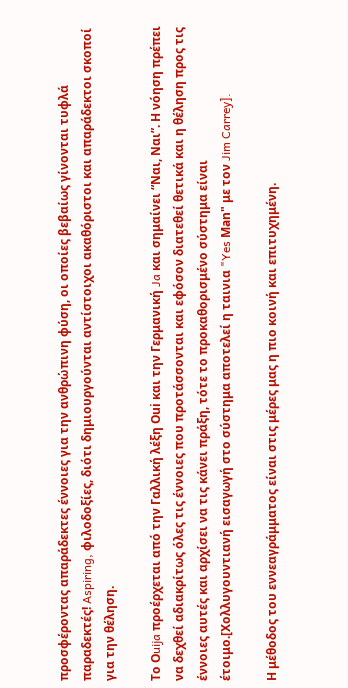προσφέροντας απαράδεκτες έννοιες για την ανθρώπινη φύση, οι οποίες βεβαίως γίνονται τυφλά παραδεκτές! Aspiring, φιλοδοξίες, διότι δημιουργούνται αντίστοιχοι ακαθόριστοι και απαράδεκτοι σκοποί για την θέληση.

Τo Οuija προέρχεται από την Γαλλική λέξη Οui και την Γερμανική Ja και σημαίνει “Ναι, Ναι”. Η νόηση πρέπει να δεχθεί αδιακρίτως όλες τις έννοιες που προτάσσονται και εφόσον διατεθεί θετικά και η θέληση προς τις έννοιες αυτές και αρχίσει να τις κάνει πράξη, τότε το προκαθορισμένο σύστημα είναι έτοιμο.[Χολλυγουντιανή εισαγωγή στο σύστημα αποτελεί η ταινια "Yes Μan" με τον Jim Carrey].

Η μέθοδος του εννεαγράμματος είναι στις μέρες μας η πιο κοινή και επιτυχημένη.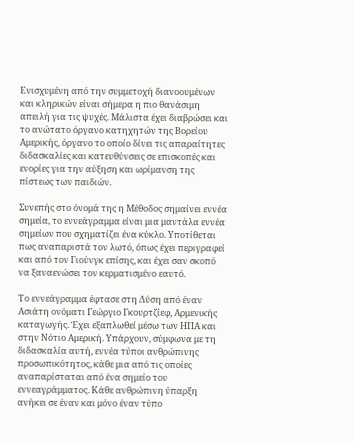Ενισχυμένη από την συμμετοχή διανοουμένων και κληρικών είναι σήμερα η πιο θανάσιμη απειλή για τις ψυχές. Μάλιστα έχει διαβρώσει και το ανώτατο όργανο κατηχητών της Βορείου Αμερικής, όργανο το οποίο δίνει τις απαραίτητες διδασκαλίες και κατευθύνσεις σε επισκοπές και ενορίες για την αύξηση και ωρίμανση της πίστεως των παιδιών.

Συνεπής στο όνομά της η Μέθοδος σημαίνει εννέα σημεία, το εννεάγραμμα είναι μια μαντάλα εννέα σημείων που σχηματίζει ένα κύκλο. Υποτίθεται πως αναπαριστά τον λωτό, όπως έχει περιγραφεί και από τον Γιούνγκ επίσης, και έχει σαν σκοπό να ξαναενώσει τον κερματισμένο εαυτό.

Το εννεάγραμμα έφτασε στη Δύση από έναν Ασιάτη ονόματι Γεώργιο Γκουρτζίεφ, Αρμενικής καταγωγής. Έχει εξαπλωθεί μέσω των ΗΠΑ και στην Νότιο Αμερική. Υπάρχουν, σύμφωνα με τη διδασκαλία αυτή, εννέα τύποι ανθρώπινης προσωπικότητος, κάθε μια από τις οποίες αναπαρίσταται από ένα σημείο του εννεαγράμματος. Κάθε ανθρώπινη ύπαρξη ανήκει σε έναν και μόνο έναν τύπο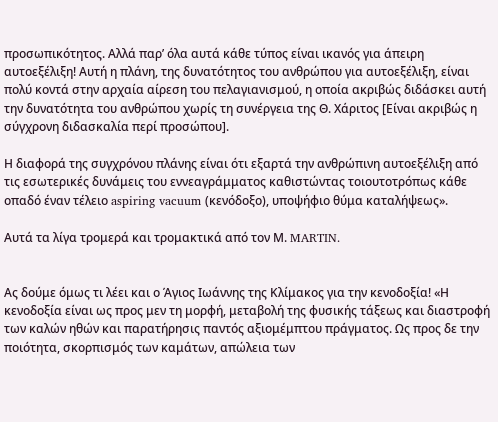προσωπικότητος. Αλλά παρ’ όλα αυτά κάθε τύπος είναι ικανός για άπειρη αυτοεξέλιξη! Αυτή η πλάνη, της δυνατότητος του ανθρώπου για αυτοεξέλιξη, είναι πολύ κοντά στην αρχαία αίρεση του πελαγιανισμού, η οποία ακριβώς διδάσκει αυτή την δυνατότητα του ανθρώπου χωρίς τη συνέργεια της Θ. Χάριτος [Είναι ακριβώς η σύγχρονη διδασκαλία περί προσώπου].

Η διαφορά της συγχρόνου πλάνης είναι ότι εξαρτά την ανθρώπινη αυτοεξέλιξη από τις εσωτερικές δυνάμεις του εννεαγράμματος καθιστώντας τοιουτοτρόπως κάθε οπαδό έναν τέλειο aspiring vacuum (κενόδοξο), υποψήφιο θύμα καταλήψεως».

Αυτά τα λίγα τρομερά και τρομακτικά από τον Μ. MARTIN.


Ας δούμε όμως τι λέει και ο Άγιος Ιωάννης της Κλίμακος για την κενοδοξία! «Η κενοδοξία είναι ως προς μεν τη μορφή, μεταβολή της φυσικής τάξεως και διαστροφή των καλών ηθών και παρατήρησις παντός αξιομέμπτου πράγματος. Ως προς δε την ποιότητα, σκορπισμός των καμάτων, απώλεια των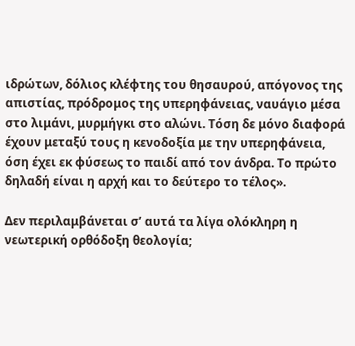ιδρώτων, δόλιος κλέφτης του θησαυρού, απόγονος της απιστίας, πρόδρομος της υπερηφάνειας, ναυάγιο μέσα στο λιμάνι, μυρμήγκι στο αλώνι. Τόση δε μόνο διαφορά έχουν μεταξύ τους η κενοδοξία με την υπερηφάνεια, όση έχει εκ φύσεως το παιδί από τον άνδρα. Το πρώτο δηλαδή είναι η αρχή και το δεύτερο το τέλος».

Δεν περιλαμβάνεται σ’ αυτά τα λίγα ολόκληρη η νεωτερική ορθόδοξη θεολογία;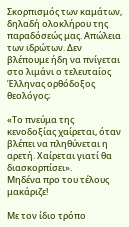Σκορπισμός των καμάτων, δηλαδή ολοκλήρου της παραδόσεώς μας. Απώλεια των ιδρώτων. Δεν βλέπουμε ήδη να πνίγεται στο λιμάνι ο τελευταίος Έλληνας ορθόδοξος θεολόγος;

«Το πνεύμα της κενοδοξίας χαίρεται, όταν βλέπει να πληθύνεται η αρετή. Χαίρεται γιατί θα διασκορπίσει».
Μηδένα προ του τέλους μακάριζε!

Με τον ίδιο τρόπο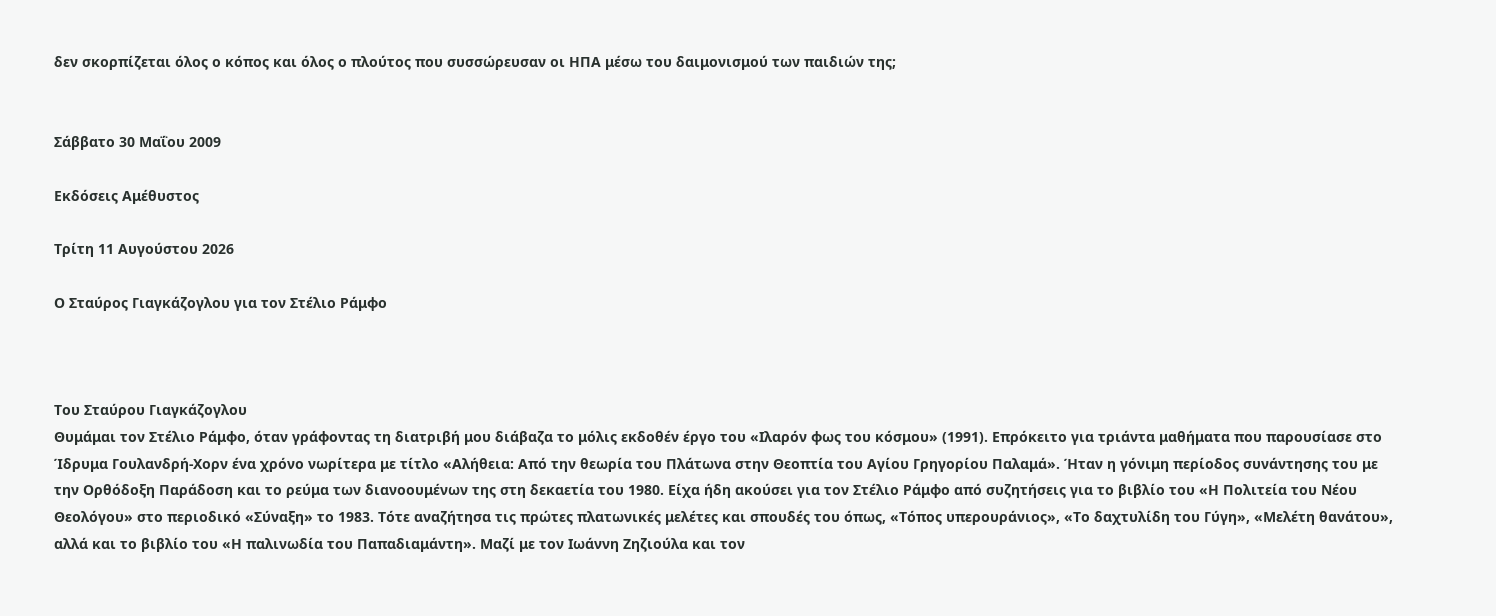δεν σκορπίζεται όλος ο κόπος και όλος ο πλούτος που συσσώρευσαν οι ΗΠΑ μέσω του δαιμονισμού των παιδιών της;


Σάββατο 30 Μαΐου 2009

Εκδόσεις Αμέθυστος

Τρίτη 11 Αυγούστου 2026

Ο Σταύρος Γιαγκάζογλου για τον Στέλιο Ράμφο



Του Σταύρου Γιαγκάζογλου
Θυμάμαι τον Στέλιο Ράμφο, όταν γράφοντας τη διατριβή μου διάβαζα το μόλις εκδοθέν έργο του «Ιλαρόν φως του κόσμου» (1991). Επρόκειτο για τριάντα μαθήματα που παρουσίασε στο Ίδρυμα Γουλανδρή-Χορν ένα χρόνο νωρίτερα με τίτλο «Αλήθεια: Από την θεωρία του Πλάτωνα στην Θεοπτία του Αγίου Γρηγορίου Παλαμά». Ήταν η γόνιμη περίοδος συνάντησης του με την Ορθόδοξη Παράδοση και το ρεύμα των διανοουμένων της στη δεκαετία του 1980. Είχα ήδη ακούσει για τον Στέλιο Ράμφο από συζητήσεις για το βιβλίο του «Η Πολιτεία του Νέου Θεολόγου» στο περιοδικό «Σύναξη» το 1983. Τότε αναζήτησα τις πρώτες πλατωνικές μελέτες και σπουδές του όπως, «Τόπος υπερουράνιος», «Το δαχτυλίδη του Γύγη», «Μελέτη θανάτου», αλλά και το βιβλίο του «Η παλινωδία του Παπαδιαμάντη». Μαζί με τον Ιωάννη Ζηζιούλα και τον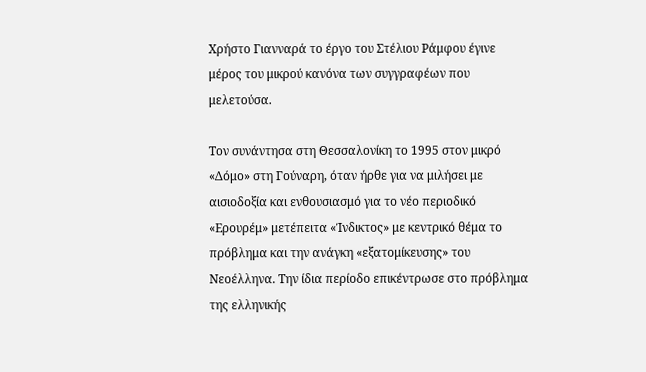Χρήστο Γιανναρά το έργο του Στέλιου Ράμφου έγινε μέρος του μικρού κανόνα των συγγραφέων που μελετούσα.

Τον συνάντησα στη Θεσσαλονίκη το 1995 στον μικρό «Δόμο» στη Γούναρη, όταν ήρθε για να μιλήσει με αισιοδοξία και ενθουσιασμό για το νέο περιοδικό «Ερουρέμ» μετέπειτα «Ίνδικτος» με κεντρικό θέμα το πρόβλημα και την ανάγκη «εξατομίκευσης» του Νεοέλληνα. Την ίδια περίοδο επικέντρωσε στο πρόβλημα της ελληνικής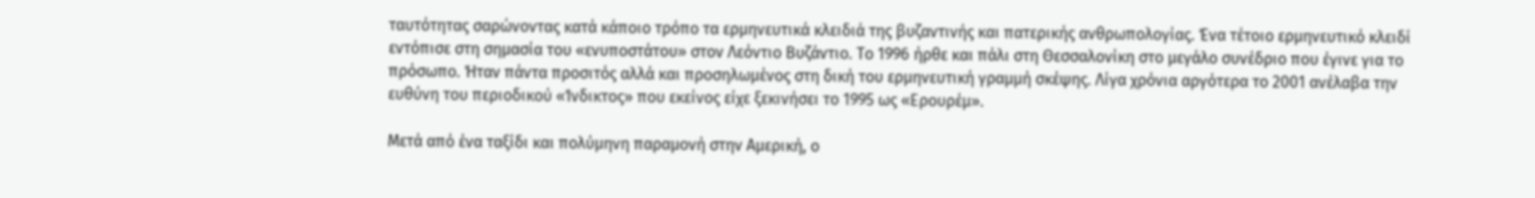ταυτότητας σαρώνοντας κατά κάποιο τρόπο τα ερμηνευτικά κλειδιά της βυζαντινής και πατερικής ανθρωπολογίας. Ένα τέτοιο ερμηνευτικό κλειδί εντόπισε στη σημασία του «ενυποστάτου» στον Λεόντιο Βυζάντιο. Το 1996 ήρθε και πάλι στη Θεσσαλονίκη στο μεγάλο συνέδριο που έγινε για το πρόσωπο. Ήταν πάντα προσιτός αλλά και προσηλωμένος στη δική του ερμηνευτική γραμμή σκέψης. Λίγα χρόνια αργότερα το 2001 ανέλαβα την ευθύνη του περιοδικού «Ίνδικτος» που εκείνος είχε ξεκινήσει το 1995 ως «Ερουρέμ».

Μετά από ένα ταξίδι και πολύμηνη παραμονή στην Αμερική, ο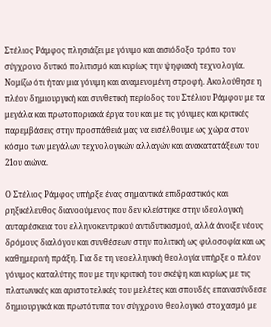Στέλιος Ράμφος πλησιάζει με γόνιμο και αισιόδοξο τρόπο τον σύγχρονο δυτικό πολιτισμό και κυρίως την ψηφιακή τεχνολογία. Νομίζω ότι ήταν μια γόνιμη και αναμενομένη στροφή. Ακολούθησε η πλέον δημιουργική και συνθετική περίοδος του Στέλιου Ράμφου με τα μεγάλα και πρωτοποριακά έργα του και με τις γόνιμες και κριτικές παρεμβάσεις στην προσπάθειά μας να εισέλθουμε ως χώρα στον κόσμο των μεγάλων τεχνολογικών αλλαγών και ανακατατάξεων του 21ου αιώνα.

Ο Στέλιος Ράμφος υπήρξε ένας σημαντικά επιδραστικός και ρηξικέλευθος διανοούμενος που δεν κλείστηκε στην ιδεολογική αυταρέσκεια του ελληνοκεντρικού αντιδυτικισμού, αλλά άνοιξε νέους δρόμους διαλόγου και συνθέσεων στην πολιτική ως φιλοσοφία και ως καθημερινή πράξη. Για δε τη νεοελληνική θεολογία υπήρξε ο πλέον γόνιμος καταλύτης που με την κριτική του σκέψη και κυρίως με τις πλατωνικές και αριστοτελικές του μελέτες και σπουδές επανασύνδεσε δημιουργικά και πρωτότυπα τον σύγχρονο θεολογικό στοχασμό με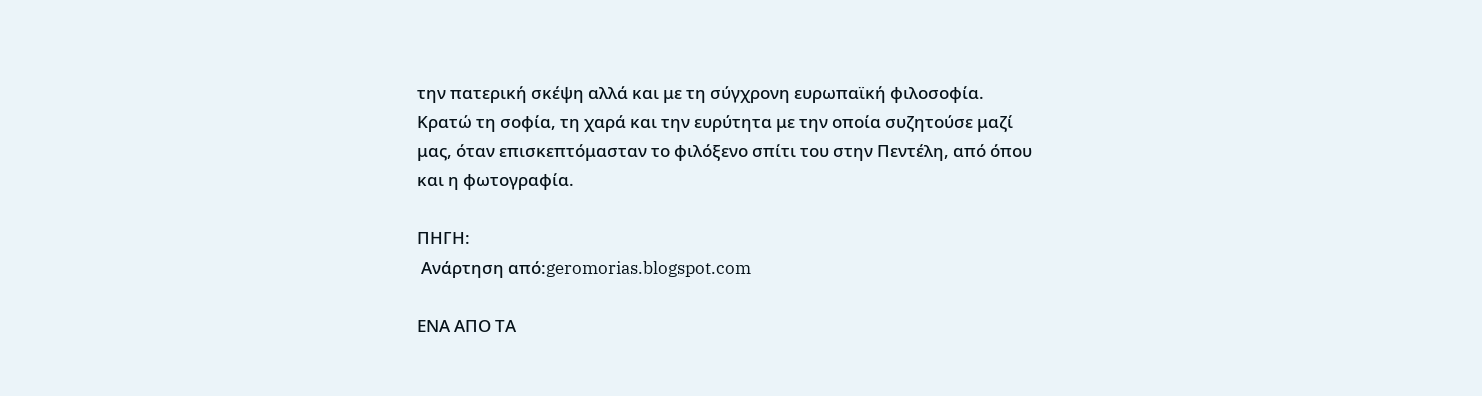την πατερική σκέψη αλλά και με τη σύγχρονη ευρωπαϊκή φιλοσοφία. Κρατώ τη σοφία, τη χαρά και την ευρύτητα με την οποία συζητούσε μαζί μας, όταν επισκεπτόμασταν το φιλόξενο σπίτι του στην Πεντέλη, από όπου και η φωτογραφία.

ΠΗΓΗ:
 Ανάρτηση από:geromorias.blogspot.com

ΕΝΑ ΑΠΟ ΤΑ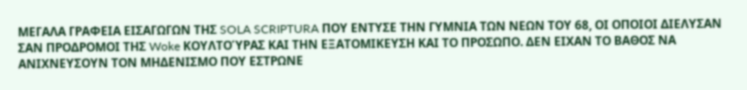ΜΕΓΑΛΑ ΓΡΑΦΕΙΑ ΕΙΣΑΓΩΓΩΝ ΤΗΣ SOLA SCRIPTURA ΠΟΥ ΕΝΤΥΣΕ ΤΗΝ ΓΥΜΝΙΑ ΤΩΝ ΝΕΩΝ ΤΟΥ 68, ΟΙ ΟΠΟΙΟΙ ΔΙΕΛΥΣΑΝ ΣΑΝ ΠΡΟΔΡΟΜΟΙ ΤΗΣ Woke ΚΟΥΛΤΟΎΡΑΣ ΚΑΙ ΤΗΝ ΕΞΑΤΟΜΙΚΕΥΣΗ ΚΑΙ ΤΟ ΠΡΟΣΩΠΟ. ΔΕΝ ΕΙΧΑΝ ΤΟ ΒΑΘΟΣ ΝΑ ΑΝΙΧΝΕΥΣΟΥΝ ΤΟΝ ΜΗΔΕΝΙΣΜΟ ΠΟΥ ΕΣΤΡΩΝΕ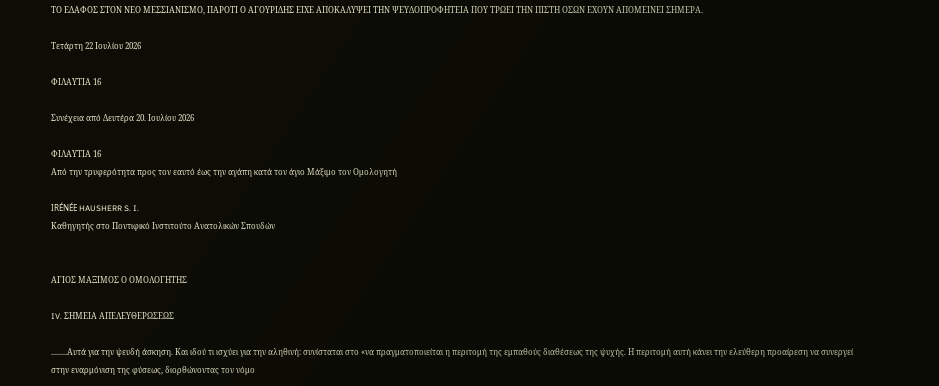ΤΟ ΕΔΑΦΟΣ ΣΤΟΝ ΝΕΟ ΜΕΣΣΙΑΝΙΣΜΟ, ΠΑΡΟΤΙ Ο ΑΓΟΥΡΙΔΗΣ ΕΙΧΕ ΑΠΟΚΑΛΥΨΕΙ ΤΗΝ ΨΕΥΔΟΠΡΟΦΗΤΕΙΑ ΠΟΥ ΤΡΩΕΙ ΤΗΝ ΠΙΣΤΗ ΟΣΩΝ ΕΧΟΥΝ ΑΠΟΜΕΙΝΕΙ ΣΗΜΕΡΑ.

Τετάρτη 22 Ιουλίου 2026

ΦΙΛΑΥΤΙΑ 16

Συνέχεια από Δευτέρα 20. Ιουλίου 2026

ΦΙΛΑΥΤΙΑ 16
Από την τρυφερότητα προς τον εαυτό έως την αγάπη κατά τον άγιο Μάξιμο τον Ομολογητή

IRÉNÉE HAUSHERR S. I.
Καθηγητής στο Ποντιφικό Ινστιτούτο Ανατολικών Σπουδών


ΑΓΙΟΣ ΜΑΞΙΜΟΣ Ο ΟΜΟΛΟΓΗΤΗΣ

IV. ΣΗΜΕΙΑ ΑΠΕΛΕΥΘΕΡΩΣΕΩΣ

........Αυτά για την ψευδή άσκηση. Και ιδού τι ισχύει για την αληθινή: συνίσταται στο «να πραγματοποιείται η περιτομή της εμπαθούς διαθέσεως της ψυχής. Η περιτομή αυτή κάνει την ελεύθερη προαίρεση να συνεργεί στην εναρμόνιση της φύσεως, διορθώνοντας τον νόμο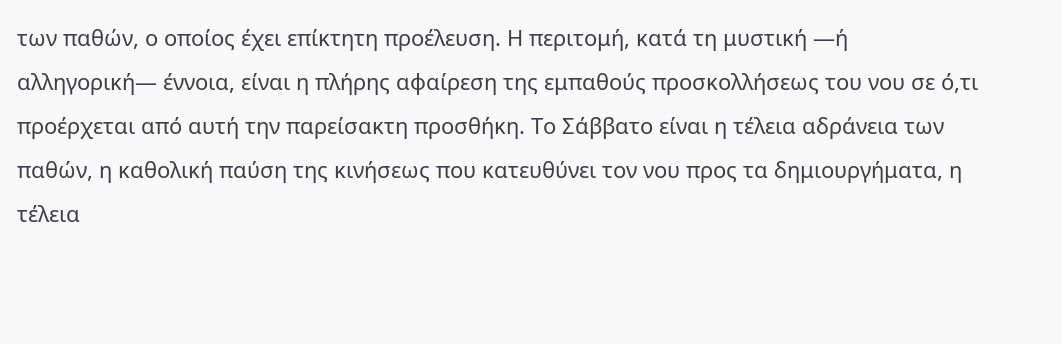των παθών, ο οποίος έχει επίκτητη προέλευση. Η περιτομή, κατά τη μυστική —ή αλληγορική— έννοια, είναι η πλήρης αφαίρεση της εμπαθούς προσκολλήσεως του νου σε ό,τι προέρχεται από αυτή την παρείσακτη προσθήκη. Το Σάββατο είναι η τέλεια αδράνεια των παθών, η καθολική παύση της κινήσεως που κατευθύνει τον νου προς τα δημιουργήματα, η τέλεια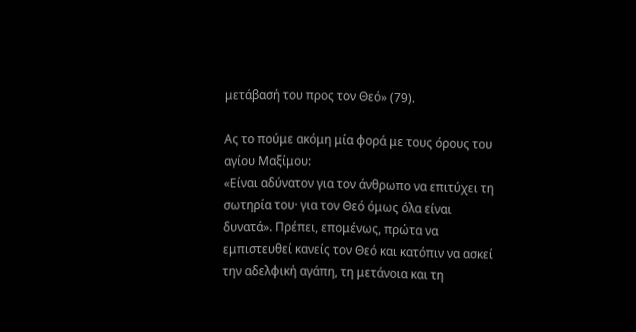μετάβασή του προς τον Θεό» (79).

Ας το πούμε ακόμη μία φορά με τους όρους του αγίου Μαξίμου:
«Είναι αδύνατον για τον άνθρωπο να επιτύχει τη σωτηρία του· για τον Θεό όμως όλα είναι δυνατά». Πρέπει, επομένως, πρώτα να εμπιστευθεί κανείς τον Θεό και κατόπιν να ασκεί την αδελφική αγάπη, τη μετάνοια και τη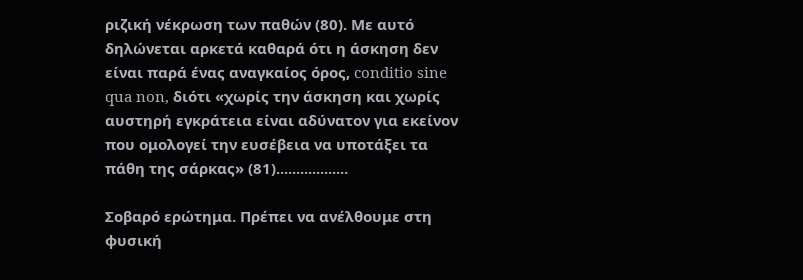ριζική νέκρωση των παθών (80). Με αυτό δηλώνεται αρκετά καθαρά ότι η άσκηση δεν είναι παρά ένας αναγκαίος όρος, conditio sine qua non, διότι «χωρίς την άσκηση και χωρίς αυστηρή εγκράτεια είναι αδύνατον για εκείνον που ομολογεί την ευσέβεια να υποτάξει τα πάθη της σάρκας» (81)..................

Σοβαρό ερώτημα. Πρέπει να ανέλθουμε στη φυσική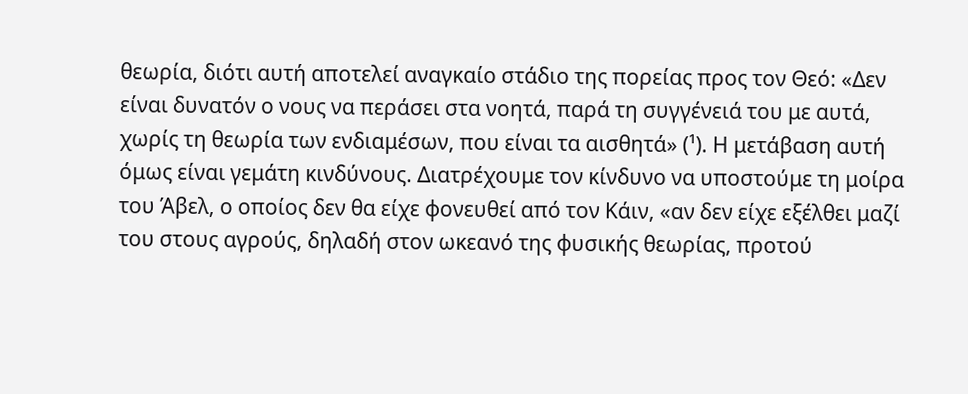θεωρία, διότι αυτή αποτελεί αναγκαίο στάδιο της πορείας προς τον Θεό: «Δεν είναι δυνατόν ο νους να περάσει στα νοητά, παρά τη συγγένειά του με αυτά, χωρίς τη θεωρία των ενδιαμέσων, που είναι τα αισθητά» (¹). Η μετάβαση αυτή όμως είναι γεμάτη κινδύνους. Διατρέχουμε τον κίνδυνο να υποστούμε τη μοίρα του Άβελ, ο οποίος δεν θα είχε φονευθεί από τον Κάιν, «αν δεν είχε εξέλθει μαζί του στους αγρούς, δηλαδή στον ωκεανό της φυσικής θεωρίας, προτού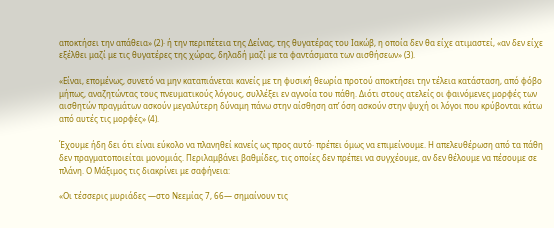αποκτήσει την απάθεια» (2)· ή την περιπέτεια της Δείνας, της θυγατέρας του Ιακώβ, η οποία δεν θα είχε ατιμαστεί, «αν δεν είχε εξέλθει μαζί με τις θυγατέρες της χώρας, δηλαδή μαζί με τα φαντάσματα των αισθήσεων» (3).

«Είναι, επομένως, συνετό να μην καταπιάνεται κανείς με τη φυσική θεωρία προτού αποκτήσει την τέλεια κατάσταση, από φόβο μήπως, αναζητώντας τους πνευματικούς λόγους, συλλέξει εν αγνοία του πάθη. Διότι στους ατελείς οι φαινόμενες μορφές των αισθητών πραγμάτων ασκούν μεγαλύτερη δύναμη πάνω στην αίσθηση απ’ όση ασκούν στην ψυχή οι λόγοι που κρύβονται κάτω από αυτές τις μορφές» (4).

Έχουμε ήδη δει ότι είναι εύκολο να πλανηθεί κανείς ως προς αυτό· πρέπει όμως να επιμείνουμε. Η απελευθέρωση από τα πάθη δεν πραγματοποιείται μονομιάς. Περιλαμβάνει βαθμίδες, τις οποίες δεν πρέπει να συγχέουμε, αν δεν θέλουμε να πέσουμε σε πλάνη. Ο Μάξιμος τις διακρίνει με σαφήνεια:

«Οι τέσσερις μυριάδες —στο Νεεμίας 7, 66— σημαίνουν τις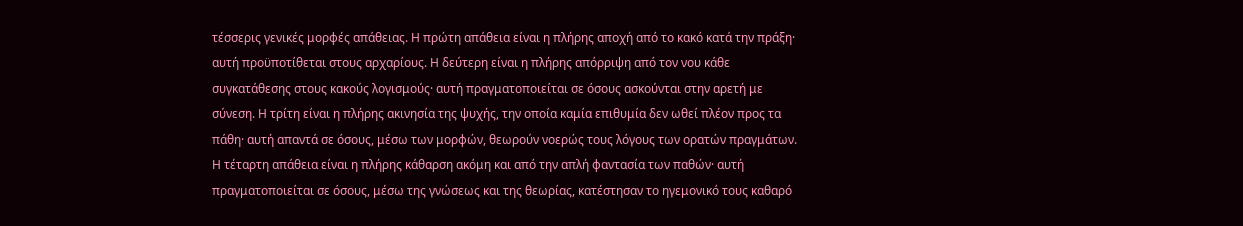τέσσερις γενικές μορφές απάθειας. Η πρώτη απάθεια είναι η πλήρης αποχή από το κακό κατά την πράξη· αυτή προϋποτίθεται στους αρχαρίους. Η δεύτερη είναι η πλήρης απόρριψη από τον νου κάθε συγκατάθεσης στους κακούς λογισμούς· αυτή πραγματοποιείται σε όσους ασκούνται στην αρετή με σύνεση. Η τρίτη είναι η πλήρης ακινησία της ψυχής, την οποία καμία επιθυμία δεν ωθεί πλέον προς τα πάθη· αυτή απαντά σε όσους, μέσω των μορφών, θεωρούν νοερώς τους λόγους των ορατών πραγμάτων. Η τέταρτη απάθεια είναι η πλήρης κάθαρση ακόμη και από την απλή φαντασία των παθών· αυτή πραγματοποιείται σε όσους, μέσω της γνώσεως και της θεωρίας, κατέστησαν το ηγεμονικό τους καθαρό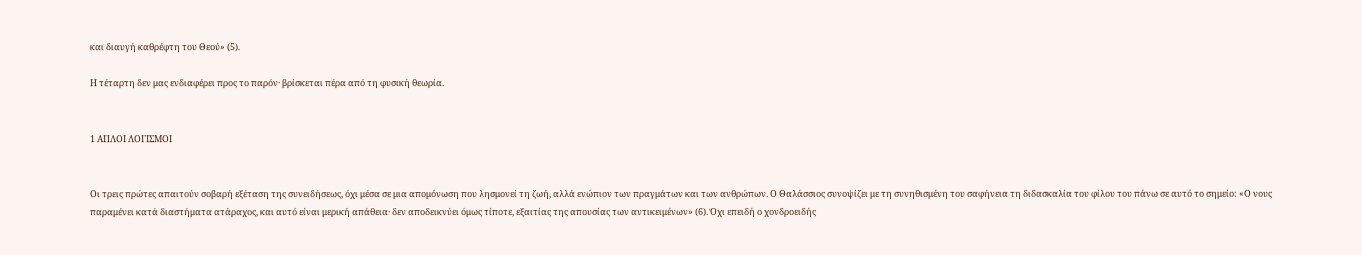και διαυγή καθρέφτη του Θεού» (5).

Η τέταρτη δεν μας ενδιαφέρει προς το παρόν· βρίσκεται πέρα από τη φυσική θεωρία.


1 ΑΠΛΟΙ ΛΟΓΙΣΜΟΙ


Οι τρεις πρώτες απαιτούν σοβαρή εξέταση της συνειδήσεως, όχι μέσα σε μια απομόνωση που λησμονεί τη ζωή, αλλά ενώπιον των πραγμάτων και των ανθρώπων. Ο Θαλάσσιος συνοψίζει με τη συνηθισμένη του σαφήνεια τη διδασκαλία του φίλου του πάνω σε αυτό το σημείο: «Ο νους παραμένει κατά διαστήματα ατάραχος, και αυτό είναι μερική απάθεια· δεν αποδεικνύει όμως τίποτε, εξαιτίας της απουσίας των αντικειμένων» (6). Όχι επειδή ο χονδροειδής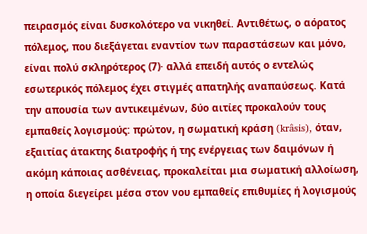πειρασμός είναι δυσκολότερο να νικηθεί. Αντιθέτως, ο αόρατος πόλεμος, που διεξάγεται εναντίον των παραστάσεων και μόνο, είναι πολύ σκληρότερος (7)· αλλά επειδή αυτός ο εντελώς εσωτερικός πόλεμος έχει στιγμές απατηλής αναπαύσεως. Κατά την απουσία των αντικειμένων, δύο αιτίες προκαλούν τους εμπαθείς λογισμούς: πρώτον, η σωματική κράση (krâsis), όταν, εξαιτίας άτακτης διατροφής ή της ενέργειας των δαιμόνων ή ακόμη κάποιας ασθένειας, προκαλείται μια σωματική αλλοίωση, η οποία διεγείρει μέσα στον νου εμπαθείς επιθυμίες ή λογισμούς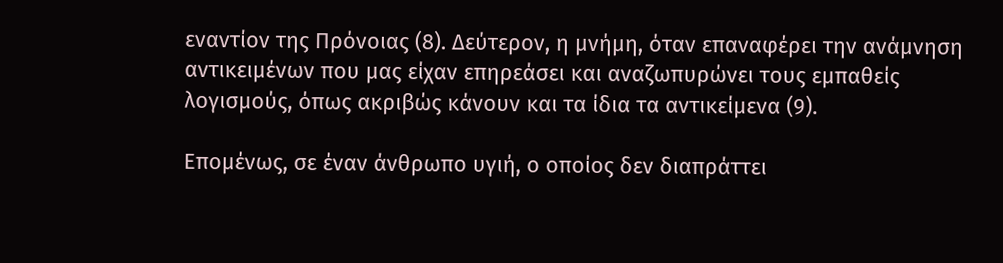εναντίον της Πρόνοιας (8). Δεύτερον, η μνήμη, όταν επαναφέρει την ανάμνηση αντικειμένων που μας είχαν επηρεάσει και αναζωπυρώνει τους εμπαθείς λογισμούς, όπως ακριβώς κάνουν και τα ίδια τα αντικείμενα (9).

Επομένως, σε έναν άνθρωπο υγιή, ο οποίος δεν διαπράττει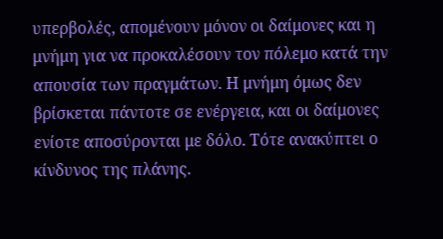υπερβολές, απομένουν μόνον οι δαίμονες και η μνήμη για να προκαλέσουν τον πόλεμο κατά την απουσία των πραγμάτων. Η μνήμη όμως δεν βρίσκεται πάντοτε σε ενέργεια, και οι δαίμονες ενίοτε αποσύρονται με δόλο. Τότε ανακύπτει ο κίνδυνος της πλάνης.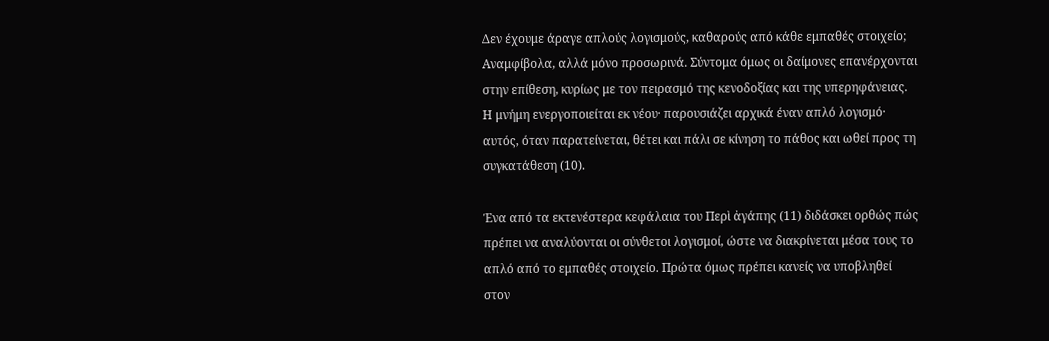Δεν έχουμε άραγε απλούς λογισμούς, καθαρούς από κάθε εμπαθές στοιχείο; Αναμφίβολα, αλλά μόνο προσωρινά. Σύντομα όμως οι δαίμονες επανέρχονται στην επίθεση, κυρίως με τον πειρασμό της κενοδοξίας και της υπερηφάνειας. Η μνήμη ενεργοποιείται εκ νέου· παρουσιάζει αρχικά έναν απλό λογισμό· αυτός, όταν παρατείνεται, θέτει και πάλι σε κίνηση το πάθος και ωθεί προς τη συγκατάθεση (10).

Ένα από τα εκτενέστερα κεφάλαια του Περὶ ἀγάπης (11) διδάσκει ορθώς πώς πρέπει να αναλύονται οι σύνθετοι λογισμοί, ώστε να διακρίνεται μέσα τους το απλό από το εμπαθές στοιχείο. Πρώτα όμως πρέπει κανείς να υποβληθεί στον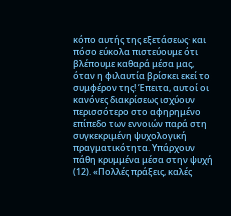κόπο αυτής της εξετάσεως· και πόσο εύκολα πιστεύουμε ότι βλέπουμε καθαρά μέσα μας, όταν η φιλαυτία βρίσκει εκεί το συμφέρον της! Έπειτα, αυτοί οι κανόνες διακρίσεως ισχύουν περισσότερο στο αφηρημένο επίπεδο των εννοιών παρά στη συγκεκριμένη ψυχολογική πραγματικότητα. Υπάρχουν πάθη κρυμμένα μέσα στην ψυχή (12). «Πολλές πράξεις, καλές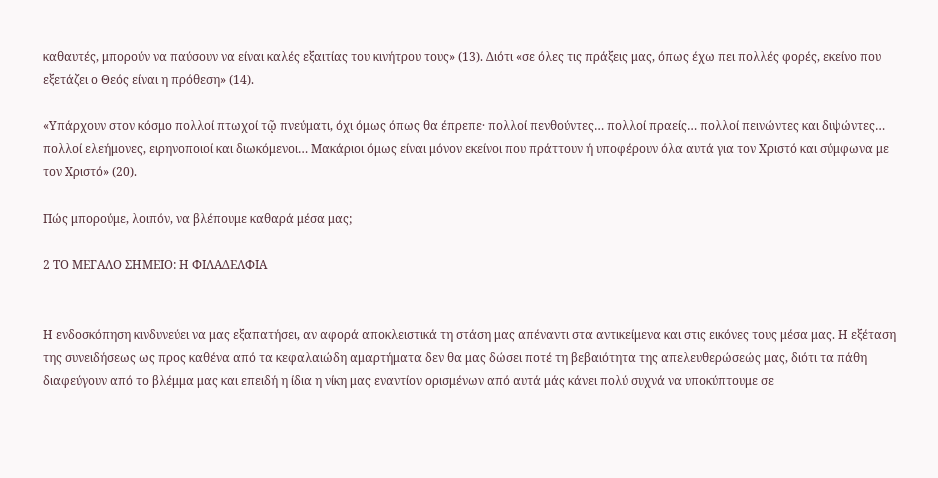καθαυτές, μπορούν να παύσουν να είναι καλές εξαιτίας του κινήτρου τους» (13). Διότι «σε όλες τις πράξεις μας, όπως έχω πει πολλές φορές, εκείνο που εξετάζει ο Θεός είναι η πρόθεση» (14).

«Υπάρχουν στον κόσμο πολλοί πτωχοί τῷ πνεύματι, όχι όμως όπως θα έπρεπε· πολλοί πενθούντες… πολλοί πραείς… πολλοί πεινώντες και διψώντες… πολλοί ελεήμονες, ειρηνοποιοί και διωκόμενοι… Μακάριοι όμως είναι μόνον εκείνοι που πράττουν ή υποφέρουν όλα αυτά για τον Χριστό και σύμφωνα με τον Χριστό» (20).

Πώς μπορούμε, λοιπόν, να βλέπουμε καθαρά μέσα μας;

2 ΤΟ ΜΕΓΑΛΟ ΣΗΜΕΙΟ: Η ΦΙΛΑΔΕΛΦΙΑ


Η ενδοσκόπηση κινδυνεύει να μας εξαπατήσει, αν αφορά αποκλειστικά τη στάση μας απέναντι στα αντικείμενα και στις εικόνες τους μέσα μας. Η εξέταση της συνειδήσεως ως προς καθένα από τα κεφαλαιώδη αμαρτήματα δεν θα μας δώσει ποτέ τη βεβαιότητα της απελευθερώσεώς μας, διότι τα πάθη διαφεύγουν από το βλέμμα μας και επειδή η ίδια η νίκη μας εναντίον ορισμένων από αυτά μάς κάνει πολύ συχνά να υποκύπτουμε σε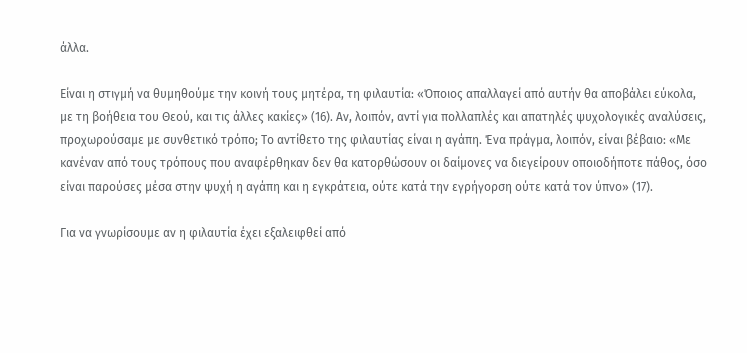άλλα.

Είναι η στιγμή να θυμηθούμε την κοινή τους μητέρα, τη φιλαυτία: «Όποιος απαλλαγεί από αυτήν θα αποβάλει εύκολα, με τη βοήθεια του Θεού, και τις άλλες κακίες» (16). Αν, λοιπόν, αντί για πολλαπλές και απατηλές ψυχολογικές αναλύσεις, προχωρούσαμε με συνθετικό τρόπο; Το αντίθετο της φιλαυτίας είναι η αγάπη. Ένα πράγμα, λοιπόν, είναι βέβαιο: «Με κανέναν από τους τρόπους που αναφέρθηκαν δεν θα κατορθώσουν οι δαίμονες να διεγείρουν οποιοδήποτε πάθος, όσο είναι παρούσες μέσα στην ψυχή η αγάπη και η εγκράτεια, ούτε κατά την εγρήγορση ούτε κατά τον ύπνο» (17).

Για να γνωρίσουμε αν η φιλαυτία έχει εξαλειφθεί από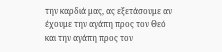την καρδιά μας, ας εξετάσουμε αν έχουμε την αγάπη προς τον Θεό και την αγάπη προς τον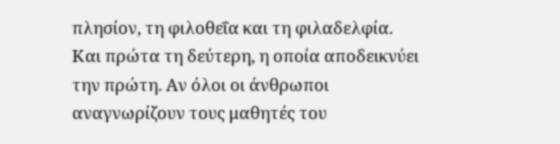πλησίον, τη φιλοθεΐα και τη φιλαδελφία. Και πρώτα τη δεύτερη, η οποία αποδεικνύει την πρώτη. Αν όλοι οι άνθρωποι αναγνωρίζουν τους μαθητές του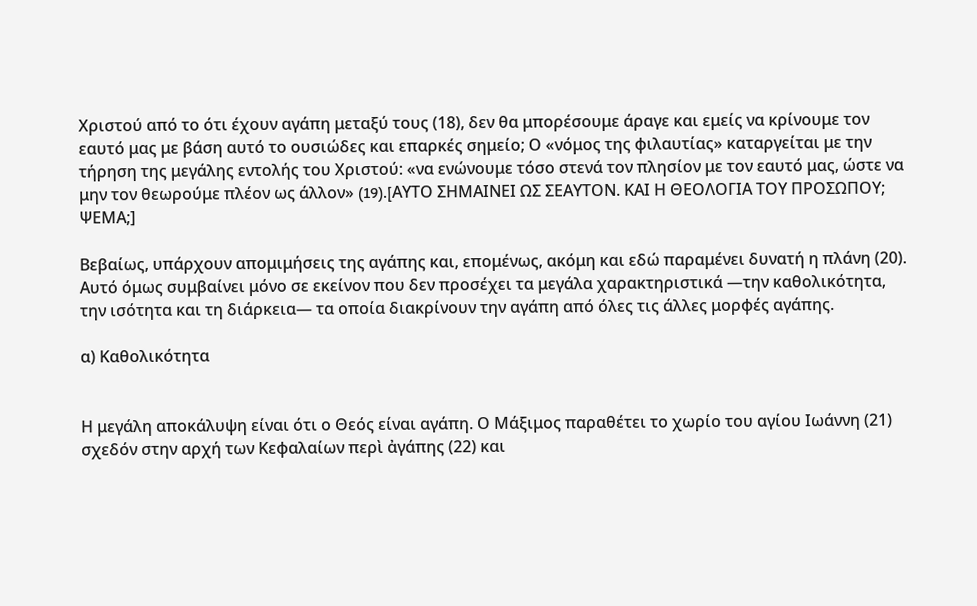Χριστού από το ότι έχουν αγάπη μεταξύ τους (18), δεν θα μπορέσουμε άραγε και εμείς να κρίνουμε τον εαυτό μας με βάση αυτό το ουσιώδες και επαρκές σημείο; Ο «νόμος της φιλαυτίας» καταργείται με την τήρηση της μεγάλης εντολής του Χριστού: «να ενώνουμε τόσο στενά τον πλησίον με τον εαυτό μας, ώστε να μην τον θεωρούμε πλέον ως άλλον» (19).[AYΤΟ ΣΗΜΑΙΝΕΙ ΩΣ ΣΕΑΥΤΟΝ. ΚΑΙ Η ΘΕΟΛΟΓΙΑ ΤΟΥ ΠΡΟΣΩΠΟΥ; ΨΕΜΑ;]

Βεβαίως, υπάρχουν απομιμήσεις της αγάπης και, επομένως, ακόμη και εδώ παραμένει δυνατή η πλάνη (20). Αυτό όμως συμβαίνει μόνο σε εκείνον που δεν προσέχει τα μεγάλα χαρακτηριστικά —την καθολικότητα, την ισότητα και τη διάρκεια— τα οποία διακρίνουν την αγάπη από όλες τις άλλες μορφές αγάπης.

α) Καθολικότητα


Η μεγάλη αποκάλυψη είναι ότι ο Θεός είναι αγάπη. Ο Μάξιμος παραθέτει το χωρίο του αγίου Ιωάννη (21) σχεδόν στην αρχή των Κεφαλαίων περὶ ἀγάπης (22) και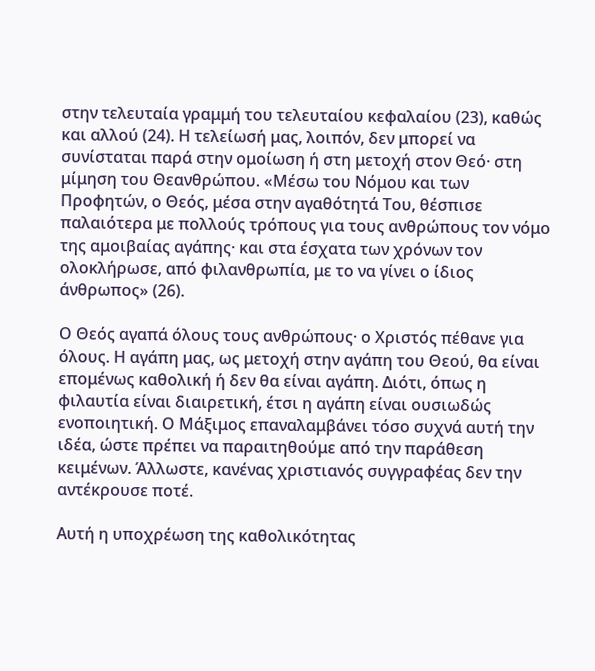στην τελευταία γραμμή του τελευταίου κεφαλαίου (23), καθώς και αλλού (24). Η τελείωσή μας, λοιπόν, δεν μπορεί να συνίσταται παρά στην ομοίωση ή στη μετοχή στον Θεό· στη μίμηση του Θεανθρώπου. «Μέσω του Νόμου και των Προφητών, ο Θεός, μέσα στην αγαθότητά Του, θέσπισε παλαιότερα με πολλούς τρόπους για τους ανθρώπους τον νόμο της αμοιβαίας αγάπης· και στα έσχατα των χρόνων τον ολοκλήρωσε, από φιλανθρωπία, με το να γίνει ο ίδιος άνθρωπος» (26).

Ο Θεός αγαπά όλους τους ανθρώπους· ο Χριστός πέθανε για όλους. Η αγάπη μας, ως μετοχή στην αγάπη του Θεού, θα είναι επομένως καθολική ή δεν θα είναι αγάπη. Διότι, όπως η φιλαυτία είναι διαιρετική, έτσι η αγάπη είναι ουσιωδώς ενοποιητική. Ο Μάξιμος επαναλαμβάνει τόσο συχνά αυτή την ιδέα, ώστε πρέπει να παραιτηθούμε από την παράθεση κειμένων. Άλλωστε, κανένας χριστιανός συγγραφέας δεν την αντέκρουσε ποτέ.

Αυτή η υποχρέωση της καθολικότητας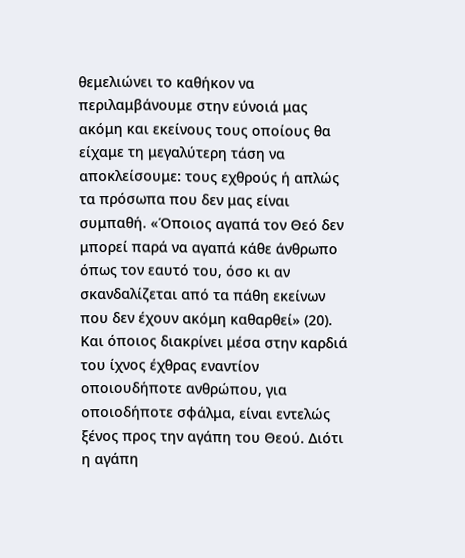θεμελιώνει το καθήκον να περιλαμβάνουμε στην εύνοιά μας ακόμη και εκείνους τους οποίους θα είχαμε τη μεγαλύτερη τάση να αποκλείσουμε: τους εχθρούς ή απλώς τα πρόσωπα που δεν μας είναι συμπαθή. «Όποιος αγαπά τον Θεό δεν μπορεί παρά να αγαπά κάθε άνθρωπο όπως τον εαυτό του, όσο κι αν σκανδαλίζεται από τα πάθη εκείνων που δεν έχουν ακόμη καθαρθεί» (20). Και όποιος διακρίνει μέσα στην καρδιά του ίχνος έχθρας εναντίον οποιουδήποτε ανθρώπου, για οποιοδήποτε σφάλμα, είναι εντελώς ξένος προς την αγάπη του Θεού. Διότι η αγάπη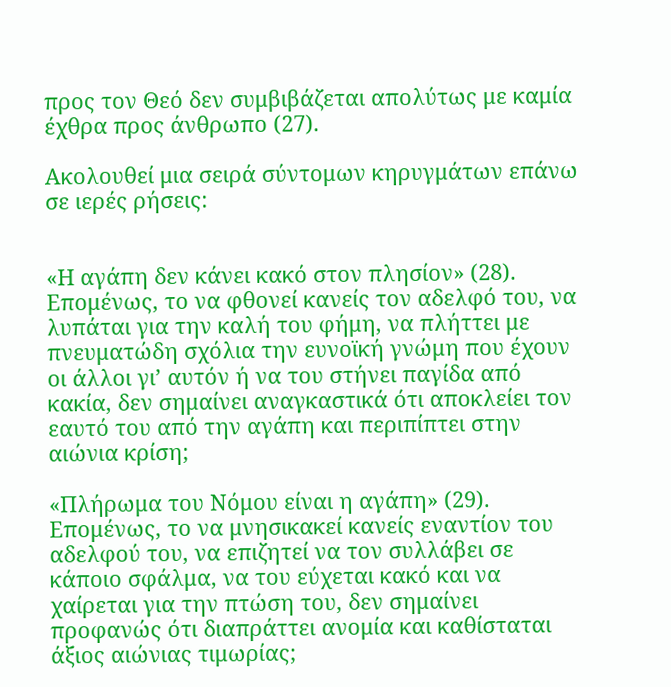προς τον Θεό δεν συμβιβάζεται απολύτως με καμία έχθρα προς άνθρωπο (27).

Ακολουθεί μια σειρά σύντομων κηρυγμάτων επάνω σε ιερές ρήσεις:


«Η αγάπη δεν κάνει κακό στον πλησίον» (28). Επομένως, το να φθονεί κανείς τον αδελφό του, να λυπάται για την καλή του φήμη, να πλήττει με πνευματώδη σχόλια την ευνοϊκή γνώμη που έχουν οι άλλοι γι’ αυτόν ή να του στήνει παγίδα από κακία, δεν σημαίνει αναγκαστικά ότι αποκλείει τον εαυτό του από την αγάπη και περιπίπτει στην αιώνια κρίση;

«Πλήρωμα του Νόμου είναι η αγάπη» (29). Επομένως, το να μνησικακεί κανείς εναντίον του αδελφού του, να επιζητεί να τον συλλάβει σε κάποιο σφάλμα, να του εύχεται κακό και να χαίρεται για την πτώση του, δεν σημαίνει προφανώς ότι διαπράττει ανομία και καθίσταται άξιος αιώνιας τιμωρίας;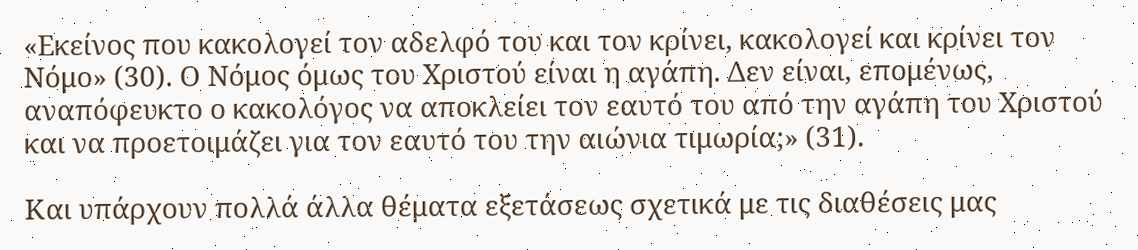«Εκείνος που κακολογεί τον αδελφό του και τον κρίνει, κακολογεί και κρίνει τον Νόμο» (30). Ο Νόμος όμως του Χριστού είναι η αγάπη. Δεν είναι, επομένως, αναπόφευκτο ο κακολόγος να αποκλείει τον εαυτό του από την αγάπη του Χριστού και να προετοιμάζει για τον εαυτό του την αιώνια τιμωρία;» (31).

Και υπάρχουν πολλά άλλα θέματα εξετάσεως σχετικά με τις διαθέσεις μας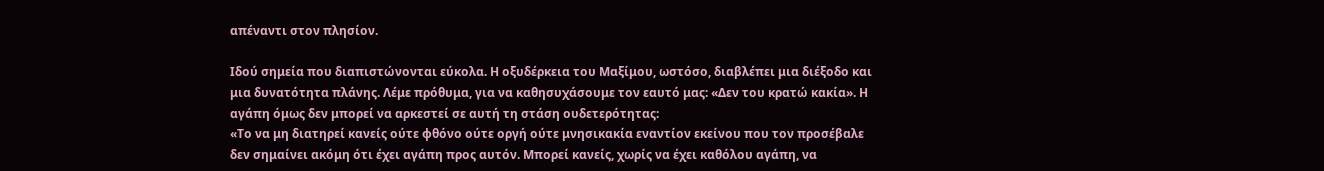απέναντι στον πλησίον.

Ιδού σημεία που διαπιστώνονται εύκολα. Η οξυδέρκεια του Μαξίμου, ωστόσο, διαβλέπει μια διέξοδο και μια δυνατότητα πλάνης. Λέμε πρόθυμα, για να καθησυχάσουμε τον εαυτό μας: «Δεν του κρατώ κακία». Η αγάπη όμως δεν μπορεί να αρκεστεί σε αυτή τη στάση ουδετερότητας:
«Το να μη διατηρεί κανείς ούτε φθόνο ούτε οργή ούτε μνησικακία εναντίον εκείνου που τον προσέβαλε δεν σημαίνει ακόμη ότι έχει αγάπη προς αυτόν. Μπορεί κανείς, χωρίς να έχει καθόλου αγάπη, να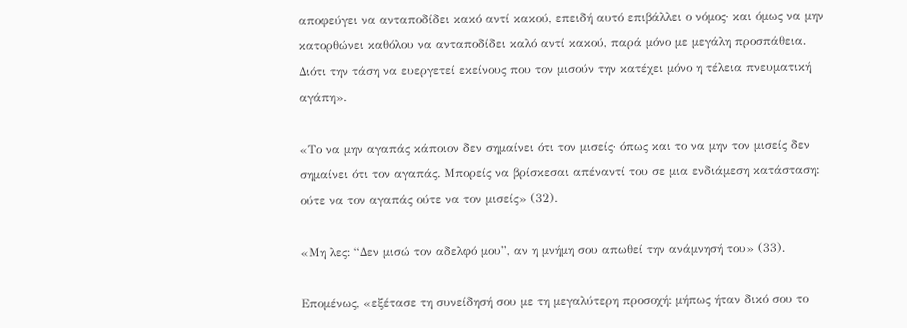αποφεύγει να ανταποδίδει κακό αντί κακού, επειδή αυτό επιβάλλει ο νόμος· και όμως να μην κατορθώνει καθόλου να ανταποδίδει καλό αντί κακού, παρά μόνο με μεγάλη προσπάθεια. Διότι την τάση να ευεργετεί εκείνους που τον μισούν την κατέχει μόνο η τέλεια πνευματική αγάπη».

«Το να μην αγαπάς κάποιον δεν σημαίνει ότι τον μισείς· όπως και το να μην τον μισείς δεν σημαίνει ότι τον αγαπάς. Μπορείς να βρίσκεσαι απέναντί του σε μια ενδιάμεση κατάσταση: ούτε να τον αγαπάς ούτε να τον μισείς» (32).

«Μη λες: “Δεν μισώ τον αδελφό μου”, αν η μνήμη σου απωθεί την ανάμνησή του» (33).

Επομένως, «εξέτασε τη συνείδησή σου με τη μεγαλύτερη προσοχή: μήπως ήταν δικό σου το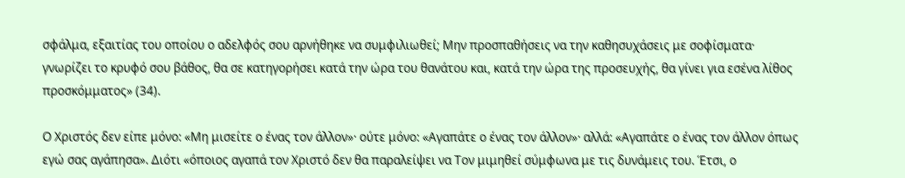σφάλμα, εξαιτίας του οποίου ο αδελφός σου αρνήθηκε να συμφιλιωθεί; Μην προσπαθήσεις να την καθησυχάσεις με σοφίσματα· γνωρίζει το κρυφό σου βάθος, θα σε κατηγορήσει κατά την ώρα του θανάτου και, κατά την ώρα της προσευχής, θα γίνει για εσένα λίθος προσκόμματος» (34).

Ο Χριστός δεν είπε μόνο: «Μη μισείτε ο ένας τον άλλον»· ούτε μόνο: «Αγαπάτε ο ένας τον άλλον»· αλλά: «Αγαπάτε ο ένας τον άλλον όπως εγώ σας αγάπησα». Διότι «όποιος αγαπά τον Χριστό δεν θα παραλείψει να Τον μιμηθεί σύμφωνα με τις δυνάμεις του. Έτσι, ο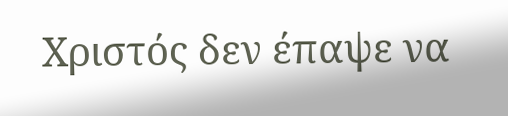Χριστός δεν έπαψε να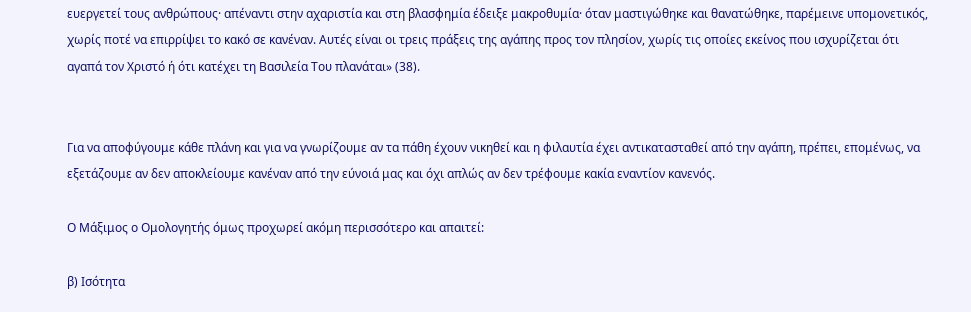ευεργετεί τους ανθρώπους· απέναντι στην αχαριστία και στη βλασφημία έδειξε μακροθυμία· όταν μαστιγώθηκε και θανατώθηκε, παρέμεινε υπομονετικός, χωρίς ποτέ να επιρρίψει το κακό σε κανέναν. Αυτές είναι οι τρεις πράξεις της αγάπης προς τον πλησίον, χωρίς τις οποίες εκείνος που ισχυρίζεται ότι αγαπά τον Χριστό ή ότι κατέχει τη Βασιλεία Του πλανάται» (38).


Για να αποφύγουμε κάθε πλάνη και για να γνωρίζουμε αν τα πάθη έχουν νικηθεί και η φιλαυτία έχει αντικατασταθεί από την αγάπη, πρέπει, επομένως, να εξετάζουμε αν δεν αποκλείουμε κανέναν από την εύνοιά μας και όχι απλώς αν δεν τρέφουμε κακία εναντίον κανενός.

Ο Μάξιμος ο Ομολογητής όμως προχωρεί ακόμη περισσότερο και απαιτεί:

β) Ισότητα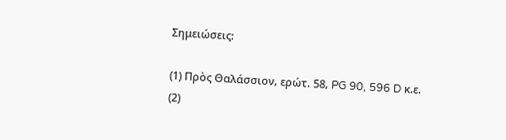Σημειώσεις:

(1) Πρὸς Θαλάσσιον, ερώτ. 58, PG 90, 596 D κ.ε.
(2)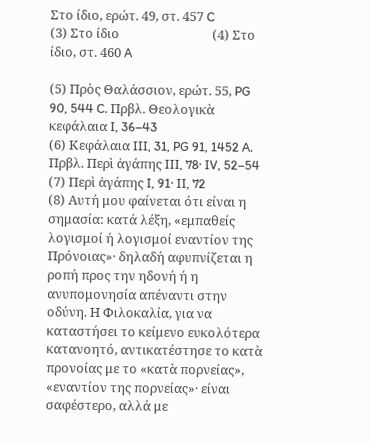Στο ίδιο, ερώτ. 49, στ. 457 C
(3) Στο ίδιο                               (4) Στο ίδιο, στ. 460 A

(5) Πρὸς Θαλάσσιον, ερώτ. 55, PG 90, 544 C. Πρβλ. Θεολογικὰ κεφάλαια I, 36–43
(6) Κεφάλαια III, 31, PG 91, 1452 A. Πρβλ. Περὶ ἀγάπης III, 78· IV, 52–54
(7) Περὶ ἀγάπης I, 91· II, 72
(8) Αυτή μου φαίνεται ότι είναι η σημασία: κατά λέξη, «εμπαθείς λογισμοί ή λογισμοί εναντίον της Πρόνοιας»· δηλαδή αφυπνίζεται η ροπή προς την ηδονή ή η ανυπομονησία απέναντι στην οδύνη. Η Φιλοκαλία, για να καταστήσει το κείμενο ευκολότερα κατανοητό, αντικατέστησε το κατὰ προνοίας με το «κατὰ πορνείας», «εναντίον της πορνείας»· είναι σαφέστερο, αλλά με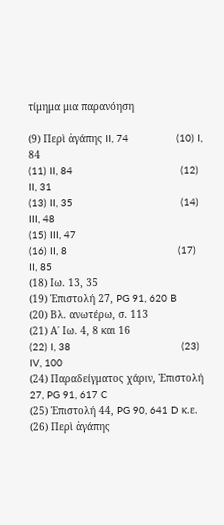τίμημα μια παρανόηση

(9) Περὶ ἀγάπης II, 74                (10) I, 84
(11) II, 84                                    (12) II, 31
(13) II, 35                                    (14) III, 48
(15) III, 47
(16) II, 8                                     (17) II, 85
(18) Ιω. 13, 35
(19) Ἐπιστολή 27, PG 91, 620 B
(20) Βλ. ανωτέρω, σ. 113
(21) Α΄ Ιω. 4, 8 και 16
(22) I, 38                                     (23) IV, 100
(24) Παραδείγματος χάριν, Ἐπιστολή 27, PG 91, 617 C
(25) Ἐπιστολή 44, PG 90, 641 D κ.ε.
(26) Περὶ ἀγάπης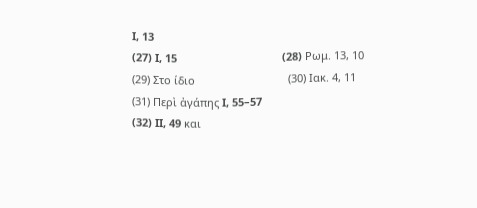I, 13
(27) I, 15                                   (28) Ρωμ. 13, 10
(29) Στο ίδιο                               (30) Ιακ. 4, 11
(31) Περὶ ἀγάπης I, 55–57
(32) II, 49 και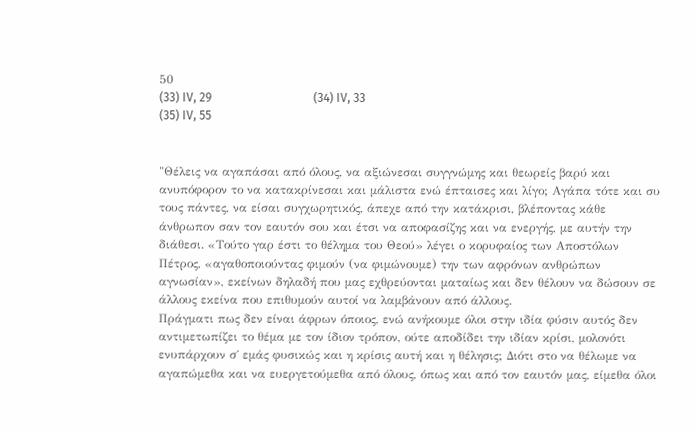50
(33) IV, 29                                  (34) IV, 33
(35) IV, 55


"Θέλεις να αγαπάσαι από όλους, να αξιώνεσαι συγγνώμης και θεωρείς βαρύ και ανυπόφορον το να κατακρίνεσαι και μάλιστα ενώ έπταισες και λίγο; Αγάπα τότε και συ τους πάντες, να είσαι συγχωρητικός, άπεχε από την κατάκρισι, βλέποντας κάθε άνθρωπον σαν τον εαυτόν σου και έτσι να αποφασίζης και να ενεργής, με αυτήν την διάθεσι. «Τούτο γαρ έστι το θέλημα του Θεού» λέγει ο κορυφαίος των Αποστόλων Πέτρος, «αγαθοποιούντας φιμούν (να φιμώνουμε) την των αφρόνων ανθρώπων αγνωσίαν», εκείνων δηλαδή που μας εχθρεύονται ματαίως και δεν θέλουν να δώσουν σε άλλους εκείνα που επιθυμούν αυτοί να λαμβάνουν από άλλους.
Πράγματι πως δεν είναι άφρων όποιος, ενώ ανήκουμε όλοι στην ιδία φύσιν αυτός δεν αντιμετωπίζει το θέμα με τον ίδιον τρόπον, ούτε αποδίδει την ιδίαν κρίσι, μολονότι ενυπάρχουν σ΄ εμάς φυσικώς και η κρίσις αυτή και η θέλησις; Διότι στο να θέλωμε να αγαπώμεθα και να ευεργετούμεθα από όλους, όπως και από τον εαυτόν μας, είμεθα όλοι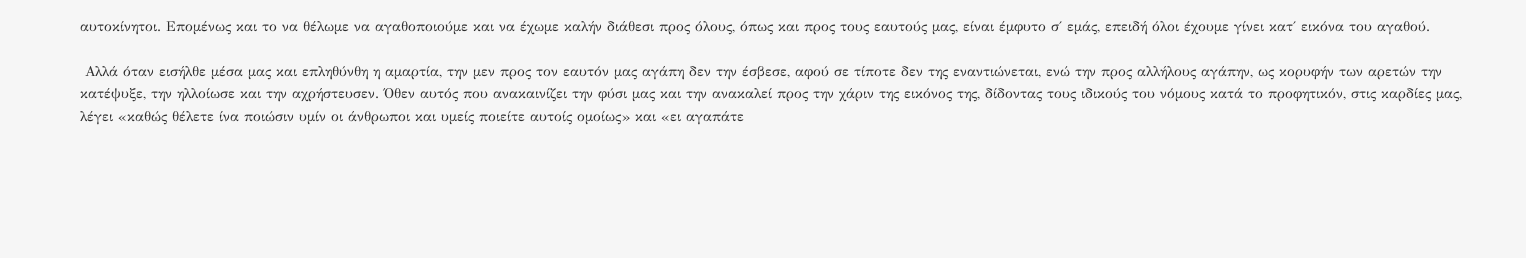αυτοκίνητοι. Επομένως και το να θέλωμε να αγαθοποιούμε και να έχωμε καλήν διάθεσι προς όλους, όπως και προς τους εαυτούς μας, είναι έμφυτο σ΄ εμάς, επειδή όλοι έχουμε γίνει κατ΄ εικόνα του αγαθού.

 Αλλά όταν εισήλθε μέσα μας και επληθύνθη η αμαρτία, την μεν προς τον εαυτόν μας αγάπη δεν την έσβεσε, αφού σε τίποτε δεν της εναντιώνεται, ενώ την προς αλλήλους αγάπην, ως κορυφήν των αρετών την κατέψυξε, την ηλλοίωσε και την αχρήστευσεν. Όθεν αυτός που ανακαινίζει την φύσι μας και την ανακαλεί προς την χάριν της εικόνος της, δίδοντας τους ιδικούς του νόμους κατά το προφητικόν, στις καρδίες μας, λέγει «καθώς θέλετε ίνα ποιώσιν υμίν οι άνθρωποι και υμείς ποιείτε αυτοίς ομοίως» και «ει αγαπάτε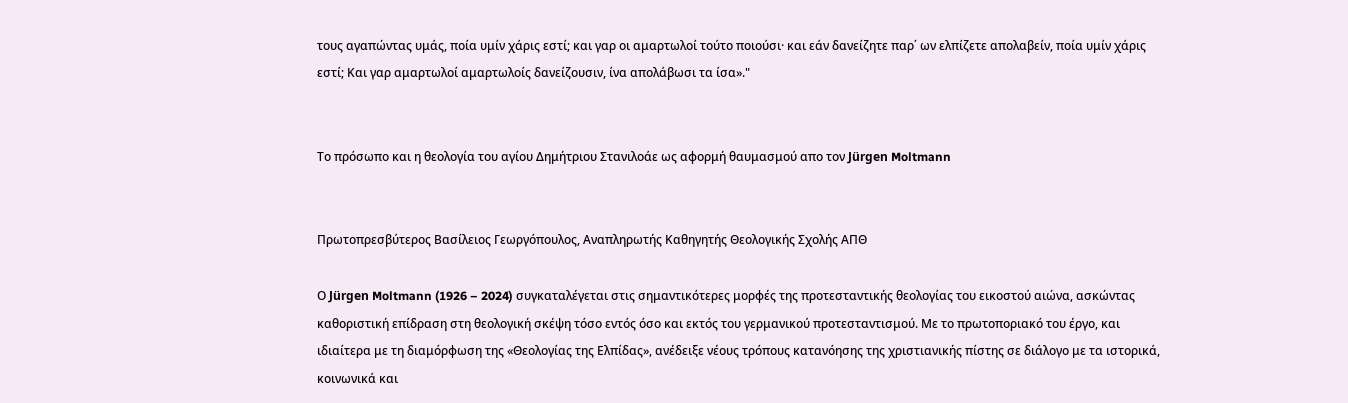τους αγαπώντας υμάς, ποία υμίν χάρις εστί; και γαρ οι αμαρτωλοί τούτο ποιούσι· και εάν δανείζητε παρ΄ ων ελπίζετε απολαβείν, ποία υμίν χάρις εστί; Και γαρ αμαρτωλοί αμαρτωλοίς δανείζουσιν, ίνα απολάβωσι τα ίσα»."


Το πρόσωπο και η θεολογία του αγίου Δημήτριου Στανιλοάε ως αφορμή θαυμασμού απο τον Jürgen Moltmann


Πρωτοπρεσβύτερος Βασίλειος Γεωργόπουλος, Αναπληρωτής Καθηγητής Θεολογικής Σχολής ΑΠΘ

Ο Jürgen Moltmann (1926 – 2024) συγκαταλέγεται στις σημαντικότερες μορφές της προτεσταντικής θεολογίας του εικοστού αιώνα, ασκώντας καθοριστική επίδραση στη θεολογική σκέψη τόσο εντός όσο και εκτός του γερμανικού προτεσταντισμού. Με το πρωτοποριακό του έργο, και ιδιαίτερα με τη διαμόρφωση της «Θεολογίας της Ελπίδας», ανέδειξε νέους τρόπους κατανόησης της χριστιανικής πίστης σε διάλογο με τα ιστορικά, κοινωνικά και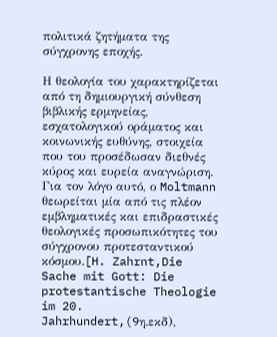πολιτικά ζητήματα της σύγχρονης εποχής.

Η θεολογία του χαρακτηρίζεται από τη δημιουργική σύνθεση βιβλικής ερμηνείας, εσχατολογικού οράματος και κοινωνικής ευθύνης, στοιχεία που του προσέδωσαν διεθνές κύρος και ευρεία αναγνώριση. Για τον λόγο αυτό, ο Moltmann θεωρείται μία από τις πλέον εμβληματικές και επιδραστικές θεολογικές προσωπικότητες του σύγχρονου προτεσταντικού κόσμου.[H. Zahrnt,Die Sache mit Gott: Die protestantische Theologie im 20. Jahrhundert,(9η.εκδ),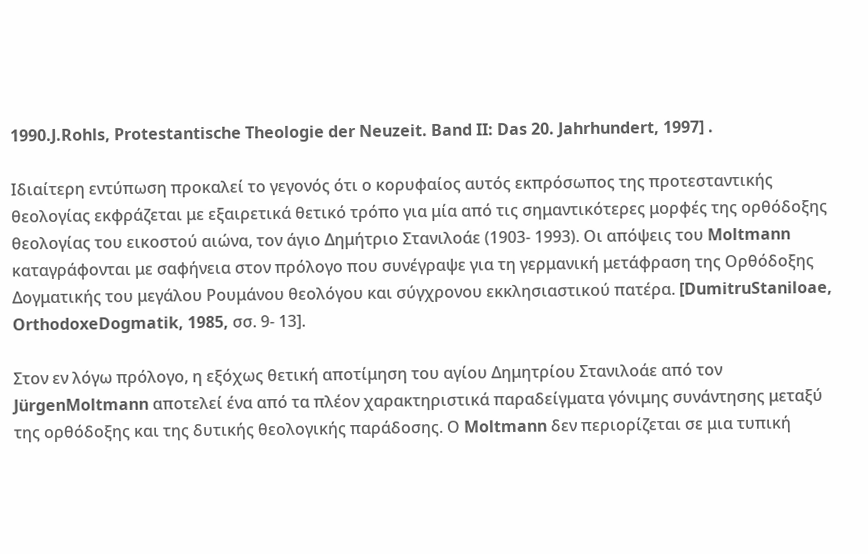1990.J.Rohls, Protestantische Theologie der Neuzeit. Band II: Das 20. Jahrhundert, 1997] .

Ιδιαίτερη εντύπωση προκαλεί το γεγονός ότι ο κορυφαίος αυτός εκπρόσωπος της προτεσταντικής θεολογίας εκφράζεται με εξαιρετικά θετικό τρόπο για μία από τις σημαντικότερες μορφές της ορθόδοξης θεολογίας του εικοστού αιώνα, τον άγιο Δημήτριο Στανιλοάε (1903- 1993). Οι απόψεις του Moltmann καταγράφονται με σαφήνεια στον πρόλογο που συνέγραψε για τη γερμανική μετάφραση της Ορθόδοξης Δογματικής του μεγάλου Ρουμάνου θεολόγου και σύγχρονου εκκλησιαστικού πατέρα. [DumitruStaniloae, OrthodoxeDogmatik, 1985, σσ. 9- 13].

Στον εν λόγω πρόλογο, η εξόχως θετική αποτίμηση του αγίου Δημητρίου Στανιλοάε από τον JürgenMoltmann αποτελεί ένα από τα πλέον χαρακτηριστικά παραδείγματα γόνιμης συνάντησης μεταξύ της ορθόδοξης και της δυτικής θεολογικής παράδοσης. Ο Moltmann δεν περιορίζεται σε μια τυπική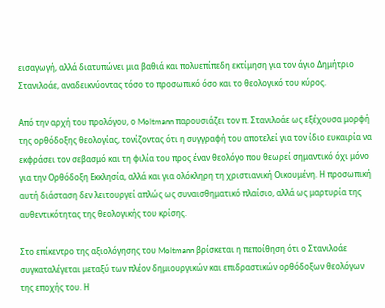εισαγωγή, αλλά διατυπώνει μια βαθιά και πολυεπίπεδη εκτίμηση για τον άγιο Δημήτριο Στανιλοάε, αναδεικνύοντας τόσο το προσωπικό όσο και το θεολογικό του κύρος.

Από την αρχή του προλόγου, ο Moltmann παρουσιάζει τον π. Στανιλοάε ως εξέχουσα μορφή της ορθόδοξης θεολογίας, τονίζοντας ότι η συγγραφή του αποτελεί για τον ίδιο ευκαιρία να εκφράσει τον σεβασμό και τη φιλία του προς έναν θεολόγο που θεωρεί σημαντικό όχι μόνο για την Ορθόδοξη Εκκλησία, αλλά και για ολόκληρη τη χριστιανική Οικουμένη. Η προσωπική αυτή διάσταση δεν λειτουργεί απλώς ως συναισθηματικό πλαίσιο, αλλά ως μαρτυρία της αυθεντικότητας της θεολογικής του κρίσης.

Στο επίκεντρο της αξιολόγησης του Moltmann βρίσκεται η πεποίθηση ότι ο Στανιλοάε συγκαταλέγεται μεταξύ των πλέον δημιουργικών και επιδραστικών ορθόδοξων θεολόγων της εποχής του. Η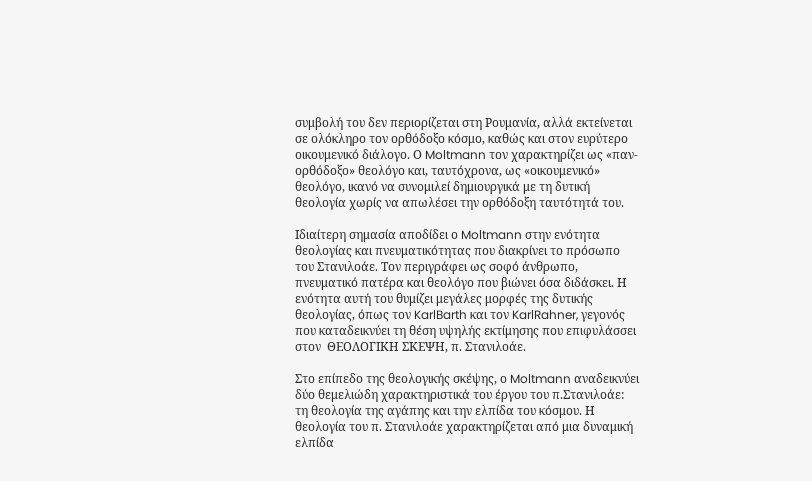συμβολή του δεν περιορίζεται στη Ρουμανία, αλλά εκτείνεται σε ολόκληρο τον ορθόδοξο κόσμο, καθώς και στον ευρύτερο οικουμενικό διάλογο. Ο Moltmann τον χαρακτηρίζει ως «παν-ορθόδοξο» θεολόγο και, ταυτόχρονα, ως «οικουμενικό» θεολόγο, ικανό να συνομιλεί δημιουργικά με τη δυτική θεολογία χωρίς να απωλέσει την ορθόδοξη ταυτότητά του.

Ιδιαίτερη σημασία αποδίδει ο Moltmann στην ενότητα θεολογίας και πνευματικότητας που διακρίνει το πρόσωπο του Στανιλοάε. Τον περιγράφει ως σοφό άνθρωπο, πνευματικό πατέρα και θεολόγο που βιώνει όσα διδάσκει. Η ενότητα αυτή του θυμίζει μεγάλες μορφές της δυτικής θεολογίας, όπως τον KarlBarth και τον KarlRahner, γεγονός που καταδεικνύει τη θέση υψηλής εκτίμησης που επιφυλάσσει στον  ΘΕΟΛΟΓΙΚΗ ΣΚΕΨΗ, π. Στανιλοάε.

Στο επίπεδο της θεολογικής σκέψης, ο Moltmann αναδεικνύει δύο θεμελιώδη χαρακτηριστικά του έργου του π.Στανιλοάε: τη θεολογία της αγάπης και την ελπίδα του κόσμου. Η θεολογία του π. Στανιλοάε χαρακτηρίζεται από μια δυναμική ελπίδα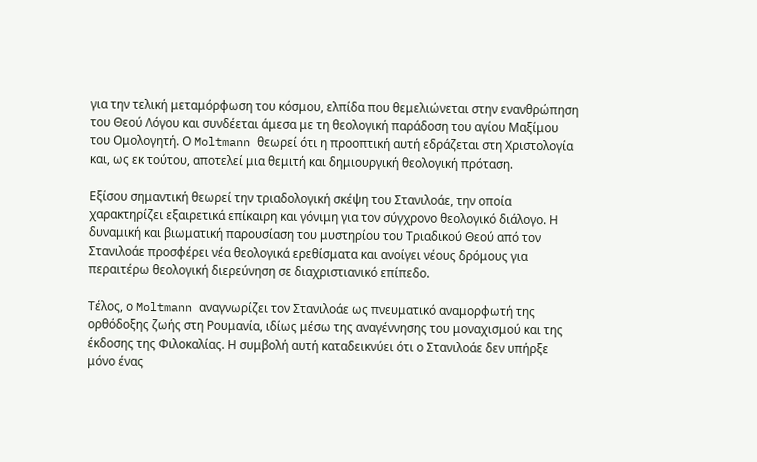για την τελική μεταμόρφωση του κόσμου, ελπίδα που θεμελιώνεται στην ενανθρώπηση του Θεού Λόγου και συνδέεται άμεσα με τη θεολογική παράδοση του αγίου Μαξίμου του Ομολογητή. Ο Moltmann θεωρεί ότι η προοπτική αυτή εδράζεται στη Χριστολογία και, ως εκ τούτου, αποτελεί μια θεμιτή και δημιουργική θεολογική πρόταση.

Εξίσου σημαντική θεωρεί την τριαδολογική σκέψη του Στανιλοάε, την οποία χαρακτηρίζει εξαιρετικά επίκαιρη και γόνιμη για τον σύγχρονο θεολογικό διάλογο. Η δυναμική και βιωματική παρουσίαση του μυστηρίου του Τριαδικού Θεού από τον Στανιλοάε προσφέρει νέα θεολογικά ερεθίσματα και ανοίγει νέους δρόμους για περαιτέρω θεολογική διερεύνηση σε διαχριστιανικό επίπεδο.

Τέλος, ο Moltmann αναγνωρίζει τον Στανιλοάε ως πνευματικό αναμορφωτή της ορθόδοξης ζωής στη Ρουμανία, ιδίως μέσω της αναγέννησης του μοναχισμού και της έκδοσης της Φιλοκαλίας. Η συμβολή αυτή καταδεικνύει ότι ο Στανιλοάε δεν υπήρξε μόνο ένας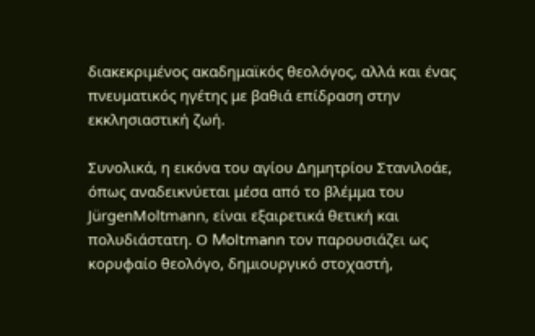διακεκριμένος ακαδημαϊκός θεολόγος, αλλά και ένας πνευματικός ηγέτης με βαθιά επίδραση στην εκκλησιαστική ζωή.

Συνολικά, η εικόνα του αγίου Δημητρίου Στανιλοάε, όπως αναδεικνύεται μέσα από το βλέμμα του JürgenMoltmann, είναι εξαιρετικά θετική και πολυδιάστατη. Ο Moltmann τον παρουσιάζει ως κορυφαίο θεολόγο, δημιουργικό στοχαστή,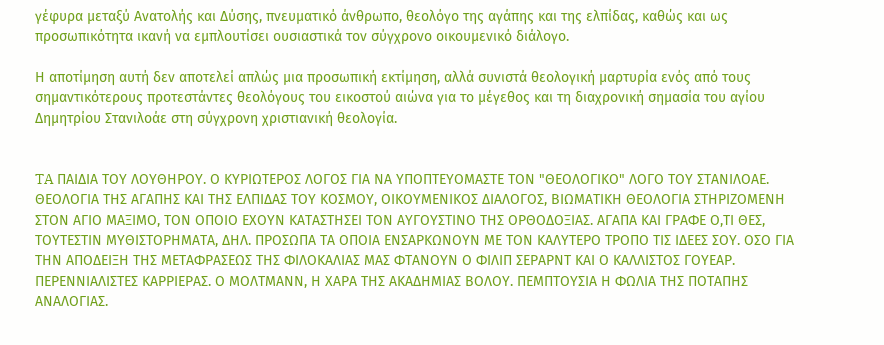γέφυρα μεταξύ Ανατολής και Δύσης, πνευματικό άνθρωπο, θεολόγο της αγάπης και της ελπίδας, καθώς και ως προσωπικότητα ικανή να εμπλουτίσει ουσιαστικά τον σύγχρονο οικουμενικό διάλογο.

Η αποτίμηση αυτή δεν αποτελεί απλώς μια προσωπική εκτίμηση, αλλά συνιστά θεολογική μαρτυρία ενός από τους σημαντικότερους προτεστάντες θεολόγους του εικοστού αιώνα για το μέγεθος και τη διαχρονική σημασία του αγίου Δημητρίου Στανιλοάε στη σύγχρονη χριστιανική θεολογία.


TA ΠΑΙΔΙΑ ΤΟΥ ΛΟΥΘΗΡΟΥ. Ο ΚΥΡΙΩΤΕΡΟΣ ΛΟΓΟΣ ΓΙΑ ΝΑ ΥΠΟΠΤΕΥΟΜΑΣΤΕ ΤΟΝ "ΘΕΟΛΟΓΙΚΟ" ΛΟΓΟ ΤΟΥ ΣΤΑΝΙΛΟΑΕ. ΘΕΟΛΟΓΙΑ ΤΗΣ ΑΓΑΠΗΣ ΚΑΙ ΤΗΣ ΕΛΠΙΔΑΣ ΤΟΥ ΚΟΣΜΟΥ, ΟΙΚΟΥΜΕΝΙΚΟΣ ΔΙΑΛΟΓΟΣ, ΒΙΩΜΑΤΙΚΗ ΘΕΟΛΟΓΙΑ ΣΤΗΡΙΖΟΜΕΝΗ ΣΤΟΝ ΑΓΙΟ ΜΑΞΙΜΟ, ΤΟΝ ΟΠΟΙΟ ΕΧΟΥΝ ΚΑΤΑΣΤΗΣΕΙ ΤΟΝ ΑΥΓΟΥΣΤΙΝΟ ΤΗΣ ΟΡΘΟΔΟΞΙΑΣ. ΑΓΑΠΑ ΚΑΙ ΓΡΑΦΕ Ο,ΤΙ ΘΕΣ, ΤΟΥΤΕΣΤΙΝ ΜΥΘΙΣΤΟΡΗΜΑΤΑ, ΔΗΛ. ΠΡΟΣΩΠΑ ΤΑ ΟΠΟΙΑ ΕΝΣΑΡΚΩΝΟΥΝ ΜΕ ΤΟΝ ΚΑΛΥΤΕΡΟ ΤΡΟΠΟ ΤΙΣ ΙΔΕΕΣ ΣΟΥ. ΟΣΟ ΓΙΑ ΤΗΝ ΑΠΟΔΕΙΞΗ ΤΗΣ ΜΕΤΑΦΡΑΣΕΩΣ ΤΗΣ ΦΙΛΟΚΑΛΙΑΣ ΜΑΣ ΦΤΑΝΟΥΝ Ο ΦΙΛΙΠ ΣΕΡΑΡΝΤ ΚΑΙ Ο ΚΑΛΛΙΣΤΟΣ ΓΟΥΕΑΡ. ΠΕΡΕΝΝΙΑΛΙΣΤΕΣ ΚΑΡΡΙΕΡΑΣ. Ο ΜΟΛΤΜΑΝΝ, Η ΧΑΡΑ ΤΗΣ ΑΚΑΔΗΜΙΑΣ ΒΟΛΟΥ. ΠΕΜΠΤΟΥΣΙΑ Η ΦΩΛΙΑ ΤΗΣ ΠΟΤΑΠΗΣ ΑΝΑΛΟΓΙΑΣ.